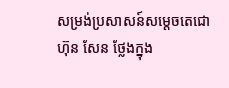សម្រង់ប្រសាសន៍សម្តេចតេជោ ហ៊ុន សែន ថ្លែងក្នុង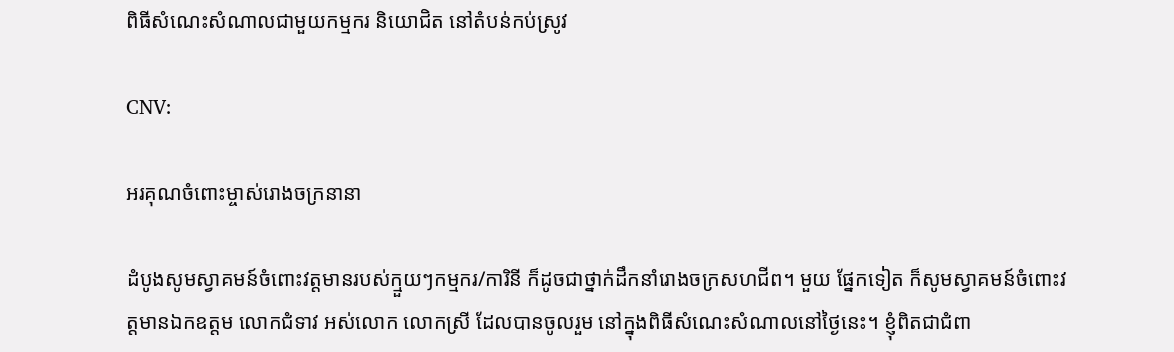ពិធីសំណេះសំណាលជាមួយកម្មករ និយោជិត នៅតំបន់កប់ស្រូវ

CNV:

អរគុណចំពោះម្ចាស់រោងចក្រនានា

ដំបូងសូមស្វាគមន៍ចំពោះវត្តមានរបស់ក្មួយៗកម្មករ/ការិនី ក៏ដូចជាថ្នាក់ដឹកនាំរោងចក្រសហជីព។ មួយ ផ្នែកទៀត ក៏សូមស្វាគមន៍ចំពោះវត្តមានឯកឧត្តម លោកជំទាវ អស់លោក លោកស្រី ដែលបានចូលរួម នៅក្នុងពិធីសំណេះសំណាលនៅថ្ងៃនេះ។ ខ្ញុំពិតជាជំពា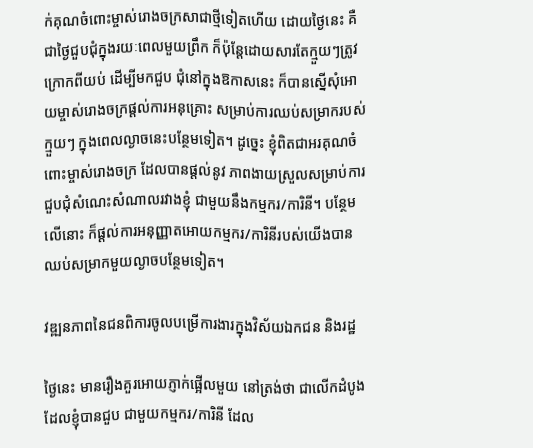ក់គុណចំពោះម្ចាស់រោងចក្រសាជាថ្មីទៀតហើយ ដោយថ្ងៃនេះ គឺជាថ្ងៃជួបជុំក្នុងរយៈពេលមួយព្រឹក ក៏ប៉ុន្តែដោយសារតែក្មួយៗត្រូវក្រោកពីយប់ ដើម្បីមកជួប ជុំនៅក្នុងឱកាសនេះ ក៏បានស្នើសុំអោយម្ចាស់រោងចក្រផ្ដល់ការអនុគ្រោះ សម្រាប់ការឈប់សម្រាករបស់ ក្មួយៗ ក្នុងពេលល្ងាចនេះបន្ថែមទៀត។ ដូច្នេះ ខ្ញុំពិតជាអរគុណចំពោះម្ចាស់រោងចក្រ ដែលបានផ្ដល់នូវ ភាពងាយស្រួលសម្រាប់ការជួបជុំសំណេះសំណាលរវាងខ្ញុំ ជាមួយនឹងកម្មករ/ការិនី។ បន្ថែមលើនោះ ក៏ផ្ដល់ការអនុញ្ញាតអោយកម្មករ/ការិនីរបស់យើងបានឈប់សម្រាកមួយល្ងាចបន្ថែមទៀត។

វឌ្ឍនភាពនៃជនពិការចូលបម្រើការងារក្នុងវិស័យឯកជន និងរដ្ឋ

ថ្ងៃនេះ មានរឿងគួរអោយភ្ញាក់ផ្អើលមួយ នៅត្រង់ថា ជាលើកដំបូងដែលខ្ញុំបានជួប ជាមួយកម្មករ/ការិនី ដែល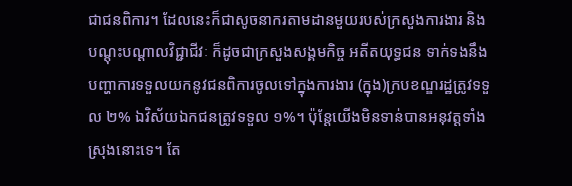ជាជនពិការ។ ដែលនេះក៏ជាសូចនាករតាមដានមួយរបស់ក្រសួងការងារ និងបណ្ដុះបណ្ដាលវិជ្ជាជីវៈ ក៏ដូចជាក្រសួងសង្គមកិច្ច អតីតយុទ្ធជន ទាក់ទងនឹងបញ្ហាការទទួលយកនូវជនពិការចូលទៅក្នុងការងារ (ក្នុង)ក្របខណ្ឌរដ្ឋត្រូវទទួល ២% ឯវិស័យឯកជនត្រូវទទួល ១%។ ប៉ុន្តែយើងមិនទាន់បានអនុវត្តទាំងស្រុងនោះទេ។ តែ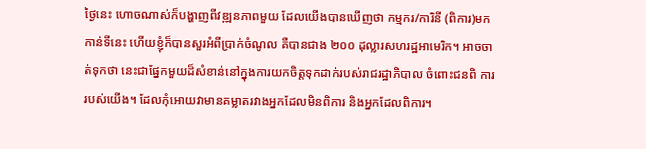ថ្ងៃនេះ ហោចណាស់ក៏បង្ហាញពីវឌ្ឍនភាពមួយ ដែលយើងបានឃើញថា កម្មករ/ការិនី (ពិការ)មកកាន់ទីនេះ ហើយខ្ញុំក៏បានសួរអំពីប្រាក់ចំណូល គឺបានជាង ២០០ ដុល្លារសហរដ្ឋអាមេរិក។ អាចចាត់ទុកថា នេះជាផ្នែកមួយដ៏សំខាន់នៅក្នុងការយកចិត្តទុកដាក់របស់រាជរដ្ឋាភិបាល ចំពោះជនពិ ការរបស់យើង។ ដែលកុំអោយវាមានគម្លាតរវាងអ្នកដែលមិនពិការ និងអ្នកដែលពិការ។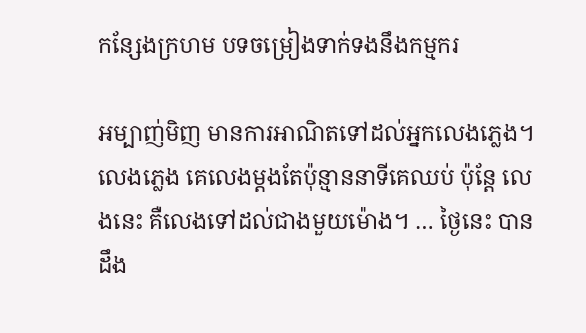កន្សែងក្រហម បទចម្រៀងទាក់ទងនឹងកម្មករ

អម្បាញ់មិញ មានការអាណិតទៅដល់អ្នកលេងភ្លេង។ លេងភ្លេង គេលេងម្ដងតែប៉ុន្មាននាទីគេឈប់ ប៉ុន្តែ លេងនេះ គឺលេងទៅដល់ជាងមួយម៉ោង។ … ថ្ងៃនេះ បានដឹង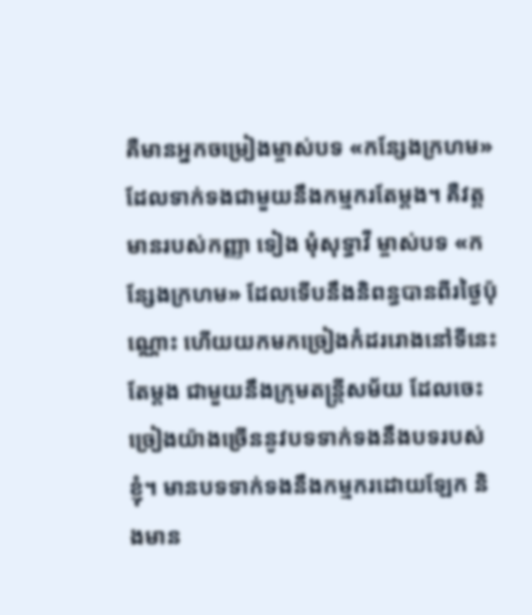គឺមានអ្នកចម្រៀងម្ចាស់បទ «កន្សែងក្រហម» ដែលទាក់ទងជាមួយនឹងកម្មករតែម្ដង។ គឺវត្តមានរបស់កញ្ញា ទៀង មុំសុទ្ធាវី ម្ចាស់បទ «កន្សែងក្រហម» ដែលទើបនឹងនិពន្ធបានពីរថ្ងៃប៉ុណ្ណោះ ហើយយកមកច្រៀងកំដររោងនៅទីនេះតែម្ដង ជាមួយនឹងក្រុមតន្រ្តីសម័យ ដែលចេះច្រៀងយ៉ាងច្រើននូវបទទាក់ទងនឹងបទរបស់ខ្ញុំ។ មានបទទាក់ទងនឹងកម្មករដោយឡែក និងមាន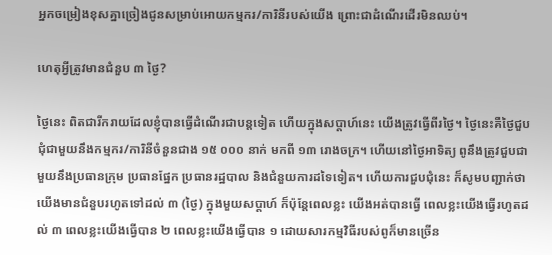អ្នកចម្រៀងខុសគ្នាច្រៀងជូនសម្រាប់អោយកម្មករ/ការិនីរបស់យើង ព្រោះជាដំណើរដើរមិនឈប់។

ហេតុអ្វីត្រូវមានជំនួប ៣ ថ្ងៃ?

ថ្ងៃនេះ ពិតជារីករាយដែលខ្ញុំបានធ្វើដំណើរជាបន្តទៀត ហើយក្នុងសប្តាហ៍នេះ យើងត្រូវធ្វើពីរថ្ងៃ។ ថ្ងៃនេះគឺថ្ងៃជួបជុំជាមួយនឹងកម្មករ/ការិនីចំនួនជាង ១៥ ០០០ នាក់ មកពី ១៣ រោងចក្រ។ ហើយនៅថ្ងៃអាទិត្យ ពូនឹងត្រូវជួបជាមួយនឹងប្រធានក្រុម ប្រធានផ្នែក ប្រធានរដ្ឋបាល និងជំនួយការដទៃទៀត។ ហើយការជួបជុំនេះ ក៏សូមបញ្ជាក់ថា យើងមានជំនួបរហូតទៅដល់ ៣ (ថ្ងៃ) ក្នុងមួយសប្ដាហ៍ ក៏ប៉ុន្តែពេលខ្លះ យើងអត់បានធ្វើ ពេលខ្លះយើងធ្វើរហូតដល់ ៣ ពេលខ្លះយើងធ្វើបាន ២ ពេលខ្លះយើងធ្វើបាន ១ ដោយសារកម្មវិធីរបស់ពូក៏មានច្រើន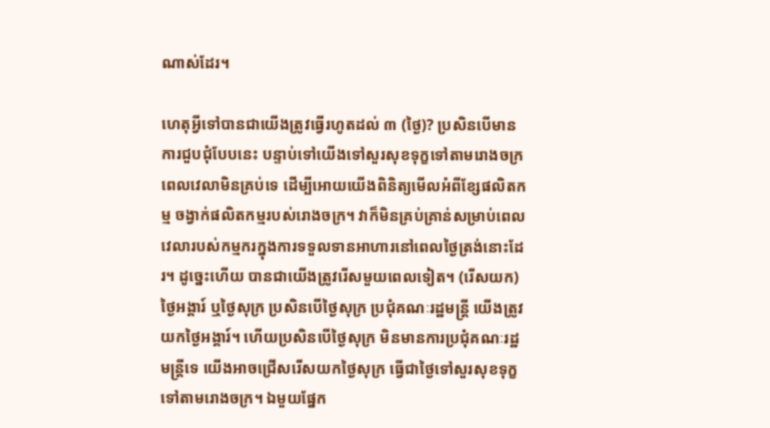ណាស់ដែរ។

ហេតុអ្វីទៅបានជាយើងត្រូវធ្វើរហូតដល់ ៣ (ថ្ងៃ)? ប្រសិនបើមានការជួបជុំបែបនេះ បន្ទាប់ទៅយើងទៅសួរសុខទុក្ខទៅតាមរោងចក្រ ពេលវេលាមិនគ្រប់ទេ ដើម្បីអោយយើងពិនិត្យមើលអំពីខ្សែផលិតកម្ម ចង្វាក់ផលិតកម្មរបស់រោងចក្រ។ វាក៏មិនគ្រប់គ្រាន់សម្រាប់ពេលវេលារបស់កម្មករក្នុងការទទួលទានអាហារនៅពេលថ្ងៃត្រង់នោះដែរ។ ដូច្នេះហើយ បានជាយើងត្រូវរើសមួយពេលទៀត។ (រើសយក)ថ្ងៃអង្គារ៍ ឬថ្ងៃសុក្រ ប្រសិនបើថ្ងៃសុក្រ ប្រជុំគណៈរដ្ឋមន្រ្តី យើងត្រូវយកថ្ងៃអង្គារ៍។ ហើយប្រសិនបើថ្ងៃសុក្រ មិនមានការប្រជុំគណៈរដ្ឋមន្រ្តីទេ យើងអាចជ្រើសរើសយកថ្ងៃសុក្រ ធ្វើជាថ្ងៃទៅសួរសុខទុក្ខទៅតាមរោងចក្រ។ ឯមួយផ្នែក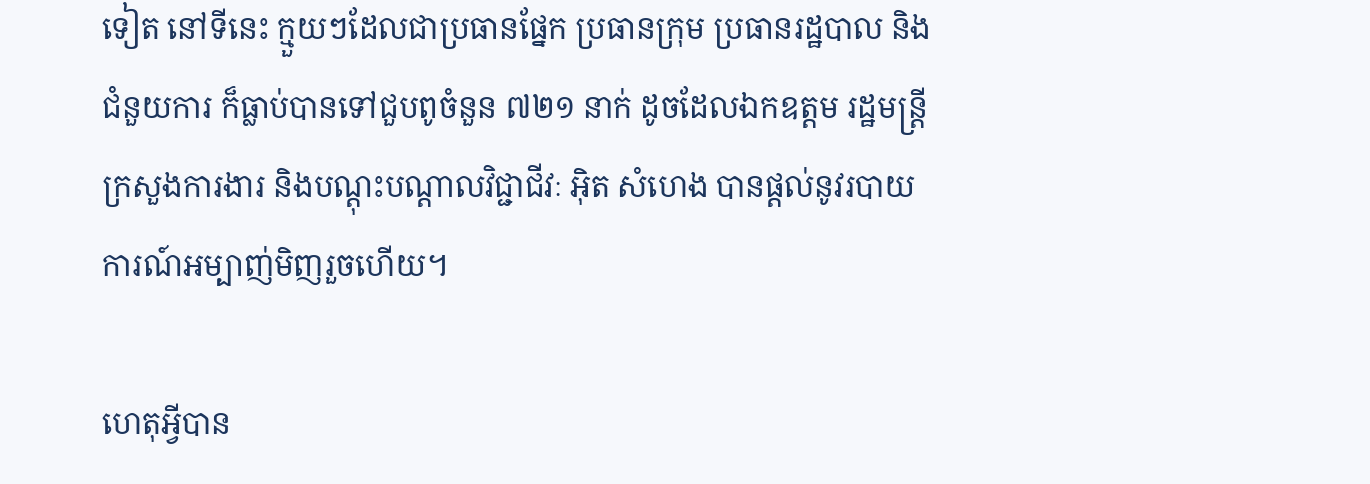ទៀត នៅទីនេះ ក្មួយៗដែលជាប្រធានផ្នែក ប្រធានក្រុម ប្រធានរដ្ឋបាល និងជំនួយការ ក៏ធ្លាប់បានទៅជួបពូចំនួន ៧២១ នាក់ ដូចដែលឯកឧត្តម រដ្ឋមន្រ្តីក្រសួងការងារ និងបណ្ដុះបណ្ដាលវិជ្ជាជីវៈ អ៊ិត សំហេង បានផ្ដល់នូវរបាយការណ៍អម្បាញ់មិញរួចហើយ។

ហេតុអ្វីបាន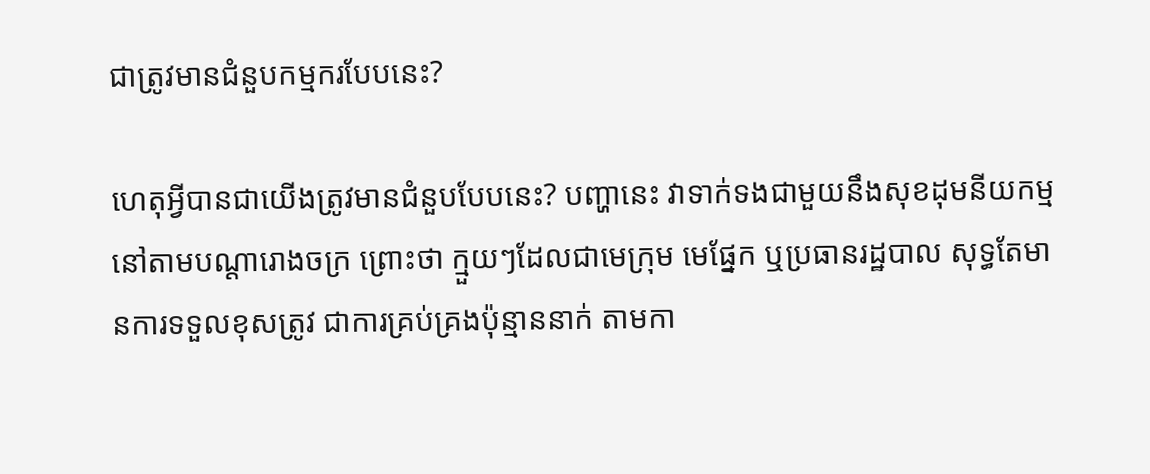ជាត្រូវមានជំនួបកម្មករបែបនេះ?

ហេតុអ្វីបានជាយើងត្រូវមានជំនួបបែបនេះ? បញ្ហានេះ វាទាក់ទងជាមួយនឹងសុខដុមនីយកម្មនៅតាមបណ្ដារោងចក្រ ព្រោះថា ក្មួយៗដែលជាមេក្រុម មេផ្នែក ឬប្រធានរដ្ឋបាល សុទ្ធតែមានការទទួលខុសត្រូវ ជាការគ្រប់គ្រងប៉ុន្មាននាក់ តាមកា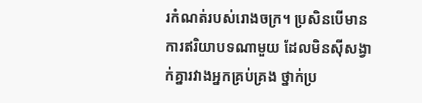រកំណត់របស់រោងចក្រ។ ប្រសិនបើមានការឥរិយាបទណាមួយ ដែលមិនស៊ីសង្វាក់គ្នារវាងអ្នកគ្រប់គ្រង ថ្នាក់ប្រ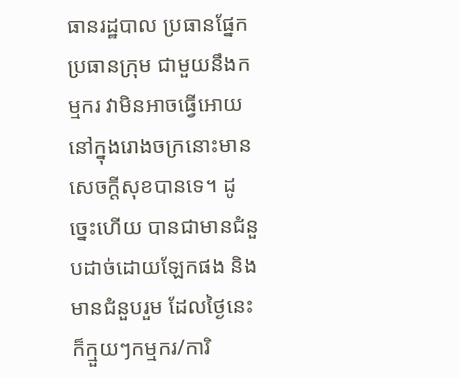ធានរដ្ឋបាល ប្រធានផ្នែក ប្រធានក្រុម ជាមួយនឹងកម្មករ វាមិនអាចធ្វើអោយនៅក្នុងរោងចក្រនោះមានសេចក្ដីសុខបានទេ។ ដូច្នេះហើយ បានជាមានជំនួបដាច់ដោយឡែកផង និងមានជំនួបរួម ដែលថ្ងៃនេះ ក៏ក្មួយៗកម្មករ/ការិ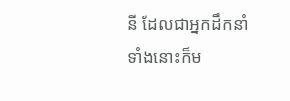នី ដែលជាអ្នកដឹកនាំទាំងនោះក៏ម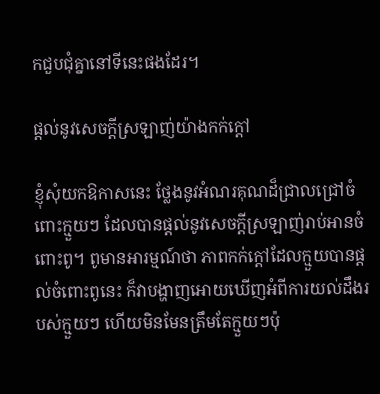កជួបជុំគ្នានៅទីនេះផងដែរ។

ផ្ដល់នូវសេចក្ដីស្រឡាញ់យ៉ាងកក់ក្ដៅ

ខ្ញុំសុំយកឱកាសនេះ ថ្លែងនូវអំណរគុណដ៏ជ្រាលជ្រៅចំពោះក្មួយៗ ដែលបានផ្ដល់នូវសេចក្ដីស្រឡាញ់រាប់អានចំពោះពូ។ ពូមានអារម្មណ៍ថា ភាពកក់ក្ដៅដែលក្មួយបានផ្ដល់ចំពោះពូនេះ ក៏វាបង្ហាញអោយឃើញអំពីការយល់ដឹងរបស់ក្មួយៗ ហើយមិនមែនត្រឹមតែក្មួយៗប៉ុ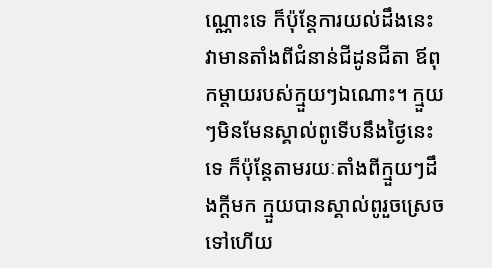ណ្ណោះទេ ក៏ប៉ុន្តែការយល់ដឹងនេះ វាមានតាំងពីជំនាន់ជីដូនជីតា ឪពុកម្ដាយរបស់ក្មួយៗឯណោះ។ ក្មួយៗមិនមែនស្គាល់ពូទើបនឹងថ្ងៃនេះទេ ក៏ប៉ុន្តែតាមរយៈតាំងពីក្មួយៗដឹងក្ដីមក ក្មួយបានស្គាល់ពូរួចស្រេចទៅហើយ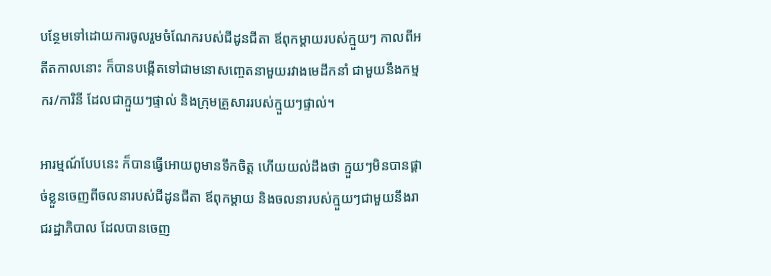បន្ថែមទៅដោយការចូលរួមចំណែករបស់ជីដូនជីតា ឪពុកម្ដាយរបស់ក្មួយៗ កាលពីអតីតកាលនោះ ក៏បានបង្កើតទៅជាមនោសញ្ចេតនាមួយរវាងមេដឹកនាំ ជាមួយនឹងកម្មករ/ការិនី ដែលជាក្មួយៗផ្ទាល់ និងក្រុមគ្រួសាររបស់ក្មួយៗផ្ទាល់។

អារម្មណ៍បែបនេះ ក៏បានធ្វើអោយពូមានទឹកចិត្ត ហើយយល់ដឹងថា ក្មួយៗមិនបានផ្ដាច់ខ្លួនចេញពីចលនារបស់ជីដូនជីតា ឪពុកម្ដាយ និងចលនារបស់ក្មួយៗជាមួយនឹងរាជរដ្ឋាភិបាល ដែលបានចេញ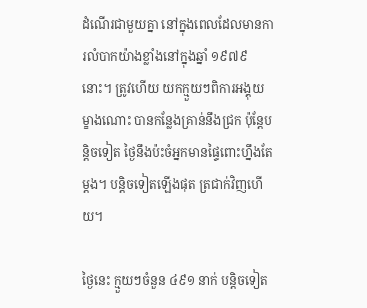ដំណើរជាមួយគ្នា នៅក្នុងពេលដែលមានការលំបាកយ៉ាងខ្លាំងនៅក្នុងឆ្នាំ ១៩៧៩ នោះ។ ត្រូវហើយ យកក្មួយៗពិការអង្គុយម្ខាងណោះ បានកន្លែងគ្រាន់នឹងជ្រក ប៉ុន្តែបន្តិចទៀត ថ្ងៃនឹងប៉ះចំអ្នកមានផ្ទៃពោះហ្នឹងតែម្ដង។ បន្តិចទៀតឡើងផុត ត្រជាក់វិញហើយ។

ថ្ងៃនេះ ក្មួយៗចំនួន ៤៩១ នាក់ បន្តិចទៀត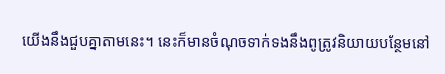យើងនឹងជួបគ្នាតាមនេះ។ នេះក៏មានចំណុចទាក់ទងនឹងពូត្រូវនិយាយបន្ថែមនៅ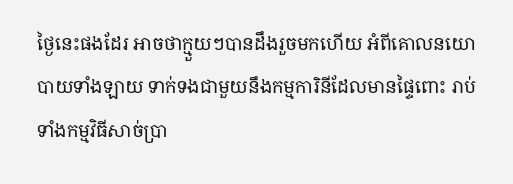ថ្ងៃនេះផងដែរ អាចថាក្មួយៗបានដឹងរួចមកហើយ អំពីគោលនយោបាយទាំងឡាយ ទាក់ទងជាមួយនឹងកម្មការិនីដែលមានផ្ទៃពោះ រាប់ទាំងកម្មវិធីសាច់ប្រា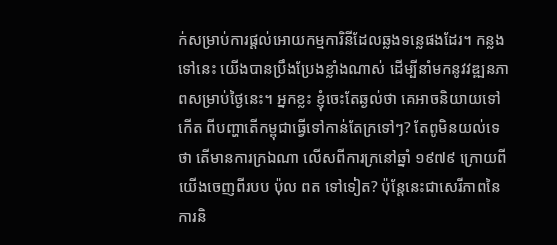ក់សម្រាប់ការផ្ដល់អោយកម្មការិនីដែលឆ្លងទន្លេផងដែរ។ កន្លងទៅនេះ យើងបានប្រឹងប្រែងខ្លាំងណាស់ ដើម្បីនាំមកនូវវឌ្ឍនភាពសម្រាប់ថ្ងៃនេះ។ អ្នកខ្លះ ខ្ញុំចេះតែឆ្ងល់ថា គេអាចនិយាយទៅកើត ពីបញ្ហាតើកម្ពុជាធ្វើទៅកាន់តែក្រទៅៗ? តែពូមិនយល់ទេថា តើមានការក្រឯណា លើសពីការក្រនៅឆ្នាំ ១៩៧៩ ក្រោយពីយើងចេញពីរបប ប៉ុល ពត ទៅទៀត? ប៉ុន្តែនេះជាសេរីភាពនៃការនិ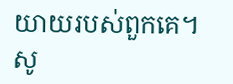យាយរបស់ពួកគេ។ សូ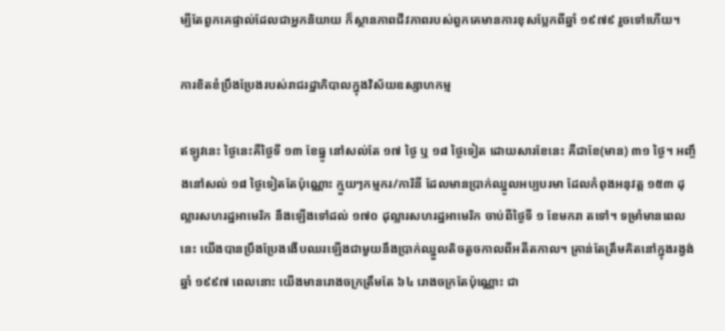ម្បីតែពួកគេផ្ទាល់ដែលជាអ្នកនិយាយ ក៏ស្ថានភាពជីវភាពរបស់ពួកគេមានការខុសប្លែកពីឆ្នាំ ១៩៧៩ រួចទៅហើយ។

ការខិតខំប្រឹងប្រែងរបស់រាជរដ្ឋាភិបាលក្នុងវិស័យឧស្សាហកម្ម

ឥឡូវនេះ ថ្ងៃនេះគឺថ្ងៃទី ១៣ ខែធ្នូ នៅសល់តែ ១៧ ថ្ងៃ ឬ ១៨ ថ្ងៃទៀត ដោយសារខែនេះ គឺជាខែ(មាន) ៣១ ថ្ងៃ។ អញ្ចឹងនៅសល់ ១៨ ថ្ងៃទៀតតែប៉ុណ្ណោះ ក្មួយៗកម្មករ/ការិនី ដែលមានប្រាក់ឈ្នូលអប្បបរមា ដែលកំពុងអនុវត្ត ១៥៣ ដុល្លារសហរដ្ឋអាមេរិក នឹងឡើងទៅដល់ ១៧០ ដុល្លារសហរដ្ឋអាមេរិក ចាប់ពីថ្ងៃទី ១ ខែមករា តទៅ។ ទម្រាំមានពេលនេះ យើងបានប្រឹងប្រែងងើបឈរឡើងជាមួយនឹងប្រាក់ឈ្នួលតិចតួចកាលពីអតីតកាល។ គ្រាន់តែត្រឹមគិតនៅក្នុងរង្វង់ឆ្នាំ ១៩៩៧ ពេលនោះ យើងមានរោងចក្រត្រឹមតែ ៦៤ រោងចក្រតែប៉ុណ្ណោះ ជា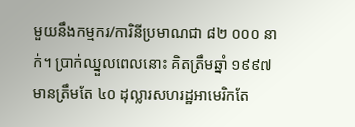មួយនឹងកម្មករ/ការិនីប្រមាណជា ៨២ ០០០ នាក់។ ប្រាក់ឈ្នួលពេលនោះ គិតត្រឹមឆ្នាំ ១៩៩៧ មានត្រឹមតែ ៤០ ដុល្លារសហរដ្ឋអាមេរិកតែ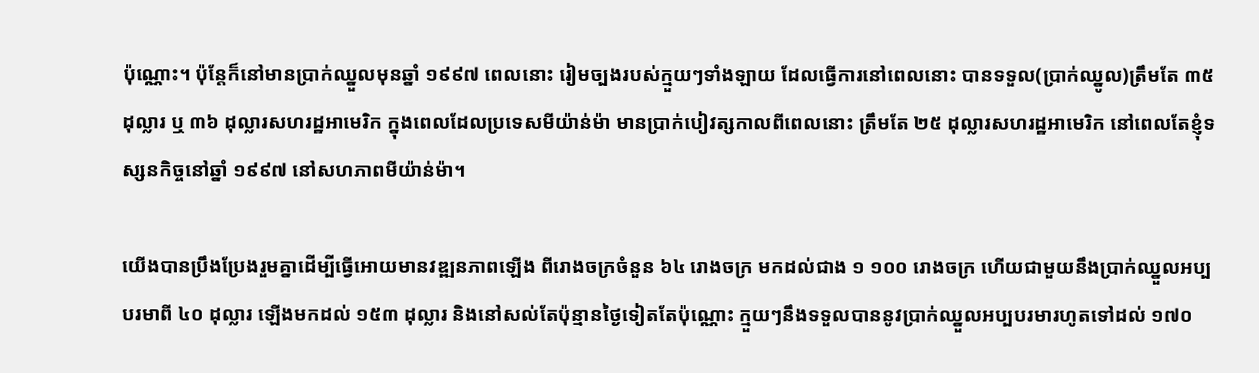ប៉ុណ្ណោះ។ ប៉ុន្តែក៏នៅមានប្រាក់ឈ្នួលមុនឆ្នាំ ១៩៩៧ ពេលនោះ រៀមច្បងរបស់ក្មួយៗទាំងឡាយ ដែលធ្វើការនៅពេលនោះ បានទទួល(ប្រាក់ឈ្នូល)ត្រឹមតែ ៣៥ ដុល្លារ ឬ ៣៦ ដុល្លារសហរដ្ឋអាមេរិក ក្នុងពេលដែលប្រទេសមីយ៉ាន់ម៉ា មានប្រាក់បៀវត្សកាលពីពេលនោះ ត្រឹមតែ ២៥ ដុល្លារសហរដ្ឋអាមេរិក នៅពេលតែខ្ញុំទស្សនកិច្ចនៅឆ្នាំ ១៩៩៧ នៅសហភាពមីយ៉ាន់ម៉ា។

យើងបានប្រឹងប្រែងរួមគ្នាដើម្បីធ្វើអោយមានវឌ្ឍនភាពឡើង ពីរោងចក្រចំនួន ៦៤ រោងចក្រ មកដល់ជាង ១ ១០០ រោងចក្រ ហើយជាមួយនឹងប្រាក់ឈ្នួលអប្បបរមាពី ៤០ ដុល្លារ ឡើងមកដល់ ១៥៣ ដុល្លារ និងនៅសល់តែប៉ុន្មានថ្ងៃទៀតតែប៉ុណ្ណោះ ក្មួយៗនឹងទទួលបាននូវប្រាក់ឈ្នួលអប្បបរមារហូតទៅដល់ ១៧០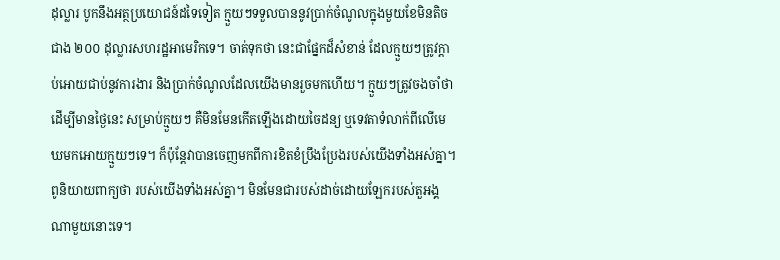ដុល្លារ បូកនឹងអត្ថប្រយោជន៍ដទៃទៀត ក្មួយៗទទួលបាននូវប្រាក់ចំណូលក្នុងមួយខែមិនតិចជាង ២០០ ដុល្លារសហរដ្ឋអាមេរិកទេ។ ចាត់ទុកថា នេះជាផ្នែកដ៏សំខាន់ ដែលក្មួយៗត្រូវក្ដាប់អោយជាប់នូវការងារ និងប្រាក់ចំណូលដែលយើងមានរួចមកហើយ។ ក្មួយៗត្រូវចងចាំថា ដើម្បីមានថ្ងៃនេះ សម្រាប់ក្មួយៗ គឺមិនមែនកើតឡើងដោយចៃដន្យ ឬទេវតាទំលាក់ពីលើមេឃមកអោយក្មួយៗទេ។ ក៏ប៉ុន្តែវាបានចេញមកពីការខិតខំប្រឹងប្រែងរបស់យើងទាំងអស់គ្នា។ ពូនិយាយពាក្យថា របស់យើងទាំងអស់គ្នា។ មិនមែនជារបស់ដាច់ដោយឡែករបស់តួអង្គណាមួយនោះទេ។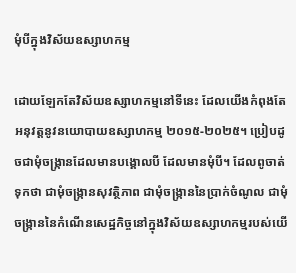មុំបីក្នុងវិស័យឧស្សាហកម្ម

ដោយឡែកតែវិស័យឧស្សាហកម្មនៅទីនេះ ដែលយើងកំពុងតែអនុវត្តនូវនយោបាយឧស្សាហកម្ម ២០១៥-២០២៥។ ប្រៀបដូចជាមុំចង្រ្កានដែលមានបង្គោលបី ដែលមានមុំបី។ ដែលពូចាត់ទុកថា ជាមុំចង្រ្កានសុវត្ថិភាព ជាមុំចង្រ្កាននៃប្រាក់ចំណូល ជាមុំចង្រ្កាននៃកំណើនសេដ្ឋកិច្ចនៅក្នុងវិស័យឧស្សាហកម្មរបស់យើ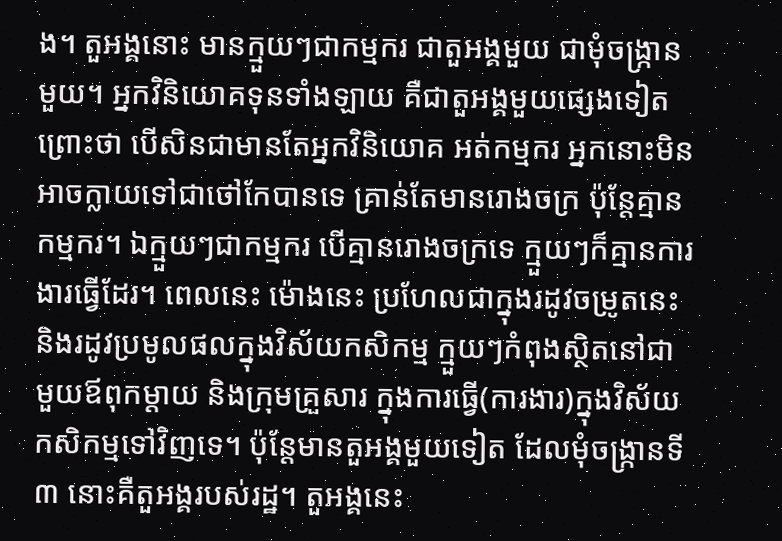ង។ តួអង្គនោះ មានក្មួយៗជាកម្មករ ជាតួអង្គមួយ ជាមុំចង្រ្កានមួយ។ អ្នកវិនិយោគទុនទាំងឡាយ គឺជាតួអង្គមួយផ្សេងទៀត ព្រោះថា បើសិនជាមានតែអ្នកវិនិយោគ អត់កម្មករ អ្នកនោះមិនអាចក្លាយទៅជាថៅកែបានទេ គ្រាន់តែមានរោងចក្រ ប៉ុន្តែគ្មានកម្មករ។ ឯក្មួយៗជាកម្មករ បើគ្មានរោងចក្រទេ ក្មួយៗក៏គ្មានការងារធ្វើដែរ។ ពេលនេះ ម៉ោងនេះ ប្រហែលជាក្នុងរដូវចម្រូតនេះ និងរដូវប្រមូលផលក្នុងវិស័យកសិកម្ម ក្មួយៗកំពុងស្ថិតនៅជាមួយឪពុកម្ដាយ និងក្រុមគ្រួសារ ក្នុងការធ្វើ(ការងារ)ក្នុងវិស័យកសិកម្មទៅវិញទេ។ ប៉ុន្តែមានតួអង្គមួយទៀត ដែលមុំចង្រ្កានទី ៣ នោះគឺតួអង្គរបស់រដ្ឋ។ តួអង្គនេះ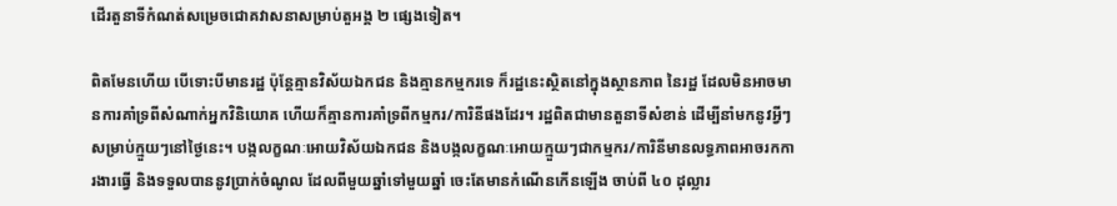ដើរតួនាទីកំណត់សម្រេចជោគវាសនាសម្រាប់តួអង្គ ២ ផ្សេងទៀត។

ពិតមែនហើយ បើទោះបីមានរដ្ឋ ប៉ុន្តែគ្មានវិស័យឯកជន និងគ្មានកម្មករទេ ក៏រដ្ឋនេះសិ្ថតនៅក្នុងស្ថានភាព នៃរដ្ឋ ដែលមិនអាចមានការគាំទ្រពីសំណាក់អ្នកវិនិយោគ ហើយក៏គ្មានការគាំទ្រពីកម្មករ/ការិនីផងដែរ។ រដ្ឋពិតជាមានតួនាទីសំខាន់ ដើម្បីនាំមកនូវអ្វីៗសម្រាប់ក្មួយៗនៅថ្ងៃនេះ។ បង្កលក្ខណៈអោយវិស័យឯកជន និងបង្កលក្ខណៈអោយក្មួយៗជាកម្មករ/ការិនីមានលទ្ធភាពអាចរកការងារធ្វើ និងទទួលបាននូវប្រាក់ចំណូល ដែលពីមួយឆ្នាំទៅមួយឆ្នាំ ចេះតែមានកំណើនកើនឡើង ចាប់ពី ៤០ ដុល្លារ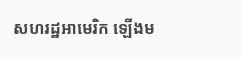សហរដ្ឋអាមេរិក ឡើងម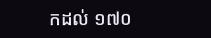កដល់ ១៧០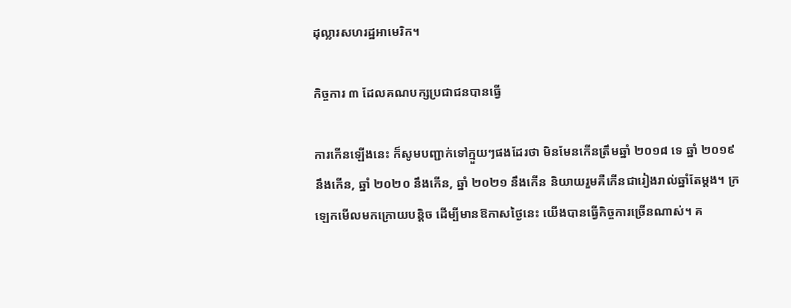ដុល្លារសហរដ្ឋអាមេរិក។

កិច្ចការ ៣ ដែលគណបក្សប្រជាជនបានធ្វើ

ការកើនឡើងនេះ ក៏សូមបញ្ជាក់ទៅក្មួយៗផងដែរថា មិនមែនកើនត្រឹមឆ្នាំ ២០១៨ ទេ ឆ្នាំ ២០១៩ នឹងកើន, ឆ្នាំ ២០២០ នឹងកើន, ឆ្នាំ ២០២១ នឹងកើន និយាយរួមគឺកើនជារៀងរាល់ឆ្នាំតែម្ដង។ ក្រឡេកមើលមកក្រោយបន្ដិច ដើម្បីមានឱកាសថ្ងៃនេះ យើងបានធ្វើកិច្ចការច្រើនណាស់។ គ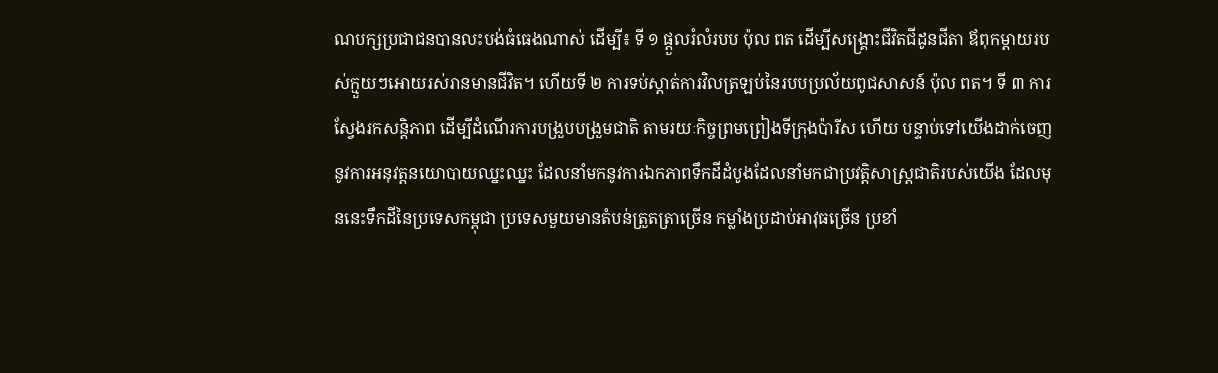ណបក្សប្រជាជនបានលះបង់ធំធេងណាស់ ដើម្បី៖ ទី ១ ផ្ដួលរំលំរបប ប៉ុល ពត ដើម្បីសង្រ្គោះជីវិតជីដូនជីតា ឪពុកម្ដាយរបស់ក្មួយៗអោយរស់រានមានជីវិត។ ហើយទី ២ ការទប់ស្ដាត់ការវិលត្រឡប់នៃរបបប្រល័យពូជសាសន៍ ប៉ុល ពត។ ទី ៣ ការស្វែងរកសន្ដិភាព ដើម្បីដំណើរការបង្រួបបង្រួមជាតិ តាមរយៈកិច្ចព្រមព្រៀងទីក្រុងប៉ារីស ហើយ បន្ទាប់ទៅយើងដាក់ចេញនូវការអនុវត្តនយោបាយឈ្នះឈ្នះ ដែលនាំមកនូវការឯកភាពទឹកដីដំបូងដែលនាំមកជាប្រវត្តិសាស្ត្រជាតិរបស់យើង ដែលមុននេះទឹកដីនៃប្រទេសកម្ពុជា ប្រទេសមួយមានតំបន់ត្រួតត្រាច្រើន កម្លាំងប្រដាប់អាវុធច្រើន ប្រខាំ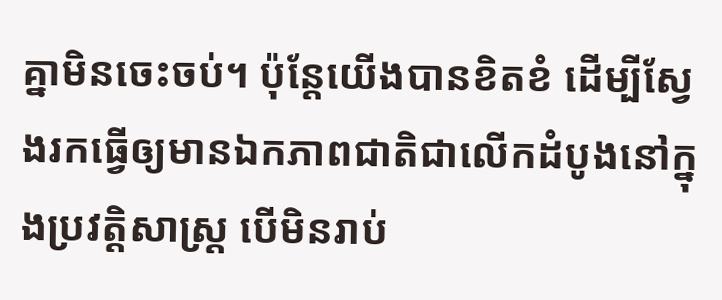គ្នាមិនចេះចប់។ ប៉ុន្តែយើងបានខិតខំ ដើម្បីស្វែងរកធ្វើឲ្យមានឯកភាពជាតិជាលើកដំបូងនៅក្នុងប្រវត្តិសាស្ត្រ បើមិនរាប់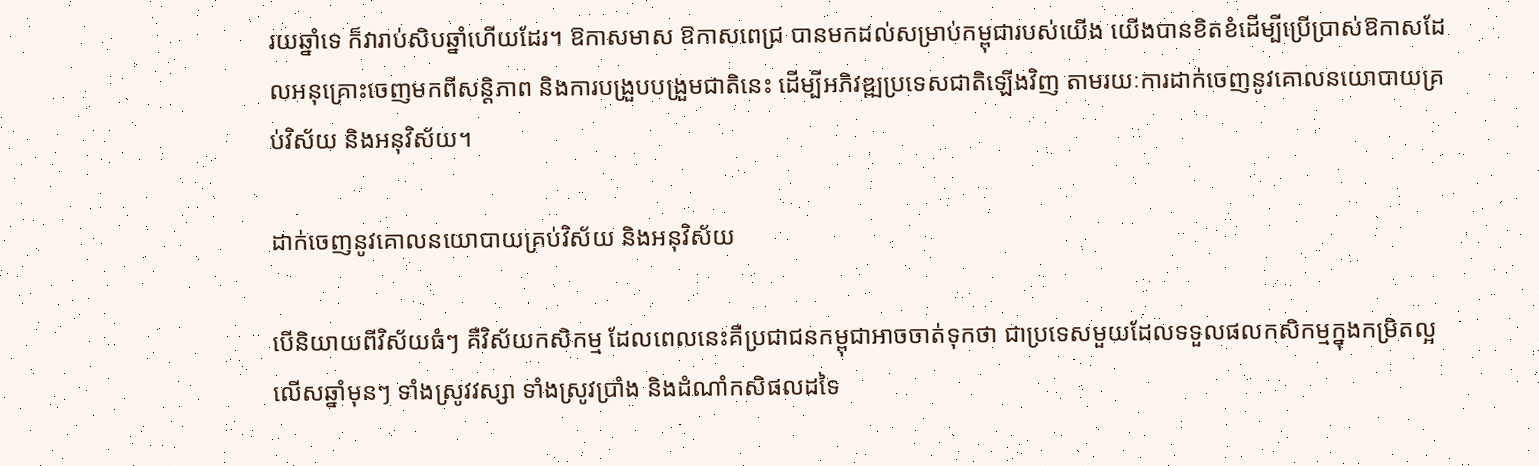រយឆ្នាំទេ ក៏វារាប់សិបឆ្នាំហើយដែរ។ ឱកាសមាស ឱកាសពេជ្រ បានមកដល់សម្រាប់កម្ពុជារបស់យើង យើងបានខិតខំដើម្បីប្រើប្រាស់ឱកាសដែលអនុគ្រោះចេញមកពីសន្តិភាព និងការបង្រួបបង្រួមជាតិនេះ ដើម្បីអភិវឌ្ឍប្រទេសជាតិឡើងវិញ តាមរយៈការដាក់ចេញនូវគោលនយោបាយគ្រប់វិស័យ និងអនុវិស័យ។

ដាក់ចេញនូវគោលនយោបាយគ្រប់វិស័យ និងអនុវិស័យ

បើនិយាយពីវិស័យធំៗ គឺវិស័យកសិកម្ម ដែលពេលនេះគឺប្រជាជនកម្ពុជាអាចចាត់ទុកថា ជាប្រទេសមួយដែលទទួលផលកសិកម្មក្នុងកម្រិតល្អលើសឆ្នាំមុនៗ ទាំងស្រូវវស្សា ទាំងស្រូវប្រាំង និងដំណាំកសិផលដទៃ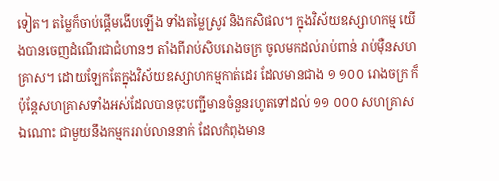ទៀត។ តម្លៃក៏ចាប់ផ្តើមងើបឡើង ទាំងតម្លៃស្រូវ និងកសិផល។ ក្នុងវិស័យឧស្សាហកម្ម យើងបានចេញដំណើរជាជំហានៗ តាំងពីរាប់សិបរោងចក្រ ចូលមកដល់រាប់ពាន់ រាប់ម៉ឺនសហគ្រាស។ ដោយឡែកតែក្នុងវិស័យឧស្សាហកម្មកាត់ដេរ ដែលមានជាង ១ ១០០ រោងចក្រ ក៏ប៉ុន្តែសហគ្រាសទាំងអស់ដែលបានចុះបញ្ជីមានចំនួនរហូតទៅដល់ ១១ ០០០ សហគ្រាសឯណោះ ជាមួយនឹងកម្មកររាប់លាននាក់ ដែលកំពុងមាន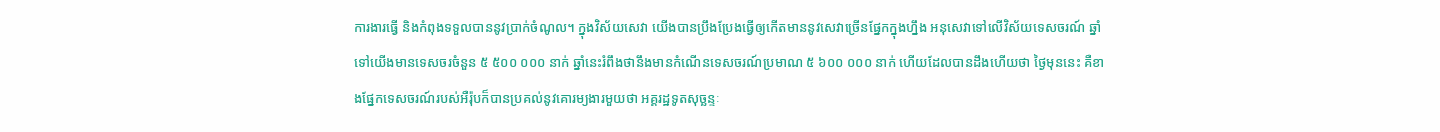ការងារធ្វើ និងកំពុងទទួលបាននូវប្រាក់ចំណូល។ ក្នុងវិស័យសេវា យើងបានប្រឹងប្រែងធ្វើឲ្យកើតមាននូវសេវាច្រើនផ្នែកក្នុងហ្នឹង អនុសេវាទៅលើវិស័យទេសចរណ៍ ឆ្នាំទៅយើងមានទេសចរចំនួន ៥ ៥០០ ០០០ នាក់ ឆ្នាំនេះរំពឹងថានឹងមានកំណើនទេសចរណ៍ប្រមាណ ៥ ៦០០ ០០០ នាក់ ហើយដែលបានដឹងហើយថា ថ្ងៃមុននេះ គឺខាងផ្នែកទេសចរណ៍របស់អឺរ៉ុបក៏បានប្រគល់នូវគោរម្យងារមួយថា អគ្គរដ្ឋទូតសុច្ឆន្ទៈ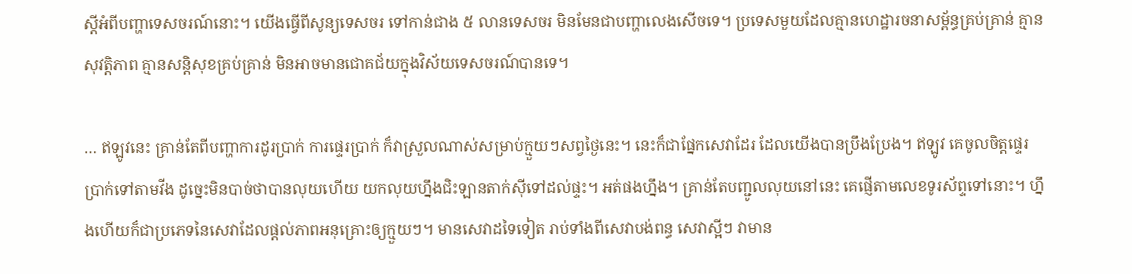ស្តីអំពីបញ្ហាទេសចរណ៍នោះ។ យើងធ្វើពីសូន្យទេសចរ ទៅកាន់ជាង ៥ លានទេសចរ មិនមែនជាបញ្ហាលេងសើចទេ។ ប្រទេសមួយដែលគ្មានហេដ្ឋារចនាសម្ព័ន្ធគ្រប់គ្រាន់ គ្មានសុវត្តិភាព គ្មានសន្តិសុខគ្រប់គ្រាន់ មិនអាចមានជោគជ័យក្នុងវិស័យទេសចរណ៍បានទេ។

… ឥឡូវនេះ គ្រាន់តែពីបញ្ហាការដូរប្រាក់ ការផ្ទេរប្រាក់ ក៏វាស្រួលណាស់សម្រាប់ក្មួយៗសព្វថ្ងៃនេះ។ នេះក៏ជាផ្នែកសេវាដែរ ដែលយើងបានប្រឹងប្រែង។ ឥឡូវ គេចូលចិត្តផ្ទេរប្រាក់ទៅតាមវីង ដូច្នេះមិនបាច់ថាបានលុយហើយ យកលុយហ្នឹងជិះឡានតាក់ស៊ីទៅដល់ផ្ទះ។ អត់ផងហ្នឹង។ គ្រាន់តែបញ្ជូលលុយនៅនេះ គេផ្ញើតាមលេខទូរស័ព្ទទៅនោះ។ ហ្នឹងហើយក៏ជាប្រភេទនៃសេវាដែលផ្តល់ភាពអនុគ្រោះឲ្យក្មួយៗ។ មានសេវាដទៃទៀត រាប់ទាំងពីសេវាបង់ពន្ធ សេវាស្អីៗ វាមាន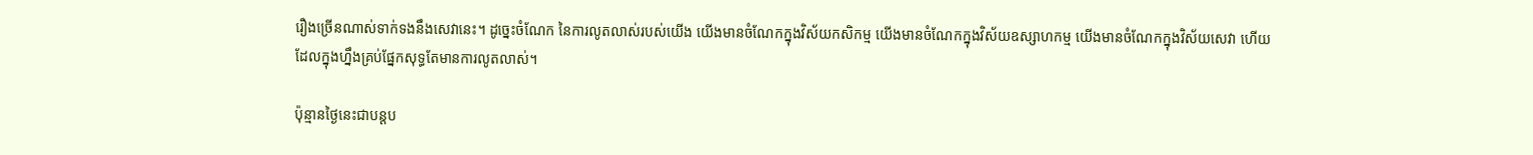រឿងច្រើនណាស់ទាក់ទងនឹងសេវានេះ។ ដូច្នេះចំណែក នៃការលូតលាស់របស់យើង យើងមានចំណែកក្នុងវិស័យកសិកម្ម យើងមានចំណែកក្នុងវិស័យឧស្សាហកម្ម យើងមានចំណែកក្នុងវិស័យសេវា ហើយដែលក្នុងហ្នឹងគ្រប់ផ្នែកសុទ្ធតែមានការលូតលាស់។

ប៉ុន្មានថ្ងៃនេះជាបន្តប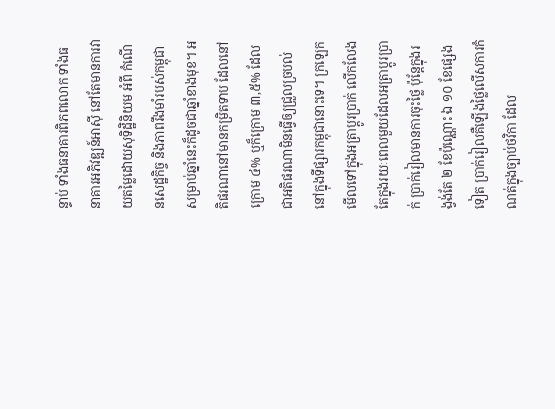ន្ទាប់ ទាំងធនាគារពិភពលោក ទាំងធនាគារអភិវឌ្ឍន៍អាស៊ី នៅតែមានការវាយតម្លៃដោយសុទិដ្ឋិនិយម អំពី កំណើនសេដ្ឋកិច្ច និងភាពរឹងមាំរបស់កម្ពុជា សម្រាប់ឆ្នាំនេះក៏ដូចជាឆ្នាំខាងមុខ។ អតិផរណានៅមានកម្រិតទាប ដែលនៅក្រោម ៤% ឬក៏ក្រោម ៣,៥% ដែលជាអតិផរណាមិនធ្វើឲ្យជ្រួលច្របល់នៅក្នុងទីផ្សារកម្ពុជានោះទេ។ ក្រឡេកមើលទៅក្នុងអត្រាប្តូរប្រាក់ លើកលែងតែក្នុងរយៈពេលមួយដែលអត្រាប្តូរប្រាក់ ប្រាក់រៀលមានការចុះថ្លៃ ប៉ុន្តែក្នុងរង្វង់តែ ២ ខែប៉ុណ្ណោះ ឯ ១០ ខែផ្សេងទៀត ប្រាក់រៀលគឺឡើងថ្លៃលើសការកំណត់ក្នុងច្បាប់ថវិកា ដែល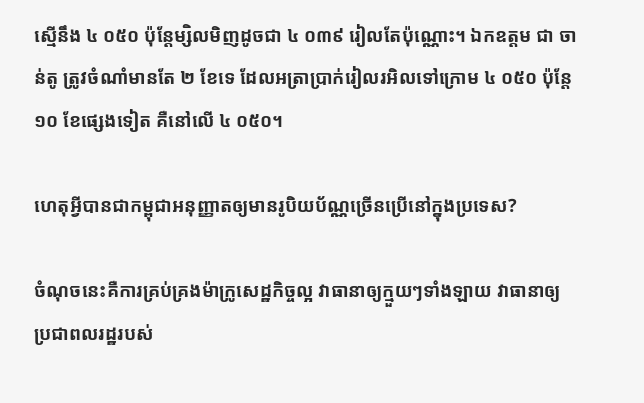ស្មើនឹង ៤ ០៥០ ប៉ុន្តែម្សិលមិញដូចជា ៤ ០៣៩ រៀលតែប៉ុណ្ណោះ។ ឯកឧត្តម ជា ចាន់តូ ត្រូវចំណាំមានតែ ២ ខែទេ ដែលអត្រាប្រាក់រៀលរអិលទៅក្រោម ៤ ០៥០ ប៉ុន្តែ ១០ ខែផ្សេងទៀត គឺនៅលើ ៤ ០៥០។

ហេតុអ្វីបានជាកម្ពុជាអនុញ្ញាតឲ្យមានរូបិយប័ណ្ណច្រើនប្រើនៅក្នុងប្រទេស?

ចំណុចនេះគឺការគ្រប់គ្រងម៉ាក្រូសេដ្ឋកិច្ចល្អ វាធានាឲ្យក្មួយៗទាំងឡាយ វាធានាឲ្យប្រជាពលរដ្ឋរបស់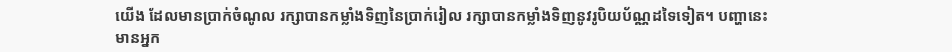យើង ដែលមានប្រាក់ចំណូល រក្សាបានកម្លាំងទិញនៃប្រាក់រៀល រក្សាបានកម្លាំងទិញនូវរូបិយប័ណ្ណដទៃទៀត។ បញ្ហានេះ មានអ្នក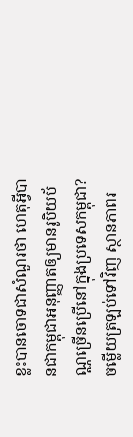ខ្លះបានចោទជាសំណួរថា ហេតុអ្វីបានជាកម្ពុជាអនុញ្ញាតឲ្យមានរូបិយប័ណ្ណច្រើនប្រើនៅក្នុងប្រទេសកម្ពុជា? ចម្លើយត្រឡប់ទៅវិញ ស្ថានភាពរ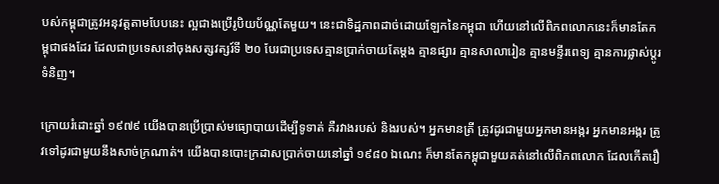បស់កម្ពុជាត្រូវអនុវត្តតាមបែបនេះ ល្អជាងប្រើរូបិយប័ណ្ណតែមួយ។ នេះជាទិដ្ឋភាពដាច់ដោយឡែកនៃកម្ពុជា ហើយនៅលើពិភពលោកនេះក៏មានតែកម្ពុជាផងដែរ ដែលជាប្រទេសនៅចុងសត្សវត្សរ៍ទី ២០ បែរជាប្រទេសគ្មានប្រាក់ចាយតែម្តង គ្មានផ្សារ គ្មានសាលារៀន គ្មានមន្ទីរពេទ្យ គ្មានការផ្លាស់ប្តូរទំនិញ។

ក្រោយរំដោះឆ្នាំ ១៩៧៩ យើងបានប្រើប្រាស់មធ្យោបាយដើម្បីទូទាត់ គឺរវាងរបស់ និងរបស់។ អ្នកមានត្រី ត្រូវដូរជាមួយអ្នកមានអង្ករ អ្នកមានអង្ករ ត្រូវទៅដូរជាមួយនឹងសាច់ក្រណាត់។ យើងបានបោះក្រដាសប្រាក់ចាយនៅឆ្នាំ ១៩៨០ ឯណេះ ក៏មានតែកម្ពុជាមួយគត់នៅលើពិភពលោក ដែលកើតរឿ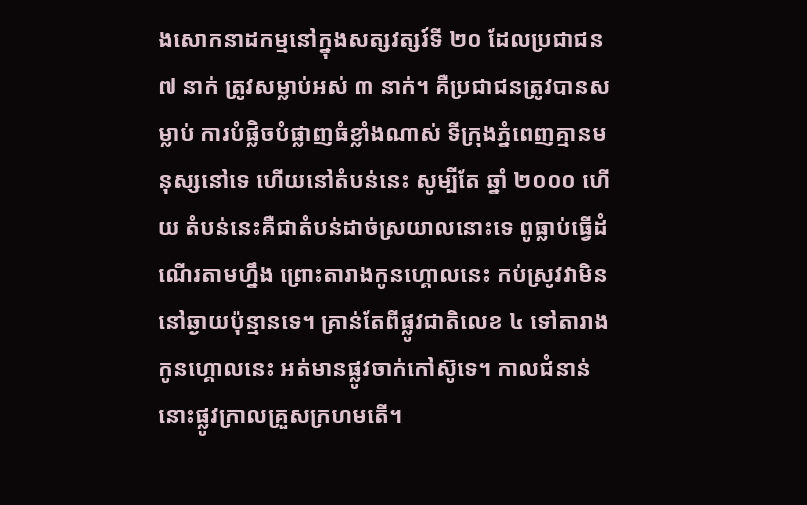ងសោកនាដកម្មនៅក្នុងសត្សវត្សរ៍ទី ២០ ដែលប្រជាជន ៧ នាក់ ត្រូវសម្លាប់អស់ ៣ នាក់។ គឺប្រជាជនត្រូវបានសម្លាប់ ការបំផ្លិចបំផ្លាញធំខ្លាំងណាស់ ទីក្រុងភ្នំពេញគ្មានមនុស្សនៅទេ ហើយនៅតំបន់នេះ សូម្បីតែ ឆ្នាំ ២០០០ ហើយ តំបន់នេះគឺជាតំបន់ដាច់ស្រយាលនោះទេ ពូធ្លាប់ធ្វើដំណើរតាមហ្នឹង ព្រោះតារាងកូនហ្គោលនេះ កប់ស្រូវវាមិននៅឆ្ងាយប៉ុន្មានទេ។ គ្រាន់តែពីផ្លូវជាតិលេខ ៤ ទៅតារាងកូនហ្គោលនេះ អត់មានផ្លូវចាក់កៅស៊ូទេ។ កាលជំនាន់នោះផ្លូវក្រាលគ្រួសក្រហមតើ។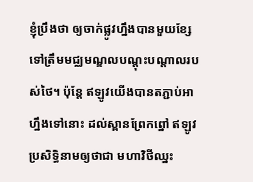ខ្ញុំប្រឹងថា ឲ្យចាក់ផ្លូវហ្នឹងបានមួយខ្សែទៅត្រឹមមជ្ឈមណ្ឌលបណ្តុះបណ្តាលរបស់ថៃ។ ប៉ុន្តែ ឥឡូវយើងបានតភ្ជាប់អាហ្នឹងទៅនោះ ដល់ស្ពានព្រែកព្នៅ ឥឡូវប្រសិទ្ធិនាមឲ្យថាជា មហាវិថីឈ្នះ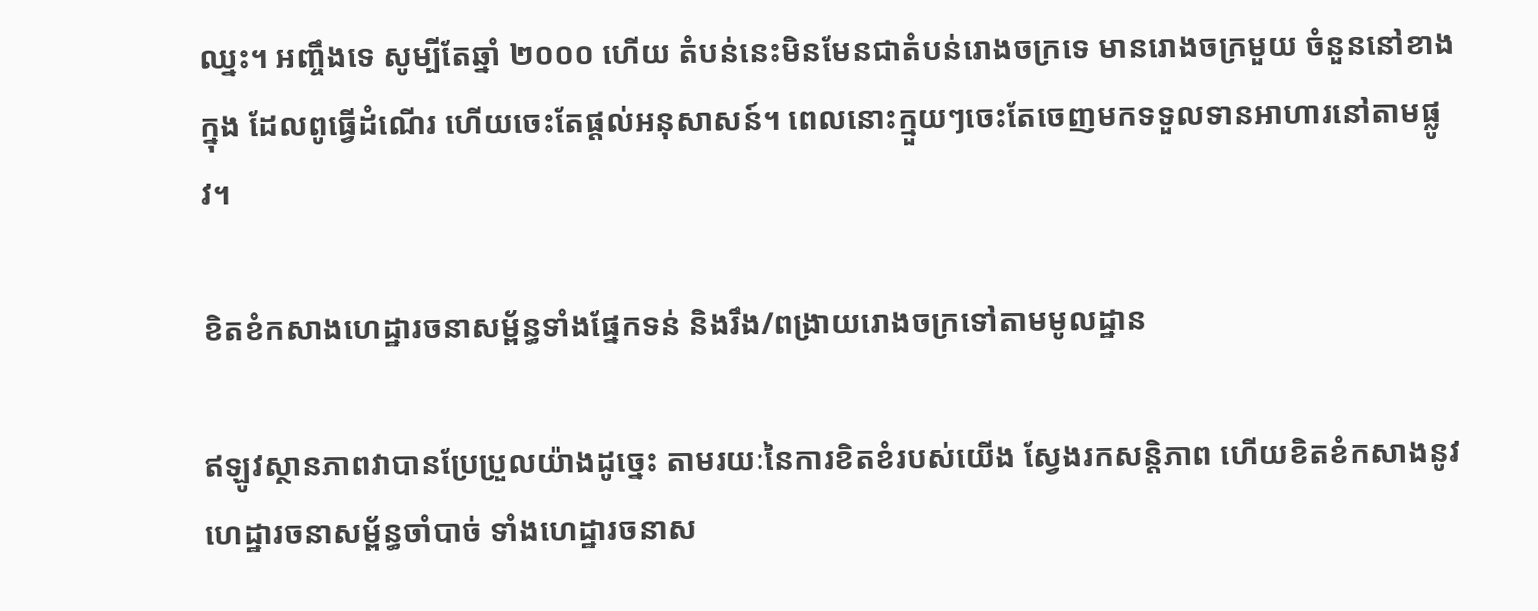ឈ្នះ។ អញ្ចឹងទេ សូម្បីតែឆ្នាំ ២០០០ ហើយ តំបន់នេះមិនមែនជាតំបន់រោងចក្រទេ មានរោងចក្រមួយ ចំនួននៅខាងក្នុង ដែលពូធ្វើដំណើរ ហើយចេះតែផ្តល់អនុសាសន៍។ ពេលនោះក្មួយៗចេះតែចេញមកទទួលទានអាហារនៅតាមផ្លូវ។

ខិតខំកសាងហេដ្ឋារចនាសម្ព័ន្ធទាំងផ្នែកទន់ និងរឹង/ពង្រាយរោងចក្រទៅតាមមូលដ្ឋាន

ឥឡូវស្ថានភាពវាបានប្រែប្រួលយ៉ាងដូច្នេះ តាមរយៈនៃការខិតខំរបស់យើង ស្វែងរកសន្តិភាព ហើយខិតខំកសាងនូវហេដ្ឋារចនាសម្ព័ន្ធចាំបាច់ ទាំងហេដ្ឋារចនាស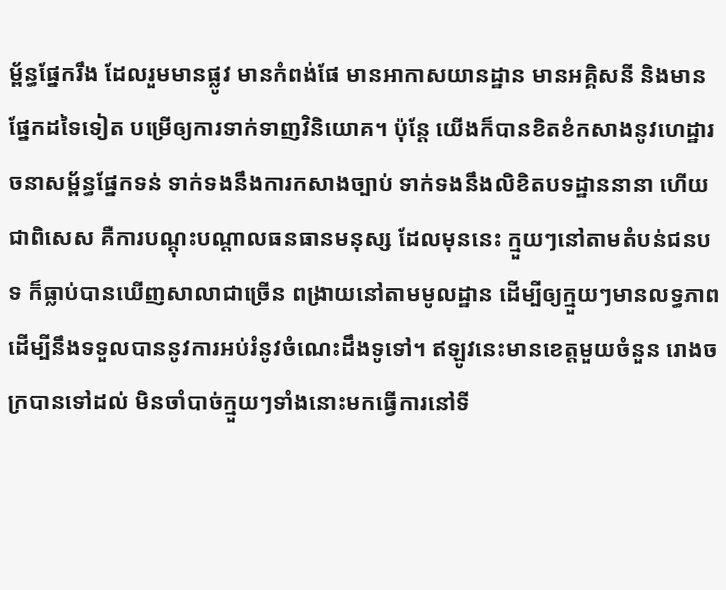ម្ព័ន្ធផ្នែករឹង ដែលរួមមានផ្លូវ មានកំពង់ផែ មានអាកាសយានដ្ឋាន មានអគ្គិសនី និងមានផ្នែកដទៃទៀត បម្រើឲ្យការទាក់ទាញវិនិយោគ។ ប៉ុន្តែ យើងក៏បានខិតខំកសាងនូវហេដ្ឋារចនាសម្ព័ន្ធផ្នែកទន់ ទាក់ទងនឹងការកសាងច្បាប់ ទាក់ទងនឹងលិខិតបទដ្ឋាននានា ហើយជាពិសេស គឺការបណ្តុះបណ្តាលធនធានមនុស្ស ដែលមុននេះ ក្មួយៗនៅតាមតំបន់ជនបទ ក៏ធ្លាប់បានឃើញសាលាជាច្រើន ពង្រាយនៅតាមមូលដ្ឋាន ដើម្បីឲ្យក្មួយៗមានលទ្ធភាពដើម្បីនឹងទទួលបាននូវការអប់រំនូវចំណេះដឹងទូទៅ។ ឥឡូវនេះមានខេត្តមួយចំនួន រោងចក្របានទៅដល់ មិនចាំបាច់ក្មួយៗទាំងនោះមកធ្វើការនៅទី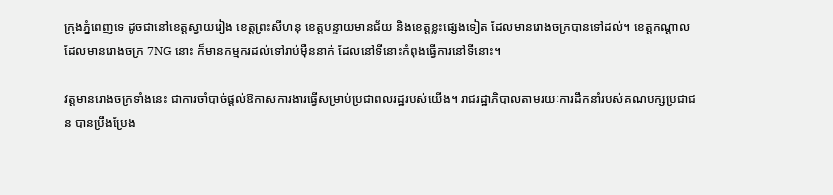ក្រុងភ្នំពេញទេ ដូចជានៅខេត្តស្វាយរៀង ខេត្តព្រះសីហនុ ខេត្តបន្ទាយមានជ័យ និងខេត្តខ្លះផ្សេងទៀត ដែលមានរោងចក្របានទៅដល់។ ខេត្តកណ្តាលដែលមានរោងចក្រ 7NG នោះ ក៏មានកម្មករដល់ទៅរាប់ម៉ឺននាក់ ដែលនៅទីនោះកំពុងធ្វើការនៅទីនោះ។

វត្តមានរោងចក្រទាំងនេះ ជាការចាំបាច់ផ្តល់ឱកាសការងារធ្វើសម្រាប់ប្រជាពលរដ្ឋរបស់យើង។ រាជរដ្ឋាភិបាលតាមរយៈការដឹកនាំរបស់គណបក្សប្រជាជន បានប្រឹងប្រែង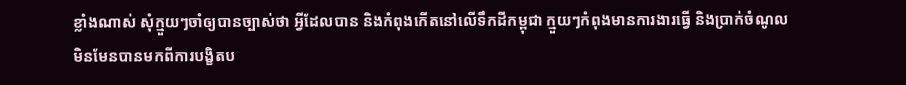ខ្លាំងណាស់ សុំក្មួយៗចាំឲ្យបានច្បាស់ថា អ្វីដែលបាន និងកំពុងកើតនៅលើទឹកដីកម្ពុជា ក្មួយៗកំពុងមានការងារធ្វើ និងប្រាក់ចំណូល មិនមែនបានមកពីការបង្ខិតប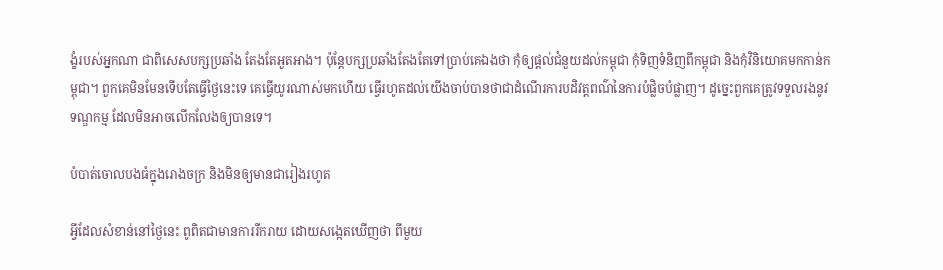ង្ខំរបស់អ្នកណា ជាពិសេសបក្សប្រឆាំង តែងតែអួតអាង។ ប៉ុន្តែបក្សប្រឆាំងតែងតែទៅប្រាប់គេឯងថា កុំឲ្យផ្តល់ជំនួយដល់កម្ពុជា កុំទិញទំនិញពីកម្ពុជា និងកុំវិនិយោគមកកាន់កម្ពុជា។ ពួកគេមិនមែនទើបតែធ្វើថ្ងៃនេះទេ គេធ្វើយូរណាស់មកហើយ ធ្វើរហូតដល់យើងចាប់បានថាជាដំណើរការបដិវត្តពណ៌នៃការបំផ្លិចបំផ្លាញ។ ដូច្នេះពួកគេត្រូវទទួលរងនូវទណ្ឌកម្ម ដែលមិនអាចលើកលែងឲ្យបានទេ។

បំបាត់ចោលបងធំក្នុងរោងចក្រ និងមិនឲ្យមានជារៀងរហូត

អ្វីដែលសំខាន់នៅថ្ងៃនេះ ពូពិតជាមានការរីករាយ ដោយសង្កេតឃើញថា ពីមួយ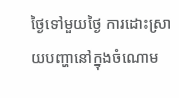ថ្ងៃទៅមួយថ្ងៃ ការដោះស្រាយបញ្ហានៅក្នុងចំណោម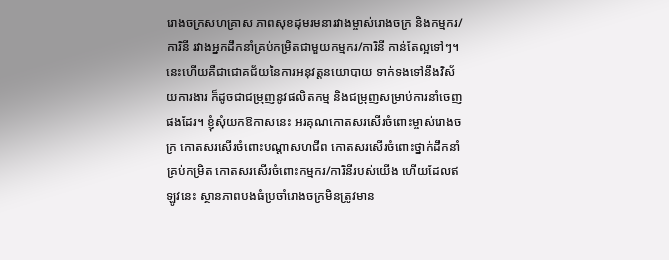រោងចក្រសហគ្រាស ភាពសុខដុមរមនារវាងម្ចាស់រោងចក្រ និងកម្មករ/ការិនី រវាងអ្នកដឹកនាំគ្រប់កម្រិតជាមួយកម្មករ/ការិនី កាន់តែល្អទៅៗ។ នេះហើយគឺជាជោគជ័យនៃការអនុវត្តនយោបាយ ទាក់ទងទៅនឹងវិស័យការងារ ក៏ដូចជាជម្រុញនូវផលិតកម្ម និងជម្រុញសម្រាប់ការនាំចេញផងដែរ។ ខ្ញុំសុំយកឱកាសនេះ អរគុណកោតសរសើរចំពោះម្ចាស់រោងចក្រ កោតសរសើរចំពោះបណ្តាសហជីព កោតសរសើរចំពោះថ្នាក់ដឹកនាំគ្រប់កម្រិត កោតសរសើរចំពោះកម្មករ/ការិនីរបស់យើង ហើយដែលឥឡូវនេះ ស្ថានភាពបងធំប្រចាំរោងចក្រមិនត្រូវមាន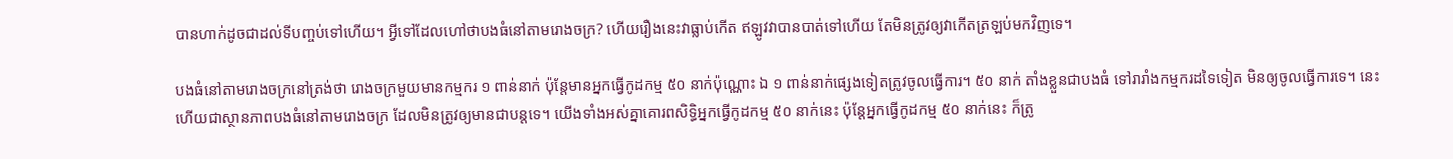បានហាក់ដូចជាដល់ទីបញ្ចប់ទៅហើយ។ អ្វីទៅដែលហៅថាបងធំនៅតាមរោងចក្រ? ហើយរឿងនេះវាធ្លាប់កើត ឥឡូវវាបានបាត់ទៅហើយ តែមិនត្រូវឲ្យវាកើតត្រឡប់មកវិញទេ។

បងធំនៅតាមរោងចក្រនៅត្រង់ថា រោងចក្រមួយមានកម្មករ ១ ពាន់នាក់ ប៉ុន្តែមានអ្នកធ្វើកូដកម្ម ៥០ នាក់ប៉ុណ្ណោះ ឯ ១ ពាន់នាក់ផ្សេងទៀតត្រូវចូលធ្វើការ។ ៥០ នាក់ តាំងខ្លួនជាបងធំ ទៅរារាំងកម្មករដទៃទៀត មិនឲ្យចូលធ្វើការទេ។ នេះហើយជាស្ថានភាពបងធំនៅតាមរោងចក្រ ដែលមិនត្រូវឲ្យមានជាបន្តទេ។ យើងទាំងអស់គ្នាគោរពសិទ្ធិអ្នកធ្វើកូដកម្ម ៥០ នាក់នេះ ប៉ុន្តែអ្នកធ្វើកូដកម្ម ៥០ នាក់នេះ ក៏ត្រូ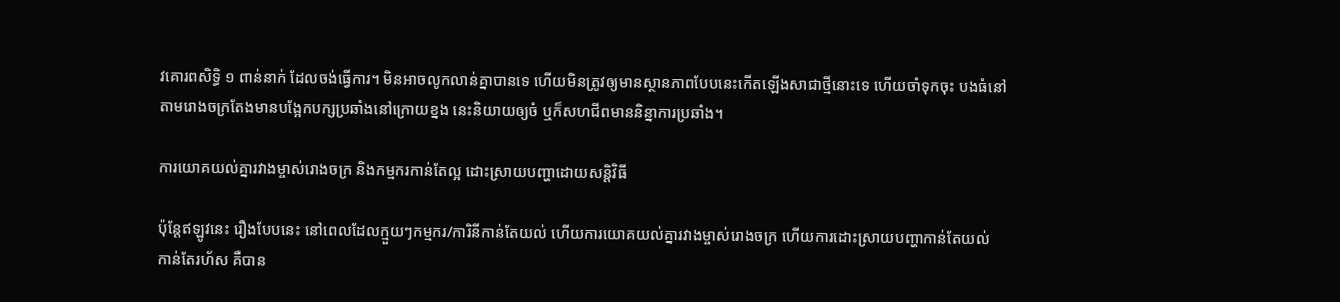វគោរពសិទ្ធិ ១ ពាន់នាក់ ដែលចង់ធ្វើការ។ មិនអាចលូកលាន់គ្នាបានទេ ហើយមិនត្រូវឲ្យមានស្ថានភាពបែបនេះកើតឡើងសាជាថ្មីនោះទេ ហើយចាំទុកចុះ បងធំនៅតាមរោងចក្រតែងមានបង្អែកបក្សប្រឆាំងនៅក្រោយខ្នង នេះនិយាយឲ្យចំ ឬក៏សហជីពមាននិន្នាការប្រឆាំង។

ការយោគយល់គ្នារវាងម្ចាស់រោងចក្រ និងកម្មករកាន់តែល្អ ដោះស្រាយបញ្ហាដោយសន្តិវិធី

ប៉ុន្តែឥឡូវនេះ រឿងបែបនេះ នៅពេលដែលក្មួយៗកម្មករ/ការិនីកាន់តែយល់ ហើយការយោគយល់គ្នារវាងម្ចាស់រោងចក្រ ហើយការដោះស្រាយបញ្ហាកាន់តែយល់ កាន់តែរហ័ស គឺបាន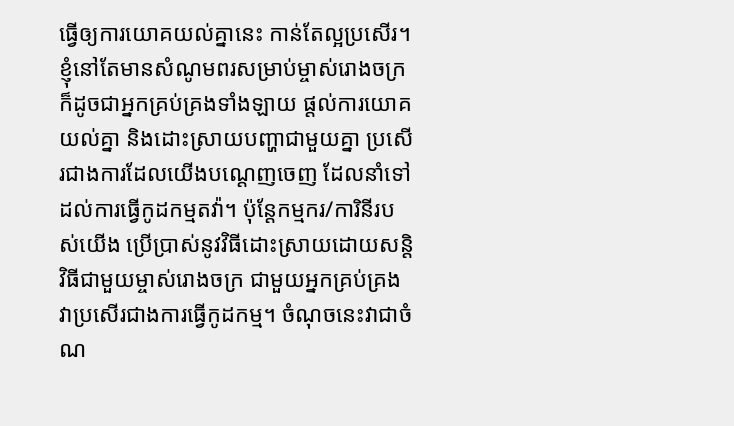ធ្វើឲ្យការយោគយល់គ្នានេះ កាន់តែល្អប្រសើរ។ ខ្ញុំនៅតែមានសំណូមពរសម្រាប់ម្ចាស់រោងចក្រ ក៏ដូចជាអ្នកគ្រប់គ្រងទាំងឡាយ ផ្តល់ការយោគយល់គ្នា និងដោះស្រាយបញ្ហាជាមួយគ្នា ប្រសើរជាងការដែលយើងបណ្តេញចេញ ដែលនាំទៅដល់ការធ្វើកូដកម្មតវ៉ា។ ប៉ុន្តែកម្មករ/ការិនីរបស់យើង ប្រើប្រាស់នូវវិធីដោះស្រាយដោយសន្តិវិធីជាមួយម្ចាស់រោងចក្រ ជាមួយអ្នកគ្រប់គ្រង វាប្រសើរជាងការធ្វើកូដកម្ម។ ចំណុចនេះវាជាចំណ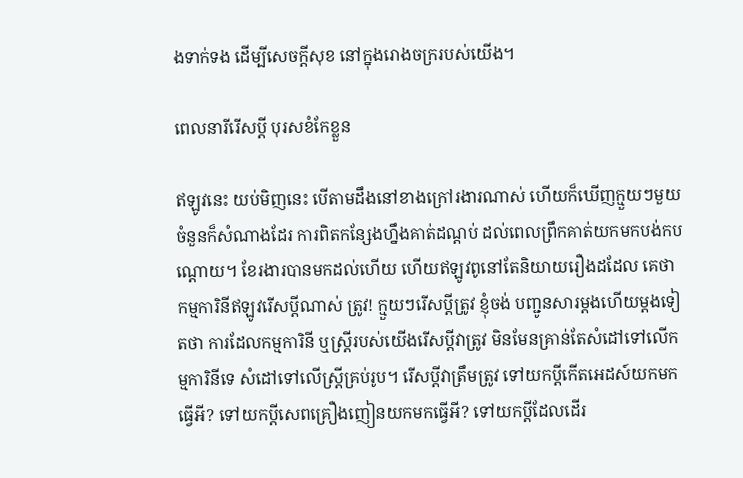ងទាក់ទង ដើម្បីសេចក្តីសុខ នៅក្នុងរោងចក្ររបស់យើង។

ពេលនារីរើសប្តី បុរសខំកែខ្លួន

ឥឡូវនេះ យប់មិញនេះ បើតាមដឹងនៅខាងក្រៅរងារណាស់ ហើយក៏ឃើញក្មួយៗមួយចំនួនក៏សំណាងដែរ ការពិតកន្សែងហ្នឹងគាត់ដណ្តប់ ដល់ពេលព្រឹកគាត់យកមកបង់កបណ្តោយ។ ខែរងារបានមកដល់ហើយ ហើយឥឡូវពូនៅតែនិយាយរឿងដដែល គេថា កម្មការិនីឥឡូវរើសប្តីណាស់ ត្រូវ! ក្មួយៗរើសប្តីត្រូវ ខ្ញុំចង់ បញ្ជូនសារម្តងហើយម្តងទៀតថា ការដែលកម្មការិនី ឬស្រី្តរបស់យើងរើសប្តីវាត្រូវ មិនមែនគ្រាន់តែសំដៅទៅលើកម្មការិនីទេ សំដៅទៅលើស្ត្រីគ្រប់រូប។ រើសប្តីវាត្រឹមត្រូវ ទៅយកប្តីកើតអេដស៍យកមកធ្វើអី? ទៅយកប្តីសេពគ្រឿងញៀនយកមកធ្វើអី? ទៅយកប្តីដែលដើរ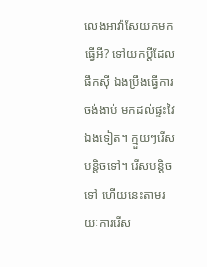លេងអាវ៉ាសែយកមកធ្វើអី? ទៅយកប្តីដែលផឹកស៊ី ឯងប្រឹងធ្វើការចង់ងាប់ មកដល់ផ្ទះវៃឯងទៀត។ ក្មួយៗរើសបន្តិចទៅ។ រើសបន្តិចទៅ ហើយនេះតាមរយៈការរើស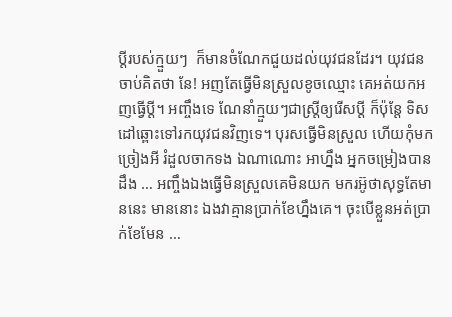ប្តីរបស់ក្មួយៗ  ក៏មានចំណែកជួយដល់យុវជនដែរ។ យុវជនចាប់គិតថា នែ! អញតែធ្វើមិនស្រួលខូចឈ្មោះ គេអត់យកអញធ្វើប្តី។ អញ្ចឹងទេ ណែនាំក្មួយៗជាស្រ្តីឲ្យរើសប្តី ក៏ប៉ុន្តែ ទិសដៅឆ្ពោះទៅរកយុវជនវិញទេ។ បុរសធ្វើមិនស្រួល ហើយកុំមកច្រៀងអី រំដួលចាកទង ឯណាណោះ អាហ្នឹង អ្នកចម្រៀងបានដឹង … អញ្ចឹងឯងធ្វើមិនស្រួលគេមិនយក មករអ៊ូថាសុទ្ធតែមាននេះ មាននោះ ឯងវាគ្មានប្រាក់ខែហ្នឹងគេ។ ចុះបើខ្លួនអត់ប្រាក់ខែមែន …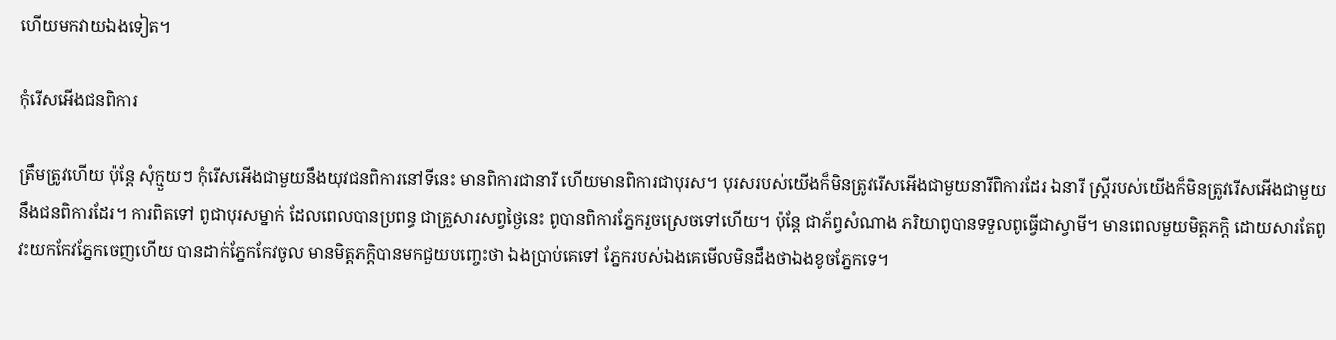ហើយមកវាយឯងទៀត។

កុំរើសអើងជនពិការ

ត្រឹមត្រូវហើយ ប៉ុន្តែ សុំក្មួយៗ កុំរើសអើងជាមួយនឹងយុវជនពិការនៅទីនេះ មានពិការជានារី ហើយមានពិការជាបុរស។ បុរសរបស់យើងក៏មិនត្រូវរើសអើងជាមួយនារីពិការដែរ ឯនារី ស្រ្តីរបស់យើងក៏មិនត្រូវរើសអើងជាមួយនឹងជនពិការដែរ។ ការពិតទៅ ពូជាបុរសម្នាក់ ដែលពេលបានប្រពន្ធ ជាគ្រួសារសព្វថ្ងៃនេះ ពូបានពិការភ្នែករួចស្រេចទៅហើយ។ ប៉ុន្តែ ជាភ័ព្វសំណាង ភរិយាពូបានទទួលពូធ្វើជាស្វាមី។ មានពេលមួយមិត្តភក្តិ ដោយសារតែពូវះយកកែវភ្នែកចេញហើយ បានដាក់ភ្នែកកែវចូល មានមិត្តភក្តិបានមកជួយបញ្ចេះថា ឯងប្រាប់គេទៅ ភ្នែករបស់ឯងគេមើលមិនដឹងថាឯងខូចភ្នែកទេ។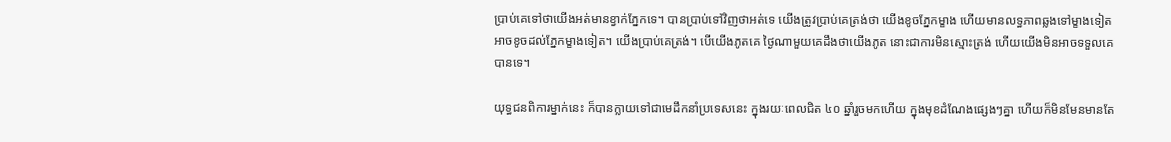ប្រាប់គេទៅថាយើងអត់មានខ្វាក់ភ្នែកទេ។ បានប្រាប់ទៅវិញថាអត់ទេ យើងត្រូវប្រាប់គេត្រង់ថា យើងខូចភ្នែកម្ខាង ហើយមានលទ្ធភាពឆ្លងទៅម្ខាងទៀតអាចខូចដល់ភ្នែកម្ខាងទៀត។ យើងប្រាប់គេត្រង់។ បើយើងភូតគេ ថ្ងៃណាមួយគេដឹងថាយើងភូត នោះជាការមិនស្មោះត្រង់ ហើយយើងមិនអាចទទួលគេបានទេ។

យុទ្ធជនពិការម្នាក់នេះ ក៏បានក្លាយទៅជាមេដឹកនាំប្រទេសនេះ ក្នុងរយៈពេលជិត ៤០ ឆ្នាំរួចមកហើយ ក្នុងមុខដំណែងផ្សេងៗគ្នា ហើយក៏មិនមែនមានតែ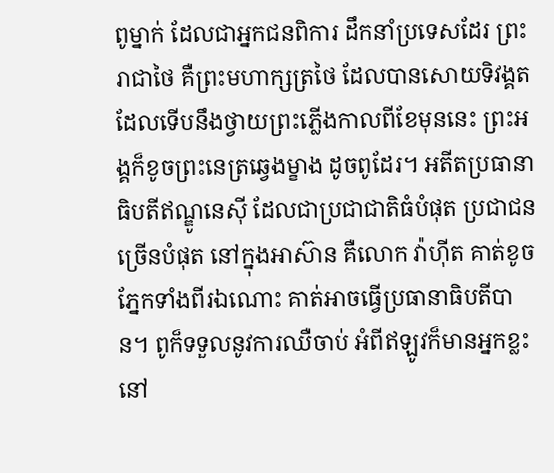ពូម្នាក់ ដែលជាអ្នកជនពិការ ដឹកនាំប្រទេសដែរ ព្រះរាជាថៃ គឺព្រះមហាក្សត្រថៃ ដែលបានសោយទិវង្គត ដែលទើបនឹងថ្វាយព្រះភ្លើងកាលពីខែមុននេះ ព្រះអង្គក៏ខូចព្រះនេត្រឆ្វេងម្ខាង ដូចពូដែរ។ អតីតប្រធានាធិបតីឥណ្ឌូនេស៊ី ដែលជាប្រជាជាតិធំបំផុត ប្រជាជនច្រើនបំផុត នៅក្នុងអាស៊ាន គឺលោក វ៉ាហ៊ីត គាត់ខូចភ្នែកទាំងពីរឯណោះ គាត់អាចធ្វើប្រធានាធិបតីបាន។ ពូក៏ទទួលនូវការឈឺចាប់ អំពីឥឡូវក៏មានអ្នកខ្លះ នៅ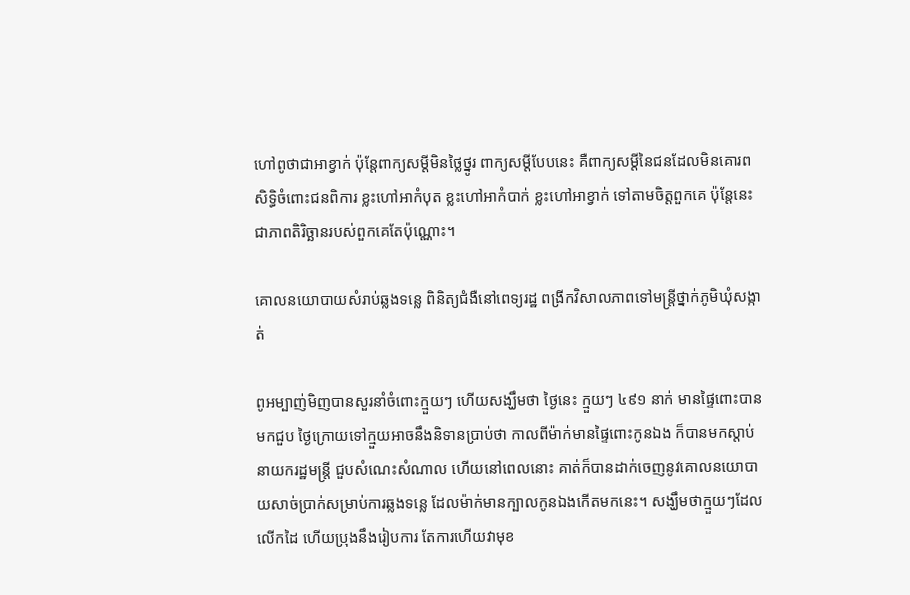ហៅពូថាជាអាខ្វាក់ ប៉ុន្តែពាក្យសម្តីមិនថ្លៃថ្នូរ ពាក្យសម្តីបែបនេះ គឺពាក្យសម្តីនៃជនដែលមិនគោរពសិទ្ធិចំពោះជនពិការ ខ្លះហៅអាកំបុត ខ្លះហៅអាកំបាក់ ខ្លះហៅអាខ្វាក់ ទៅតាមចិត្តពួកគេ ប៉ុន្តែនេះជាភាពតិរិច្ឆានរបស់ពួកគេតែប៉ុណ្ណោះ។

គោលនយោបាយសំរាប់ឆ្លងទន្លេ ពិនិត្យជំងឺនៅពេទ្យរដ្ឋ ពង្រីកវិសាលភាពទៅមន្រ្តីថ្នាក់ភូមិឃុំសង្កាត់

ពូអម្បាញ់មិញបានសួរនាំចំពោះក្មួយៗ ហើយសង្ឃឹមថា ថ្ងៃនេះ ក្មួយៗ ៤៩១ នាក់ មានផ្ទៃពោះបានមកជួប ថ្ងៃក្រោយទៅក្មួយអាចនឹងនិទានប្រាប់ថា កាលពីម៉ាក់មានផ្ទៃពោះកូនឯង ក៏បានមកស្តាប់នាយករដ្ឋមន្រ្តី ជួបសំណេះសំណាល ហើយនៅពេលនោះ គាត់ក៏បានដាក់ចេញនូវគោលនយោបាយសាច់ប្រាក់សម្រាប់ការឆ្លងទន្លេ ដែលម៉ាក់មានក្បាលកូនឯងកើតមកនេះ។ សង្ឃឹមថាក្មួយៗដែលលើកដៃ ហើយប្រុងនឹងរៀបការ តែការហើយវាមុខ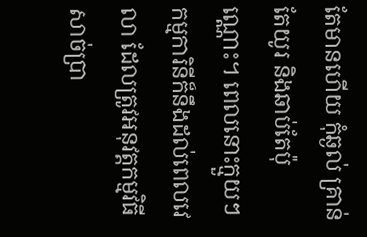តែមានហើយ កុំឆ្ងល់ គ្រាន់តែយូរ និងឆាប់តែប៉ុណ្ណោះ។ ពេលនោះក្មួយៗកម្មការិនីក៏នឹងដល់ពេលវេលា ដែលត្រូវអនុវត្តកម្មវិធីសាច់ប្រា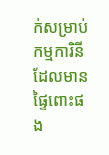ក់សម្រាប់កម្មការិនី ដែលមានផ្ទៃពោះផង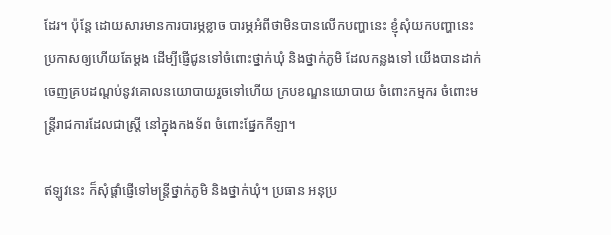ដែរ។ ប៉ុន្តែ ដោយសារមានការបារម្ភខ្លាច បារម្ភអំពីថាមិនបានលើកបញ្ហានេះ ខ្ញុំសុំយកបញ្ហានេះ ប្រកាសឲ្យហើយតែម្តង ដើម្បីផ្ញើជូនទៅចំពោះថ្នាក់ឃុំ និងថ្នាក់ភូមិ ដែលកន្លងទៅ យើងបានដាក់ចេញគ្របដណ្តប់នូវគោលនយោបាយរួចទៅហើយ ក្របខណ្ឌនយោបាយ ចំពោះកម្មករ ចំពោះមន្រ្តីរាជការដែលជាស្រ្តី នៅក្នុងកងទ័ព ចំពោះផ្នែកកីឡា។

ឥឡូវនេះ ក៏សុំផ្តាំផ្ញើទៅមន្រ្តីថ្នាក់ភូមិ និងថ្នាក់ឃុំ។ ប្រធាន អនុប្រ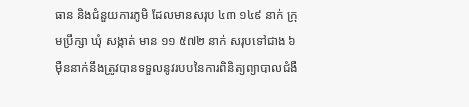ធាន និងជំនួយការភូមិ ដែលមានសរុប ៤៣ ១៤៩ នាក់ ក្រុមប្រឹក្សា ឃុំ សង្កាត់ មាន ១១ ៥៧២ នាក់ សរុបទៅជាង ៦ ម៉ឺននាក់នឹងត្រូវបានទទួលនូវរបបនៃការពិនិត្យព្យាបាលជំងឺ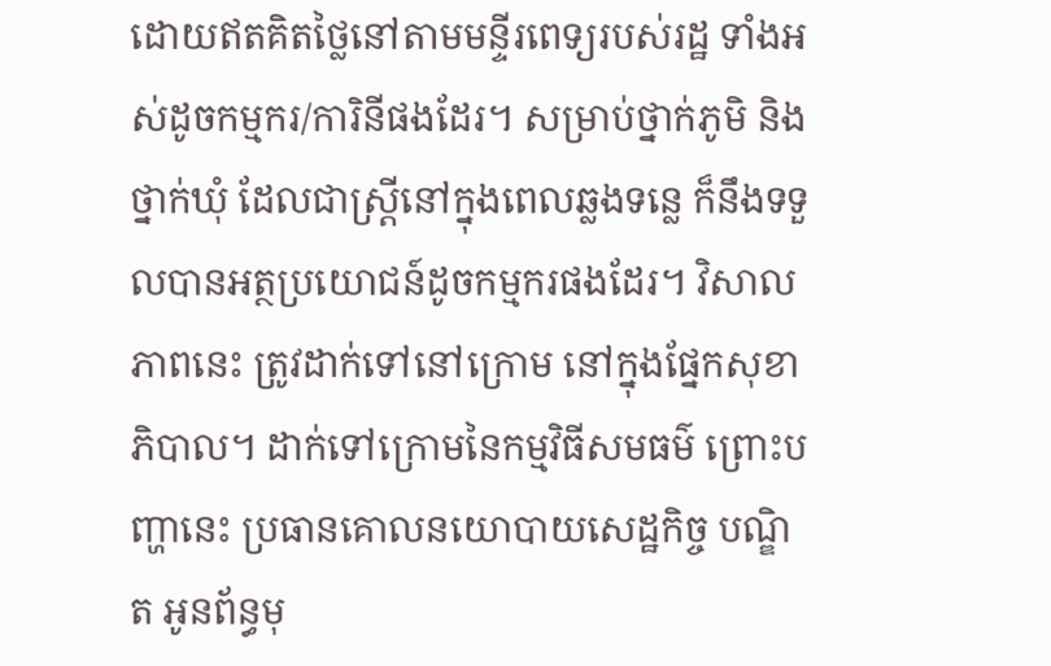ដោយឥតគិតថ្លៃនៅតាមមន្ទីរពេទ្យរបស់រដ្ឋ ទាំងអស់ដូចកម្មករ/ការិនីផងដែរ។ សម្រាប់ថ្នាក់ភូមិ និងថ្នាក់ឃុំ ដែលជាស្រ្តីនៅក្នុងពេលឆ្លងទន្លេ ក៏នឹងទទួលបានអត្ថប្រយោជន៍ដូចកម្មករផងដែរ។ វិសាលភាពនេះ ត្រូវដាក់ទៅនៅក្រោម នៅក្នុងផ្នែកសុខាភិបាល។ ដាក់ទៅក្រោមនៃកម្មវិធីសមធម៌ ព្រោះបញ្ហានេះ ប្រធានគោលនយោបាយសេដ្ឋកិច្ច បណ្ឌិត អូនព័ន្ធមុ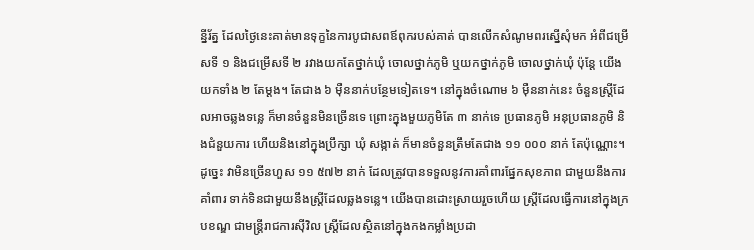ន្នីរ័ត្ន ដែលថ្ងៃនេះគាត់មានទុក្ខនៃការបូជាសពឪពុករបស់គាត់ បានលើកសំណូមពរស្នើសុំមក អំពីជម្រើសទី ១ និងជម្រើសទី ២ រវាងយកតែថ្នាក់ឃុំ ចោលថ្នាក់ភូមិ ឬយកថ្នាក់ភូមិ ចោលថ្នាក់ឃុំ ប៉ុន្តែ យើងយកទាំង ២ តែម្តង។ តែជាង ៦ ម៉ឺននាក់បន្ថែមទៀតទេ។ នៅក្នុងចំណោម ៦ ម៉ឺននាក់នេះ ចំនួនស្រ្តីដែលអាចឆ្លងទន្លេ ក៏មានចំនួនមិនច្រើនទេ ព្រោះក្នុងមួយភូមិតែ ៣ នាក់ទេ ប្រធានភូមិ អនុប្រធានភូមិ និងជំនួយការ ហើយនិងនៅក្នុងប្រឹក្សា ឃុំ សង្កាត់ ក៏មានចំនួនត្រឹមតែជាង ១១ ០០០ នាក់ តែប៉ុណ្ណោះ។ ដូច្នេះ វាមិនច្រើនហួស ១១ ៥៧២ នាក់ ដែលត្រូវបានទទួលនូវការគាំពារផ្នែកសុខភាព ជាមួយនឹងការគាំពារ ទាក់ទិនជាមួយនឹងស្រ្តីដែលឆ្លងទន្លេ។ យើងបានដោះស្រាយរួចហើយ ស្រ្តីដែលធ្វើការនៅក្នុងក្របខណ្ឌ ជាមន្ត្រីរាជការស៊ីវិល ស្រ្តីដែលស្ថិតនៅក្នុងកងកម្លាំងប្រដា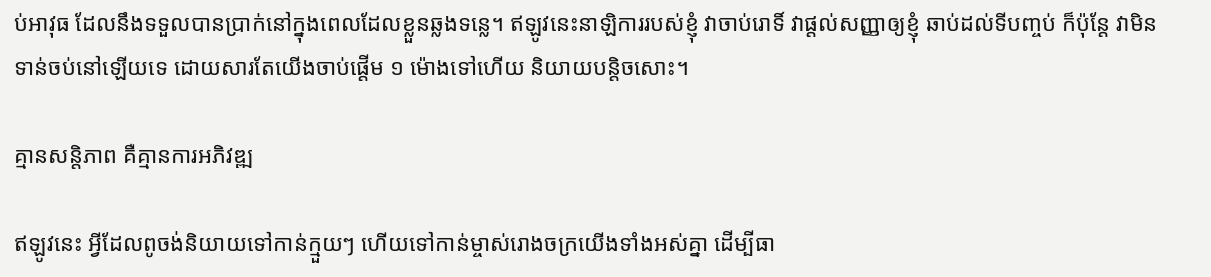ប់អាវុធ ដែលនឹងទទួលបានប្រាក់នៅក្នុងពេលដែលខ្លួនឆ្លងទន្លេ។ ឥឡូវនេះនាឡិការរបស់ខ្ញុំ វាចាប់រោទិ៍ វាផ្តល់សញ្ញាឲ្យខ្ញុំ ឆាប់ដល់ទីបញ្ចប់ ក៏ប៉ុន្តែ វាមិនទាន់ចប់នៅឡើយទេ ដោយសារតែយើងចាប់ផ្តើម ១ ម៉ោងទៅហើយ និយាយបន្តិចសោះ។

គ្មានសន្តិភាព គឺគ្មានការអភិវឌ្ឍ

ឥឡូវនេះ អ្វីដែលពូចង់និយាយទៅកាន់ក្មួយៗ ហើយទៅកាន់ម្ចាស់រោងចក្រយើងទាំងអស់គ្នា ដើម្បីធា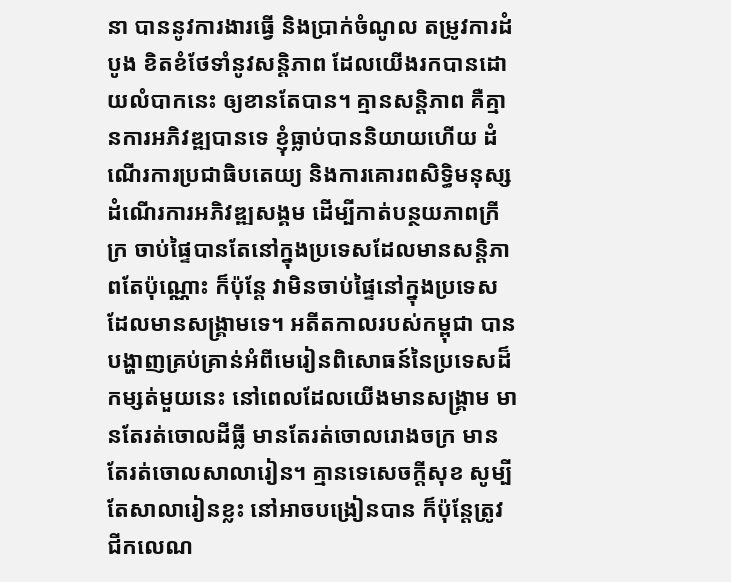នា បាននូវការងារធ្វើ និងប្រាក់ចំណូល តម្រូវការដំបូង ខិតខំថែទាំនូវសន្តិភាព ដែលយើងរកបានដោយលំបាកនេះ ឲ្យខានតែបាន។ គ្មានសន្តិភាព គឺគ្មានការអភិវឌ្ឍបានទេ ខ្ញុំធ្លាប់បាននិយាយហើយ ដំណើរការប្រជាធិបតេយ្យ និងការគោរពសិទ្ធិមនុស្ស ដំណើរការអភិវឌ្ឍសង្គម ដើម្បីកាត់បន្ថយភាពក្រីក្រ ចាប់ផ្ទៃបានតែនៅក្នុងប្រទេសដែលមានសន្តិភាពតែប៉ុណ្ណោះ ក៏ប៉ុន្តែ វាមិនចាប់ផ្ទៃនៅក្នុងប្រទេសដែលមានសង្រ្គាមទេ។ អតីតកាលរបស់កម្ពុជា បានបង្ហាញគ្រប់គ្រាន់អំពីមេរៀនពិសោធន៍នៃប្រទេសដ៏កម្សត់មួយនេះ នៅពេលដែលយើងមានសង្រ្គាម មានតែរត់ចោលដីធ្លី មានតែរត់ចោលរោងចក្រ មានតែរត់ចោលសាលារៀន។ គ្មានទេសេចក្តីសុខ សូម្បីតែសាលារៀនខ្លះ នៅអាចបង្រៀនបាន ក៏ប៉ុន្តែត្រូវជីកលេណ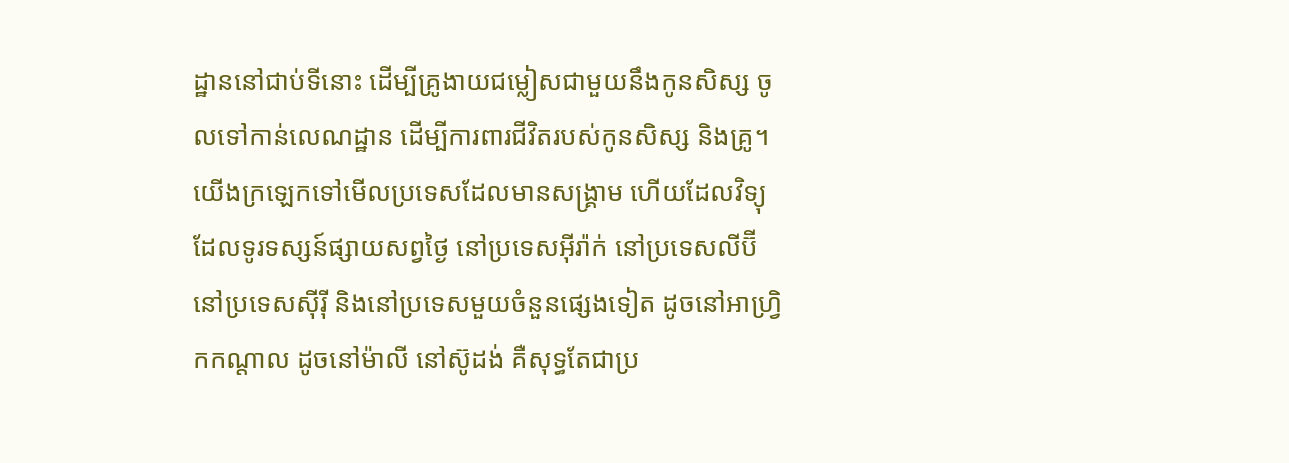ដ្ឋាននៅជាប់ទីនោះ ដើម្បីគ្រូងាយជម្លៀសជាមួយនឹងកូនសិស្ស ចូលទៅកាន់លេណដ្ឋាន ដើម្បីការពារជីវិតរបស់កូនសិស្ស និងគ្រូ។ យើងក្រឡេកទៅមើលប្រទេសដែលមានសង្គ្រាម ហើយដែលវិទ្យុ ដែលទូរទស្សន៍ផ្សាយសព្វថ្ងៃ នៅប្រទេសអ៊ីរ៉ាក់ នៅប្រទេសលីប៊ី នៅប្រទេសស៊ីរ៉ី និងនៅប្រទេសមួយចំនួនផ្សេងទៀត ដូចនៅអាហ្វិ្រកកណ្តាល ដូចនៅម៉ាលី នៅស៊ូដង់ គឺសុទ្ធតែជាប្រ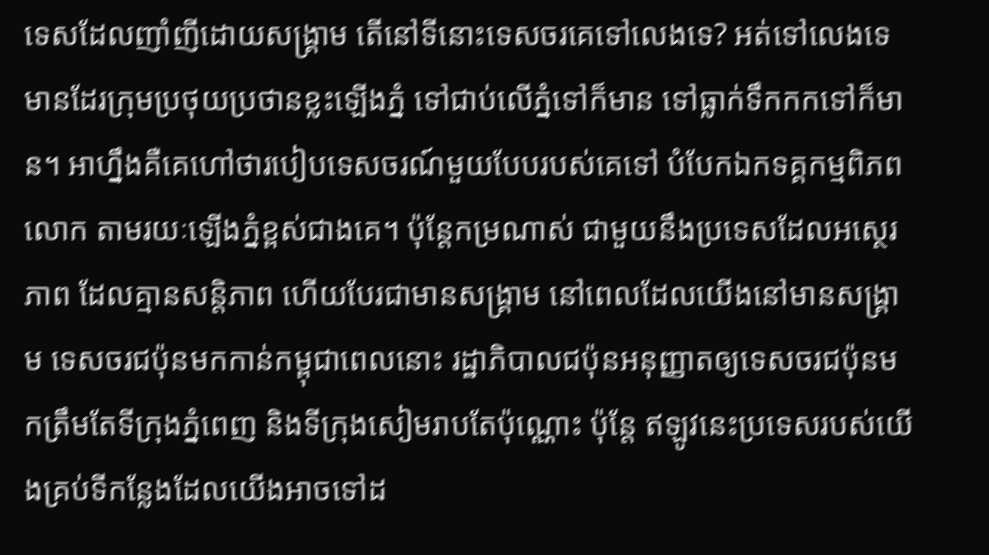ទេសដែលញាំញីដោយសង្គ្រាម តើនៅទីនោះទេសចរគេទៅលេងទេ? អត់ទៅលេងទេ មានដែរក្រុមប្រថុយប្រថានខ្លះឡើងភ្នំ ទៅជាប់លើភ្នំទៅក៏មាន ទៅធ្លាក់ទឹកកកទៅក៏មាន។ អាហ្នឹងគឺគេហៅថារបៀបទេសចរណ៍មួយបែបរបស់គេទៅ បំបែកឯកទគ្គកម្មពិភពលោក តាមរយៈឡើងភ្នំខ្ពស់ជាងគេ។ ប៉ុន្តែកម្រណាស់ ជាមួយនឹងប្រទេសដែលអស្ថេរភាព ដែលគ្មានសន្តិភាព ហើយបែរជាមានសង្គ្រាម នៅពេលដែលយើងនៅមានសង្រ្គាម ទេសចរជប៉ុនមកកាន់កម្ពុជាពេលនោះ រដ្ឋាភិបាលជប៉ុនអនុញ្ញាតឲ្យទេសចរជប៉ុនមកត្រឹមតែទីក្រុងភ្នំពេញ និងទីក្រុងសៀមរាបតែប៉ុណ្ណោះ ប៉ុន្តែ ឥឡូវនេះប្រទេសរបស់យើងគ្រប់ទីកន្លែងដែលយើងអាចទៅដ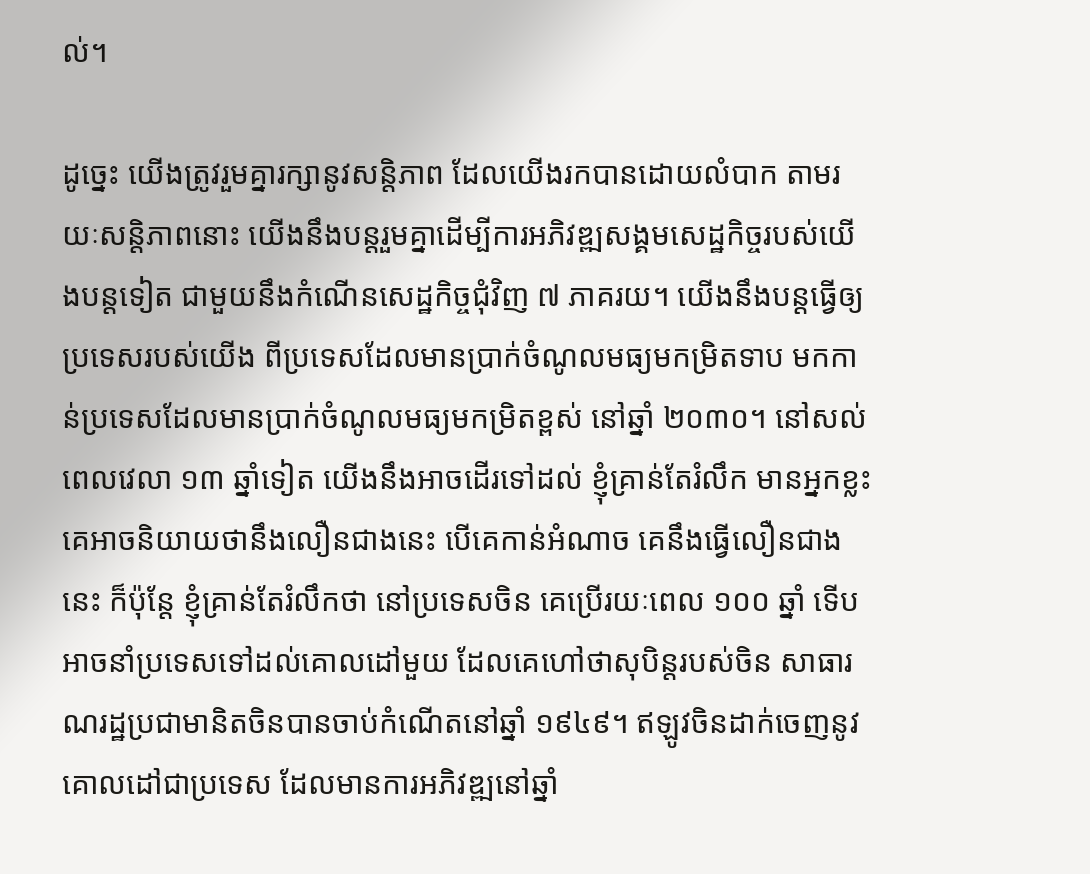ល់។

ដូច្នេះ យើងត្រូវរួមគ្នារក្សានូវសន្តិភាព ដែលយើងរកបានដោយលំបាក តាមរយៈសន្តិភាពនោះ យើងនឹងបន្តរួមគ្នាដើម្បីការអភិវឌ្ឍសង្គមសេដ្ឋកិច្ចរបស់យើងបន្តទៀត ជាមួយនឹងកំណើនសេដ្ឋកិច្ចជុំវិញ ៧ ភាគរយ។ យើងនឹងបន្តធ្វើឲ្យប្រទេសរបស់យើង ពីប្រទេសដែលមានប្រាក់ចំណូលមធ្យមកម្រិតទាប មកកាន់ប្រទេសដែលមានប្រាក់ចំណូលមធ្យមកម្រិតខ្ពស់ នៅឆ្នាំ ២០៣០។ នៅសល់ពេលវេលា ១៣ ឆ្នាំទៀត យើងនឹងអាចដើរទៅដល់ ខ្ញុំគ្រាន់តែរំលឹក មានអ្នកខ្លះគេអាចនិយាយថានឹងលឿនជាងនេះ បើគេកាន់អំណាច គេនឹងធ្វើលឿនជាងនេះ ក៏ប៉ុន្តែ ខ្ញុំគ្រាន់តែរំលឹកថា នៅប្រទេសចិន គេប្រើរយៈពេល ១០០ ឆ្នាំ ទើបអាចនាំប្រទេសទៅដល់គោលដៅមួយ ដែលគេហៅថាសុបិន្តរបស់ចិន សាធារណរដ្ឋប្រជាមានិតចិនបានចាប់កំណើតនៅឆ្នាំ ១៩៤៩។ ឥឡូវចិនដាក់ចេញនូវគោលដៅជាប្រទេស ដែលមានការអភិវឌ្ឍនៅឆ្នាំ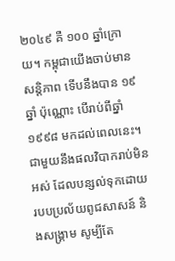២០៤៩ គឺ ១០០ ឆ្នាំក្រោយ។ កម្ពុជាយើងចាប់មានសន្តិភាព ទើបនឹងបាន ១៩ ឆ្នាំ ប៉ុណ្ណោះ បើរាប់ពីឆ្នាំ ១៩៩៨ មកដល់ពេលនេះ។ ជាមួយនឹងផលវិបាករាប់មិនអស់ ដែលបន្សល់ទុកដោយរបបប្រល័យពូជសាសន៍ និងសង្គ្រាម សូម្បីតែ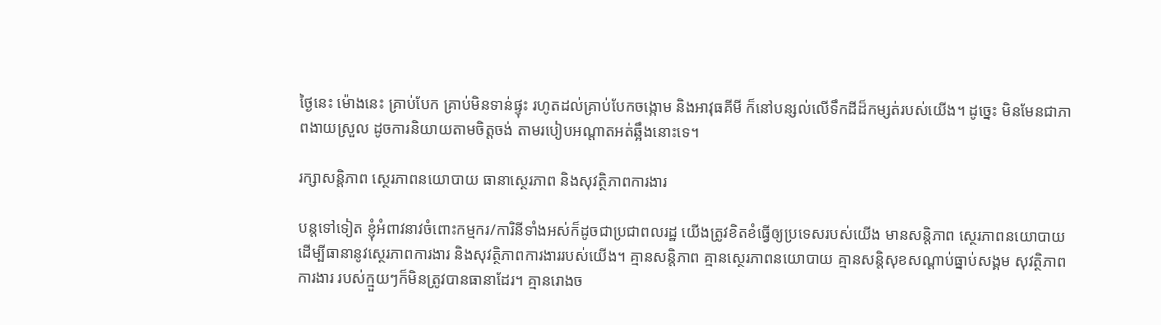ថ្ងៃនេះ ម៉ោងនេះ គ្រាប់បែក គ្រាប់មិនទាន់ផ្ទុះ រហូតដល់គ្រាប់បែកចង្កោម និងអាវុធគីមី ក៏នៅបន្សល់លើទឹកដីដ៏កម្សត់របស់យើង។ ដូច្នេះ មិនមែនជាភាពងាយស្រួល ដូចការនិយាយតាមចិត្តចង់ តាមរបៀបអណ្តាតអត់ឆ្អឹងនោះទេ។

រក្សាសន្តិភាព ស្ថេរភាពនយោបាយ ធានាស្ថេរភាព និងសុវត្ថិភាពការងារ

បន្តទៅទៀត ខ្ញុំអំពាវនាវចំពោះកម្មករ/ការិនីទាំងអស់ក៏ដូចជាប្រជាពលរដ្ឋ យើងត្រូវខិតខំធ្វើឲ្យប្រទេសរបស់យើង មានសន្តិភាព ស្ថេរភាពនយោបាយ ដើម្បីធានានូវស្ថេរភាពការងារ និងសុវត្ថិភាពការងាររបស់យើង។ គ្មានសន្តិភាព គ្មានស្ថេរភាពនយោបាយ គ្មានសន្តិសុខសណ្តាប់ធ្នាប់សង្គម សុវត្ថិភាពការងារ របស់ក្មួយៗក៏មិនត្រូវបានធានាដែរ។ គ្មានរោងច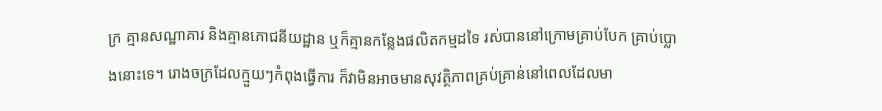ក្រ គ្មានសណ្ឋាគារ និងគ្មានភោជនីយដ្ឋាន ឬក៏គ្មានកន្លែងផលិតកម្មដទៃ រស់បាននៅក្រោមគ្រាប់បែក គ្រាប់ប្លោងនោះទេ។ រោងចក្រដែលក្មួយៗកំពុងធ្វើការ ក៏វាមិនអាចមានសុវត្ថិភាពគ្រប់គ្រាន់នៅពេលដែលមា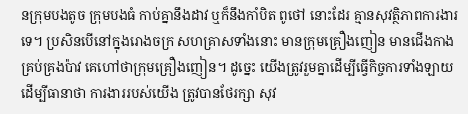នក្រុមបងតូច ក្រុមបងធំ កាប់គ្នានឹងដាវ ឬក៏នឹងកាំបិត ពូថៅ នោះដែរ គ្មានសុវត្ថិភាពការងារទេ។ ប្រសិនបើនៅក្នុងរោងចក្រ សហគ្រាសទាំងនោះ មានក្រុមគ្រឿងញៀន មានជើងកាង គ្រប់គ្រងប៉ាវ គេហៅថាក្រុមគ្រឿងញៀន។ ដូច្នេះ យើងត្រូវរួមគ្នាដើម្បីធ្វើកិច្ចការទាំងឡាយ ដើម្បីធានាថា ការងាររបស់យើង ត្រូវបានថែរក្សា សុវ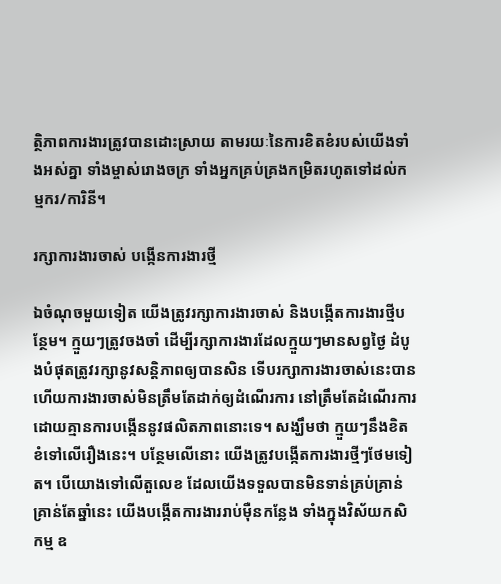ត្ថិភាពការងារត្រូវបានដោះស្រាយ តាមរយៈនៃការខិតខំរបស់យើងទាំងអស់គ្នា ទាំងម្ចាស់រោងចក្រ ទាំងអ្នកគ្រប់គ្រងកម្រិតរហូតទៅដល់កម្មករ/ការិនី។

រក្សាការងារចាស់ បង្កើនការងារថ្មី

ឯចំណុចមួយទៀត យើងត្រូវរក្សាការងារចាស់ និងបង្កើតការងារថ្មីបន្ថែម។ ក្មួយៗត្រូវចងចាំ ដើម្បីរក្សាការងារដែលក្មួយៗមានសព្វថ្ងៃ ដំបូងបំផុតត្រូវរក្សានូវសន្ដិភាពឲ្យបានសិន ទើបរក្សាការងារចាស់នេះបាន ហើយការងារចាស់មិនត្រឹមតែដាក់ឲ្យដំណើរការ នៅត្រឹមតែដំណើរការដោយគ្មានការបង្កើននូវផលិតភាពនោះទេ។ សង្ឃឹមថា ក្មួយៗនឹងខិតខំទៅលើរឿងនេះ។ បន្ថែមលើនោះ យើងត្រូវបង្កើតការងារថ្មីៗថែមទៀត។ បើយោងទៅលើតួលេខ ដែលយើងទទួលបានមិនទាន់គ្រប់គ្រាន់ គ្រាន់តែឆ្នាំនេះ យើងបង្កើតការងាររាប់ម៉ឺនកន្លែង ទាំងក្នុងវិស័យកសិកម្ម ឧ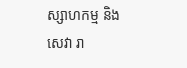ស្សាហកម្ម និងសេវា រា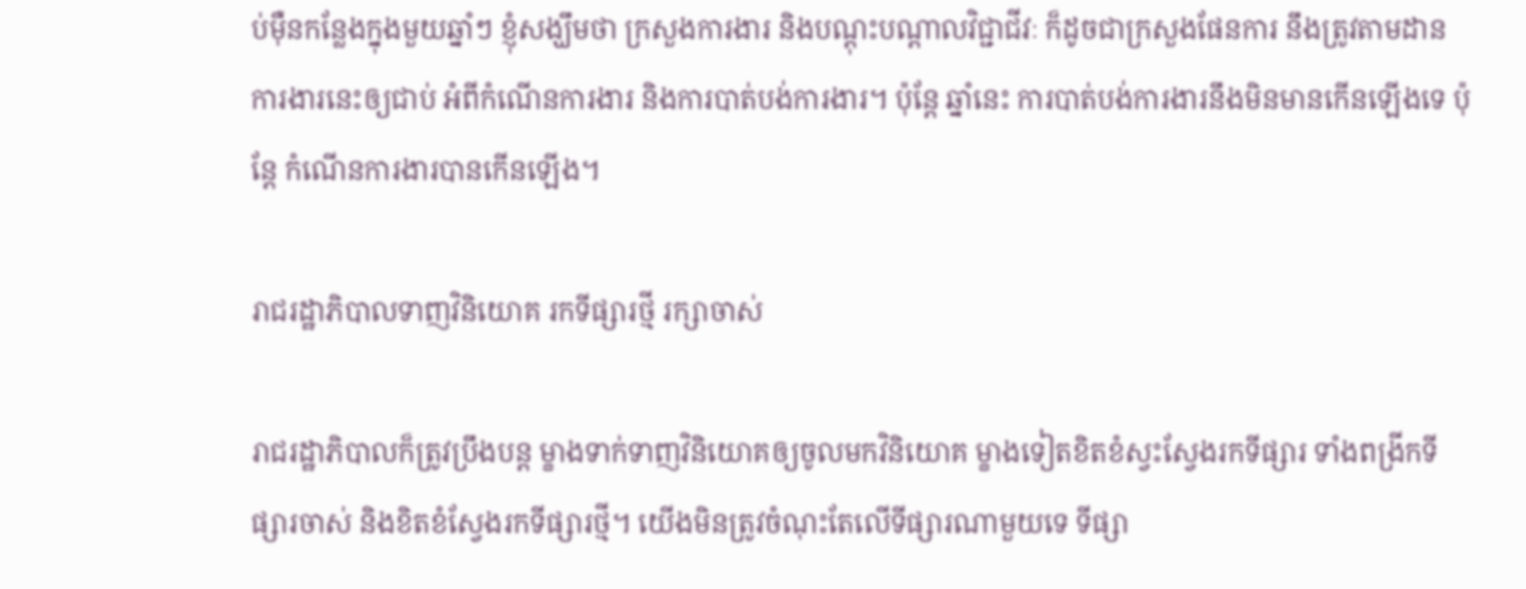ប់ម៉ឺនកន្លែងក្នុងមួយឆ្នាំៗ ខ្ញុំសង្ឃឹមថា ក្រសួងការងារ និងបណ្ដុះបណ្ដាលវិជ្ជាជីវៈ ក៏ដូចជាក្រសួងផែនការ នឹងត្រូវតាមដានការងារនេះឲ្យជាប់ អំពីកំណើនការងារ និងការបាត់បង់ការងារ។ ប៉ុន្តែ ឆ្នាំនេះ ការបាត់បង់ការងារនឹងមិនមានកើនឡើងទេ ប៉ុន្តែ កំណើនការងារបានកើនឡើង។

រាជរដ្ឋាភិបាលទាញវិនិយោគ រកទីផ្សារថ្មី រក្សាចាស់

រាជរដ្ឋាភិបាលក៏ត្រូវប្រឹងបន្ដ ម្ខាងទាក់ទាញវិនិយោគឲ្យចូលមកវិនិយោគ ម្ខាងទៀតខិតខំស្វះស្វែងរកទីផ្សារ ទាំងពង្រីកទីផ្សារចាស់ និងខិតខំស្វែងរកទីផ្សារថ្មី។ យើងមិនត្រូវចំណុះតែលើទីផ្សារណាមួយទេ ទីផ្សា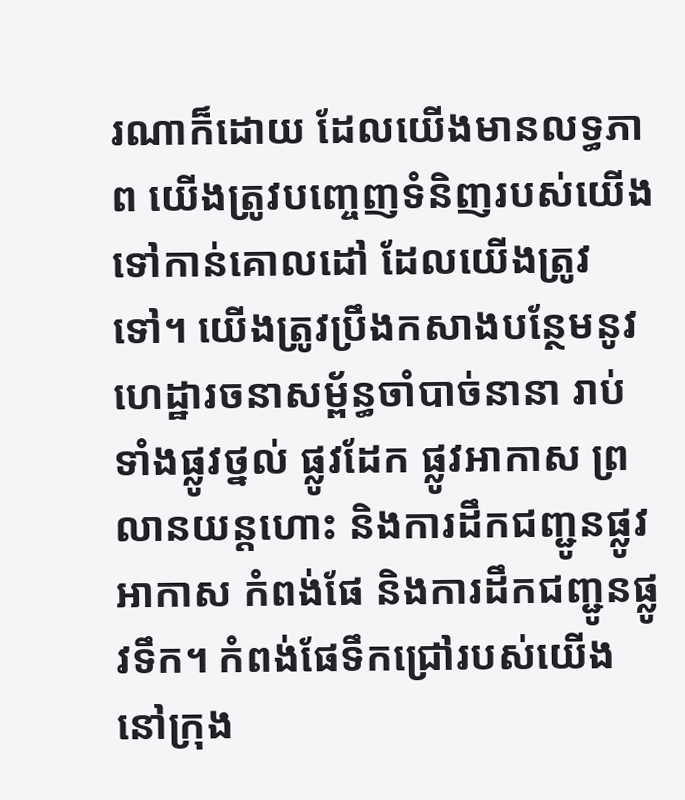រណាក៏ដោយ ដែលយើងមានលទ្ធភាព យើងត្រូវបញ្ចេញទំនិញរបស់យើងទៅកាន់គោលដៅ ដែលយើងត្រូវទៅ។ យើងត្រូវប្រឹងកសាងបន្ថែមនូវហេដ្ឋារចនាសម្ព័ន្ធចាំបាច់នានា រាប់ទាំងផ្លូវថ្នល់ ផ្លូវដែក ផ្លូវអាកាស ព្រលានយន្ដហោះ និងការដឹកជញ្ជូនផ្លូវអាកាស កំពង់ផែ និងការដឹកជញ្ជូនផ្លូវទឹក។ កំពង់ផែទឹកជ្រៅរបស់យើងនៅក្រុង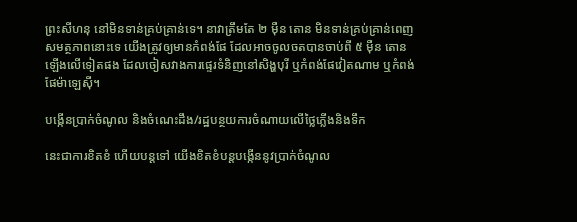ព្រះសីហនុ នៅមិនទាន់គ្រប់គ្រាន់ទេ។ នាវាត្រឹមតែ ២ ម៉ឺន តោន មិនទាន់គ្រប់គ្រាន់ពេញសមត្ថភាពនោះទេ យើងត្រូវឲ្យមានកំពង់ផែ ដែលអាចចូលចតបានចាប់ពី ៥ ម៉ឺន តោន ឡើងលើទៀតផង ដែលចៀសវាងការផ្ទេរទំនិញនៅសិង្ហបុរី ឬកំពង់ផែវៀតណាម ឬកំពង់ផែម៉ាឡេស៊ី។

បង្កើនប្រាក់ចំណូល និងចំណេះដឹង/រដ្ឋបន្ថយការចំណាយលើថ្លៃភ្លើងនិងទឹក

នេះជាការខិតខំ ហើយបន្ដទៅ យើងខិតខំបន្ដបង្កើននូវប្រាក់ចំណូល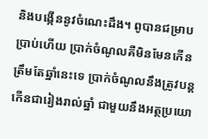និងបង្កើននូវចំណេះដឹង។ ពូបានជម្រាបប្រាប់ហើយ ប្រាក់ចំណូលគឺមិនមែនកើនត្រឹមតែឆ្នាំនេះទេ ប្រាក់ចំណូលនឹងត្រូវបន្តកើនជារៀងរាល់ឆ្នាំ ជាមួយនឹងអត្ថប្រយោ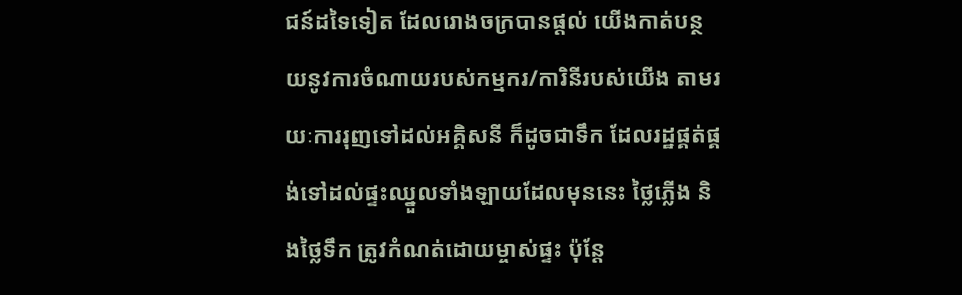ជន៍ដទៃទៀត ដែលរោងចក្របានផ្តល់ យើងកាត់បន្ថយនូវការចំណាយរបស់កម្មករ/ការិនីរបស់យើង តាមរយៈការរុញទៅដល់អគ្គិសនី ក៏ដូចជាទឹក ដែលរដ្ឋផ្គត់ផ្គង់ទៅដល់ផ្ទះឈ្នួលទាំងឡាយដែលមុននេះ ថ្លៃភ្លើង និងថ្លៃទឹក ត្រូវកំណត់ដោយម្ចាស់ផ្ទះ ប៉ុន្តែ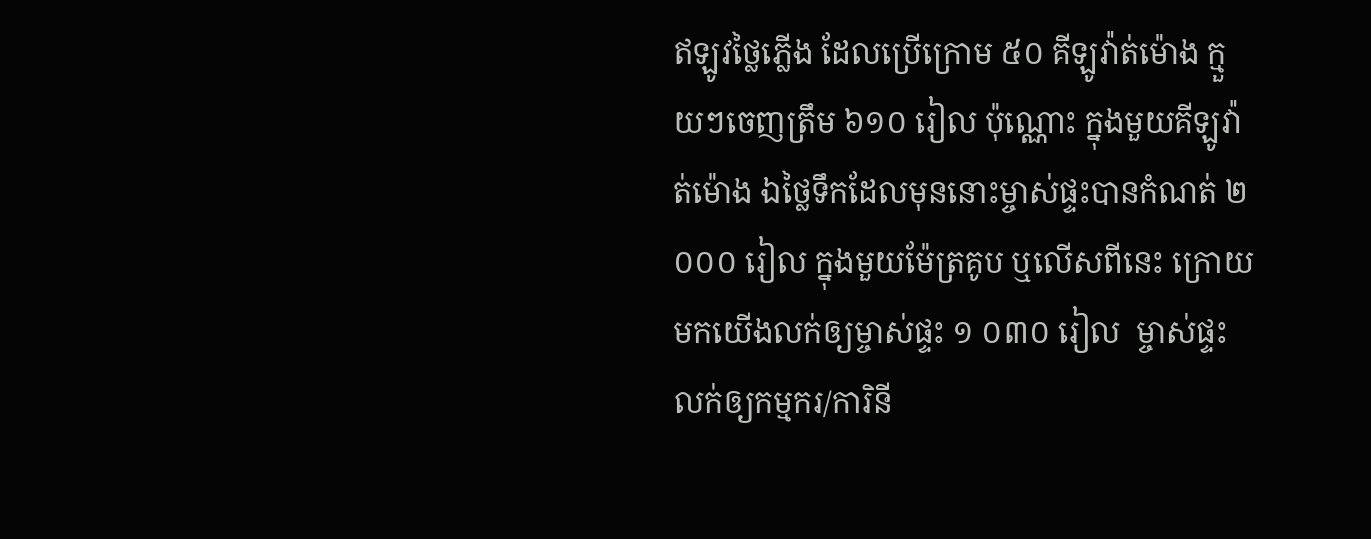ឥឡូវថ្លៃភ្លើង ដែលប្រើក្រោម ៥០ គីឡូវ៉ាត់ម៉ោង ក្មួយៗចេញត្រឹម ៦១០ រៀល ប៉ុណ្ណោះ ក្នុងមួយគីឡូវ៉ាត់ម៉ោង ឯថ្លៃទឹកដែលមុននោះម្ចាស់ផ្ទះបានកំណត់ ២ ០០០ រៀល ក្នុងមួយម៉ែត្រគូប ឬលើសពីនេះ ក្រោយមកយើងលក់ឲ្យម្ចាស់ផ្ទះ ១ ០៣០ រៀល  ម្ចាស់ផ្ទះលក់ឲ្យកម្មករ/ការិនី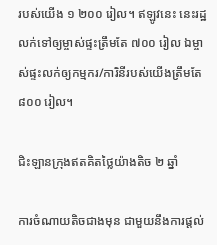របស់យើង ១ ២០០ រៀល។ ឥឡូវនេះ នេះរដ្ឋលក់ទៅឲ្យម្ចាស់ផ្ទះត្រឹមតែ ៧០០ រៀល ឯម្ចាស់ផ្ទះលក់ឲ្យកម្មករ/ការិនីរបស់យើងត្រឹមតែ ៨០០ រៀល។

ជិះឡានក្រុងឥតគិតថ្លៃយ៉ាងតិច ២ ឆ្នាំ

ការចំណាយតិចជាងមុន ជាមួយនឹងការផ្តល់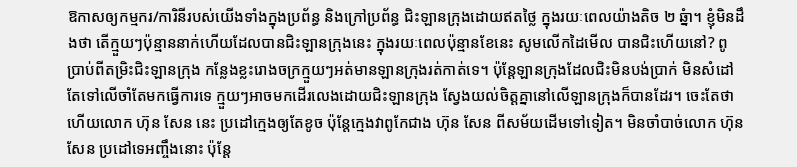ឱកាសឲ្យកម្មករ/ការិនីរបស់យើងទាំងក្នុងប្រព័ន្ធ និងក្រៅប្រព័ន្ធ ជិះឡានក្រុងដោយឥតថ្លៃ ក្នុងរយៈពេលយ៉ាងតិច ២ ឆ្នំា។ ខ្ញុំមិនដឹងថា តើក្មួយៗប៉ុន្មាននាក់ហើយដែលបានជិះឡានក្រុងនេះ ក្នុងរយៈពេលប៉ុន្មានខែនេះ សូមលើកដៃមើល បានជិះហើយនៅ? ពូប្រាប់ពីតម្រិះជិះឡានក្រុង កន្លែងខ្លះរោងចក្រក្មួយៗអត់មានឡានក្រុងរត់កាត់ទេ។ ប៉ុន្តែឡានក្រុងដែលជិះមិនបង់ប្រាក់ មិនសំដៅតែទៅលើចាំតែមកធ្វើការទេ ក្មួយៗអាចមកដើរលេងដោយជិះឡានក្រុង ស្វែងយល់ចិត្តគ្នានៅលើឡានក្រុងក៏បានដែរ។ ចេះតែថាហើយលោក ហ៊ុន សែន នេះ ប្រដៅក្មេងឲ្យតែខូច ប៉ុន្តែក្មេងវាពូកែជាង ហ៊ុន សែន ពីសម័យដើមទៅទៀត។ មិនចាំបាច់លោក ហ៊ុន សែន ប្រដៅទេអញ្ចឹងនោះ ប៉ុន្តែ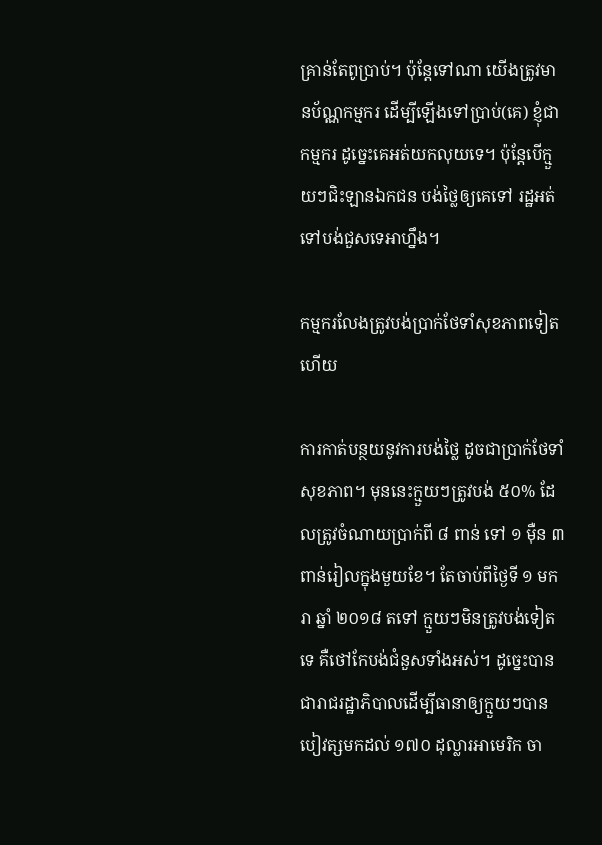គ្រាន់តែពូប្រាប់។ ប៉ុន្តែទៅណា យើងត្រូវមានប័ណ្ណកម្មករ ដើម្បីឡើងទៅប្រាប់(គេ) ខ្ញុំជាកម្មករ ដូច្នេះគេអត់យកលុយទេ។ ប៉ុន្តែបើក្មួយៗជិះឡានឯកជន បង់ថ្លៃឲ្យគេទៅ រដ្ឋអត់ទៅបង់ជួសទេអាហ្នឹង។

កម្មករលែងត្រូវបង់ប្រាក់ថែទាំសុខភាពទៀតហើយ

ការកាត់បន្ថយនូវការបង់ថ្លៃ ដូចជាប្រាក់ថែទាំសុខភាព។ មុននេះក្មួយៗត្រូវបង់ ៥០% ដែលត្រូវចំណាយប្រាក់ពី ៨ ពាន់ ទៅ ១ ម៉ឺន ៣ ពាន់រៀលក្នុងមួយខែ។ តែចាប់ពីថ្ងៃទី ១ មករា ឆ្នាំ ២០១៨ តទៅ ក្មួយៗមិនត្រូវបង់ទៀតទេ គឺថៅកែបង់ជំនួសទាំងអស់។ ដូច្នេះបានជារាជរដ្ឋាភិបាលដើម្បីធានាឲ្យក្មួយៗបានបៀវត្សមកដល់ ១៧០ ដុល្លារអាមេរិក ចា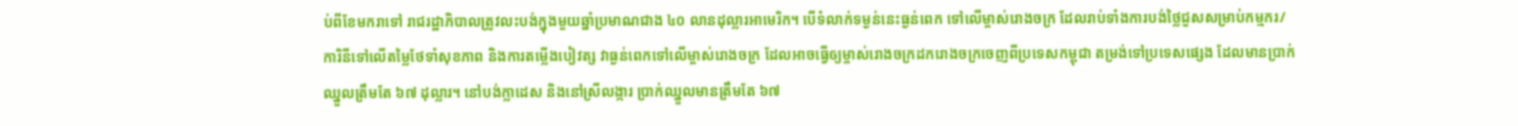ប់ពីខែមករាទៅ រាជរដ្ឋាភិបាលត្រូវលះបង់ក្នុងមួយឆ្នាំប្រមាណជាង ៤០ លានដុល្លារអាមេរិក។ បើទំលាក់ទម្ងន់នេះធ្ងន់ពេក ទៅលើម្ចាស់រោងចក្រ ដែលរាប់ទាំងការបង់ថ្លៃជួសសម្រាប់កម្មករ/ការិនីទៅលើតម្លៃថែទាំសុខភាព និងការតម្លើងបៀវត្ស វាធ្ងន់ពេកទៅលើម្ចាស់រោងចក្រ ដែលអាចធ្វើឲ្យម្ចាស់រោងចក្រដករោងចក្រចេញពីប្រទេសកម្ពុជា តម្រង់ទៅប្រទេសផ្សេង ដែលមានប្រាក់ឈ្នួលត្រឹមតែ ៦៧ ដុល្លារ។ នៅបង់ក្លាដេស និងនៅស្រីលង្ការ ប្រាក់ឈ្នួលមានត្រឹមតែ ៦៧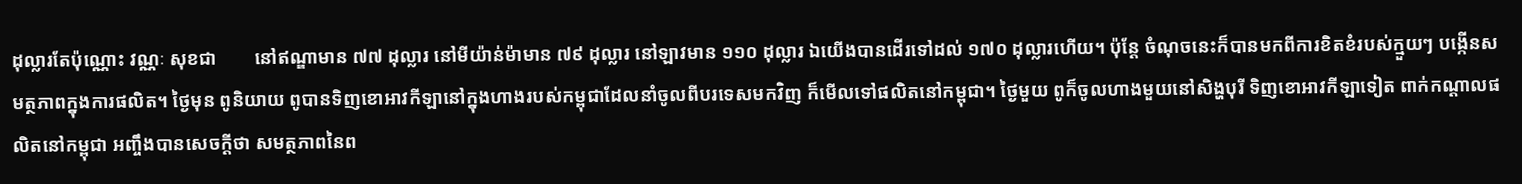ដុល្លារតែប៉ុណ្ណោះ វណ្ណៈ សុខជា        នៅឥណ្ឌាមាន ៧៧ ដុល្លារ នៅមីយ៉ាន់ម៉ាមាន ៧៩ ដុល្លារ នៅឡាវមាន ១១០ ដុល្លារ ឯយើងបានដើរទៅដល់ ១៧០ ដុល្លារហើយ។ ប៉ុន្តែ ចំណុចនេះក៏បានមកពីការខិតខំរបស់ក្មួយៗ បង្កើនសមត្ថភាពក្នុងការផលិត។ ថ្ងៃមុន ពូនិយាយ ពូបានទិញខោអាវកីឡានៅក្នុងហាងរបស់កម្ពុជាដែលនាំចូលពីបរទេសមកវិញ ក៏មើលទៅផលិតនៅកម្ពុជា។ ថ្ងៃមួយ ពូក៏ចូលហាងមួយនៅសិង្ហបុរី ទិញខោអាវកីឡាទៀត ពាក់កណ្ដាលផលិតនៅកម្ពុជា អញ្ចឹងបានសេចក្តីថា សមត្ថភាពនៃព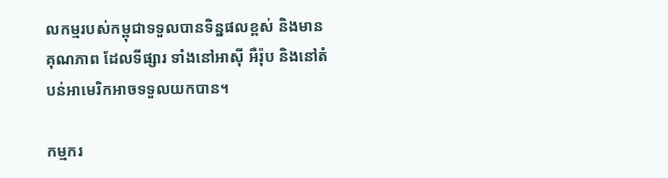លកម្មរបស់កម្ពុជាទទួលបានទិន្នផលខ្ពស់ និងមានគុណភាព ដែលទីផ្សារ ទាំងនៅអាស៊ី អឺរ៉ុប និងនៅតំបន់អាមេរិកអាចទទួលយកបាន។

កម្មករ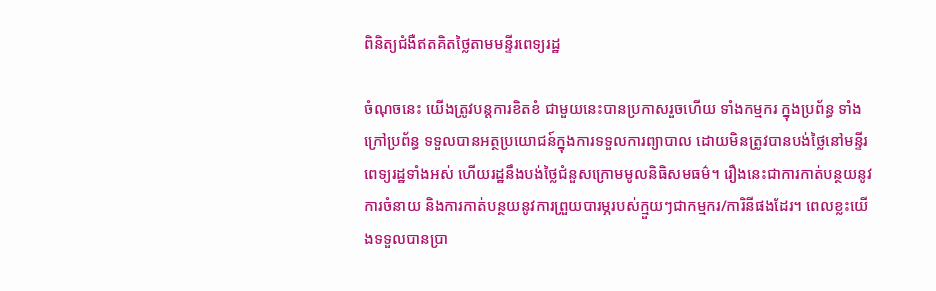ពិនិត្យជំងឺឥតគិតថ្លៃតាមមន្ទីរពេទ្យរដ្ឋ

ចំណុចនេះ យើងត្រូវបន្ដការខិតខំ ជាមួយនេះបានប្រកាសរួចហើយ ទាំងកម្មករ ក្នុងប្រព័ន្ធ ទាំងក្រៅប្រព័ន្ធ ទទួលបានអត្ថប្រយោជន៍ក្នុងការទទួលការព្យាបាល ដោយមិនត្រូវបានបង់ថ្លៃនៅមន្ទីរពេទ្យរដ្ឋទាំងអស់ ហើយរដ្ឋនឹងបង់ថ្លៃជំនួសក្រោមមូលនិធិសមធម៌។ រឿងនេះជាការកាត់បន្ថយនូវការចំនាយ និងការកាត់បន្ថយនូវការព្រួយបារម្ភរបស់ក្មួយៗជាកម្មករ/ការិនីផងដែរ។ ពេលខ្លះយើងទទួលបានប្រា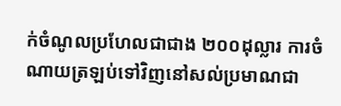ក់ចំណូលប្រហែលជាជាង ២០០ដុល្លារ ការចំណាយត្រឡប់ទៅវិញនៅសល់ប្រមាណជា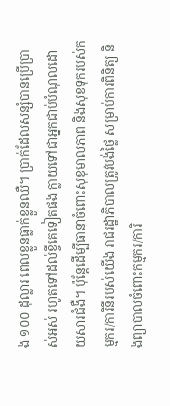ង ១០០ ដុល្លារ ពេលខ្លួនធ្លាក់ខ្លួនឈឺ។ ប្រាក់ដែលសន្សំបានប្រើប្រាស់អស់ រហូតទៅដល់ខ្ចីគេទៀតផង ក្លាយទៅជាអ្នកជាប់បំណុលដោយសារជំងឺ។ ប៉ុន្តែដើម្បីធានាចំពោះសុខុមាលភាព និងសុខទុករបស់កម្មករ/ការិនីរបស់យើង រាជរដ្ឋាភិបាលត្រូវបង់ថ្លៃ សម្រាប់ការពិនិត្យ និងព្យាបាលចំពោះកម្មករ/ការិ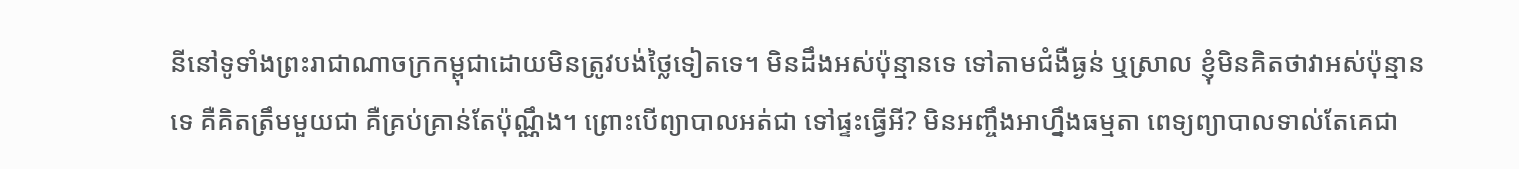នីនៅទូទាំងព្រះរាជាណាចក្រកម្ពុជាដោយមិនត្រូវបង់ថ្លៃទៀតទេ។ មិនដឹងអស់ប៉ុន្មានទេ ទៅតាមជំងឺធ្ងន់ ឬស្រាល ខ្ញុំមិនគិតថាវាអស់ប៉ុន្មានទេ គឺគិតត្រឹមមួយជា គឺគ្រប់គ្រាន់តែប៉ុណ្ណឹង។ ព្រោះបើព្យាបាលអត់ជា ទៅផ្ទះធ្វើអី? មិនអញ្ចឹងអាហ្នឹងធម្មតា ពេទ្យព្យាបាលទាល់តែគេជា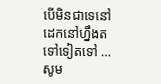បើមិនជាទេនៅដេកនៅហ្នឹងតទៅទៀតទៅ … សូម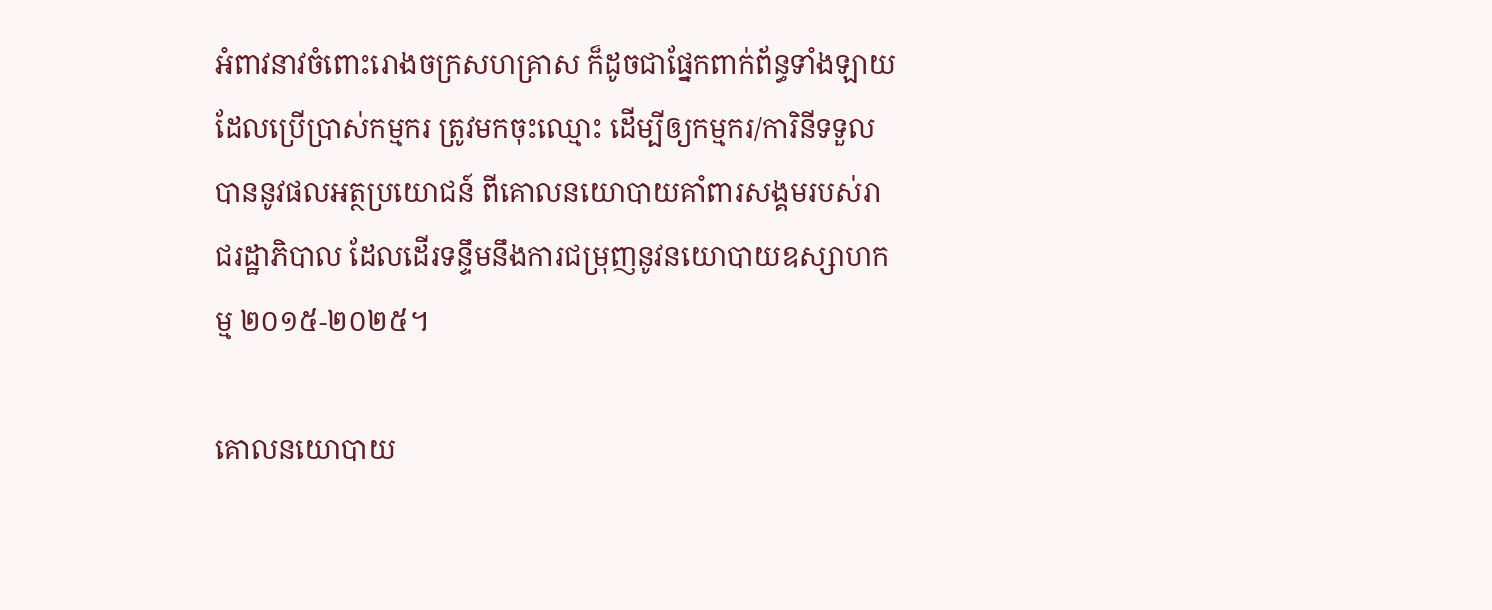អំពាវនាវចំពោះរោងចក្រសហគ្រាស ក៏ដូចជាផ្នែកពាក់ព័ន្ធទាំងឡាយដែលប្រើប្រាស់កម្មករ ត្រូវមកចុះឈ្មោះ ដើម្បីឲ្យកម្មករ/ការិនីទទួលបាននូវផលអត្ថប្រយោជន៍ ពីគោលនយោបាយគាំពារសង្គមរបស់រាជរដ្ឋាភិបាល ដែលដើរទន្ទឹមនឹងការជម្រុញនូវនយោបាយឧស្សាហកម្ម ២០១៥-២០២៥។

គោលនយោបាយ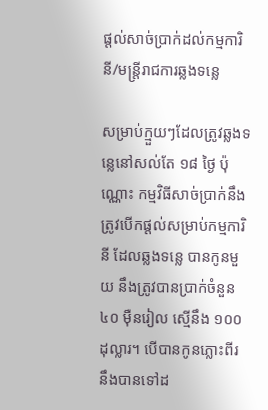ផ្តល់សាច់ប្រាក់ដល់កម្មការិនី/មន្រ្តីរាជការឆ្លងទន្លេ

សម្រាប់ក្មួយៗដែលត្រូវឆ្លងទន្លេនៅសល់តែ ១៨ ថ្ងៃ ប៉ុណ្ណោះ កម្មវិធីសាច់ប្រាក់នឹងត្រូវបើកផ្តល់សម្រាប់កម្មការិនី ដែលឆ្លងទន្លេ បានកូនមួយ នឹងត្រូវបានប្រាក់ចំនួន ៤០ ម៉ឺនរៀល ស្មើនឹង ១០០ ដុល្លារ។ បើបានកូនភ្លោះពីរ នឹងបានទៅដ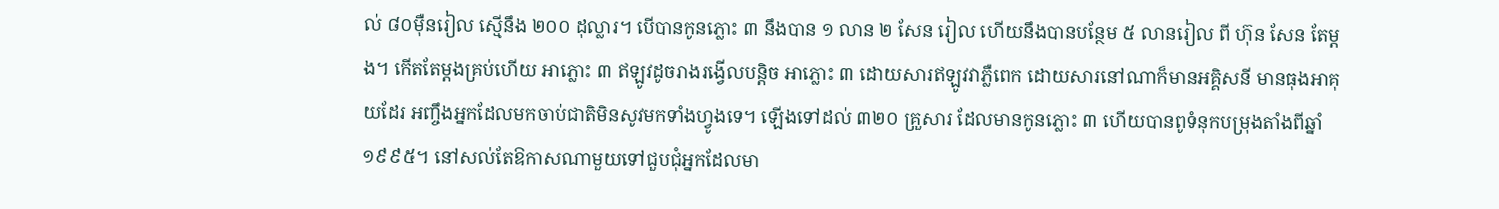ល់ ៨០ម៉ឺនរៀល ស្មើនឹង ២០០ ដុល្លារ។ បើបានកូនភ្លោះ ៣ នឹងបាន ១ លាន ២ សែន រៀល ហើយនឹងបានបន្ថែម ៥ លានរៀល ពី ហ៊ុន សែន តែម្ដង។ កើតតែម្ដងគ្រប់ហើយ អាភ្លោះ ៣ ឥឡូវដូចរាងរង្វើលបន្ដិច អាភ្លោះ ៣ ដោយសារឥឡូវវាភ្លឺពេក ដោយសារនៅណាក៏មានអគ្គិសនី មានធុងអាគុយដែរ អញ្ចឹងអ្នកដែលមកចាប់ជាតិមិនសូវមកទាំងហ្វូងទេ។ ឡើងទៅដល់ ៣២០ គ្រួសារ ដែលមានកូនភ្លោះ ៣ ហើយបានពូទំនុកបម្រុងតាំងពីឆ្នាំ ១៩៩៥។ នៅសល់តែឱកាសណាមួយទៅជួបជុំអ្នកដែលមា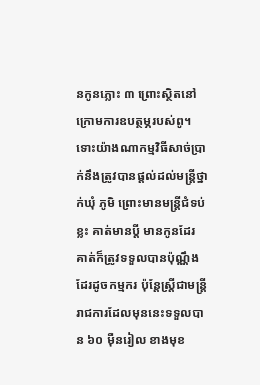នកូនភ្លោះ ៣ ព្រោះស្ថិតនៅក្រោមការឧបត្ថម្ភរបស់ពូ។ ទោះយ៉ាងណាកម្មវិធីសាច់ប្រាក់នឹងត្រូវបានផ្ដល់ដល់មន្ត្រីថ្នាក់ឃុំ ភូមិ ព្រោះមានមន្ត្រីជំទប់ខ្លះ គាត់មានប្ដី មានកូនដែរ គាត់ក៏ត្រូវទទួលបានប៉ុណ្ណឹងដែរដូចកម្មករ ប៉ុន្តែស្រ្តីជាមន្ត្រីរាជការដែលមុននេះទទួលបាន ៦០ ម៉ឺនរៀល ខាងមុខ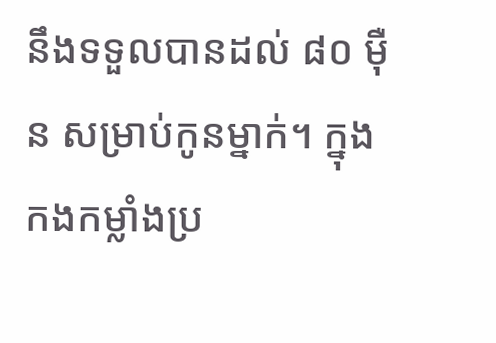នឹងទទួលបានដល់ ៨០ ម៉ឺន សម្រាប់កូនម្នាក់។ ក្នុងកងកម្លាំងប្រ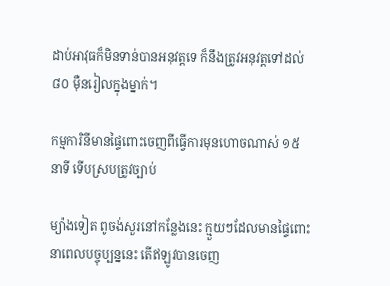ដាប់អាវុធក៏មិនទាន់បានអនុវត្ដទេ ក៏នឹងត្រូវអនុវត្តទៅដល់ ៨០ ម៉ឺនរៀលក្នុងម្នាក់។

កម្មការិនីមានផ្ទៃពោះចេញពីធ្វើការមុនហោចណាស់ ១៥ នាទី ទើបស្របត្រូវច្បាប់

ម្យ៉ាងទៀត ពូចង់សួរនៅកន្លែងនេះ ក្មួយៗដែលមានផ្ទៃពោះនាពេលបច្ចុប្បន្ននេះ តើឥឡូវបានចេញ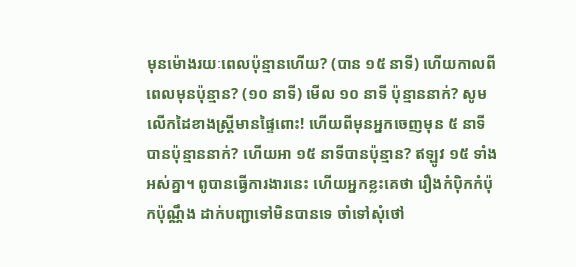មុនម៉ោងរយៈពេលប៉ុន្មានហើយ? (បាន ១៥ នាទី) ហើយកាលពីពេលមុនប៉ុន្មាន? (១០ នាទី) មើល ១០ នាទី ប៉ុន្មាននាក់? សូមលើកដៃខាងស្ដ្រីមានផ្ទៃពោះ! ហើយពីមុនអ្នកចេញមុន ៥ នាទីបានប៉ុន្មាននាក់? ហើយអា ១៥ នាទីបានប៉ុន្មាន? ឥឡូវ ១៥ ទាំងអស់គ្នា។ ពូបានធ្វើការងារនេះ ហើយអ្នកខ្លះគេថា រឿងកំប៉ិកកំប៉ុកប៉ុណ្ណឹង ដាក់បញ្ជាទៅមិនបានទេ ចាំទៅសុំថៅ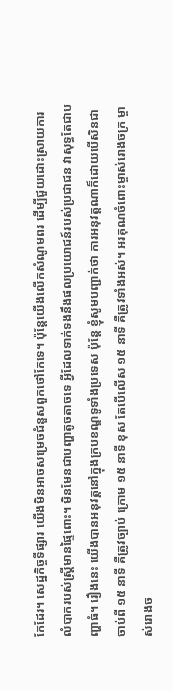កែដែរ។ សេដ្ឋកិច្ចទីផ្សារ យើងមិនអាចសម្រេចជំនួសពួកថៅកែទេ។ ប៉ុន្តែយើងលើកសំណូមពរ ដើម្បីជួយដោះស្រាយការលំបាករបស់ស្រ្ដីមានផ្ទៃពោះ។ មិនមែនជាបញ្ហាតូចតាចទេ អ្វីដែលទាក់ទងនឹងផលប្រយោជន៍របស់ប្រជាជន វាសុទ្ធតែជាបញ្ហាធំ។ រឿងនេះ យើងបានអនុវត្ដនៅក្នុងក្របខណ្ឌទូទាំងប្រទេស ប៉ុន្តែ ខ្ញុំសូមបញ្ជាក់ថា ការអនុវត្ដណាក៏ដោយបើសិនជាចាប់ពី ១៥ នាទី គឺត្រូវច្បាប់ ក្រោម ១៥ នាទី ខុស តែបើលើស ១៥ នាទី គឺត្រូវទាំងអស់។ អរគុណចំពោះម្ចាស់រោងចក្រ ម្ចាស់រោងច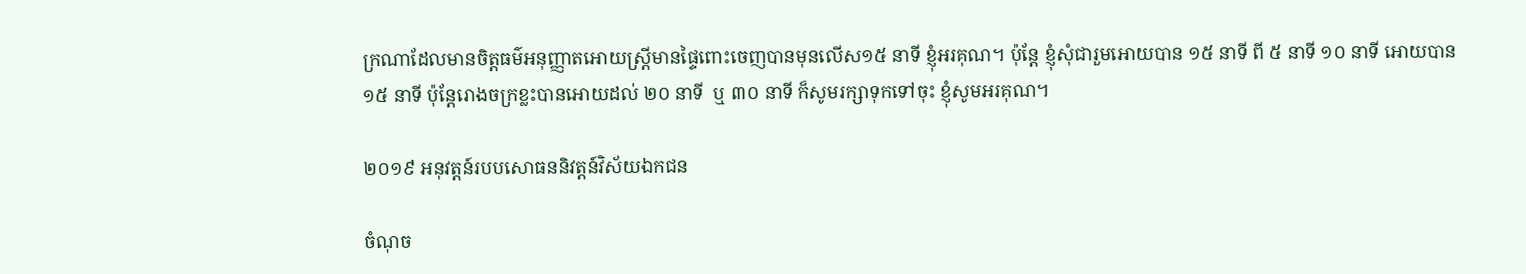ក្រណាដែលមានចិត្តធម៌អនុញ្ញាតអោយស្រ្ដីមានផ្ទៃពោះចេញបានមុនលើស១៥ នាទី ខ្ញុំអរគុណ។ ប៉ុន្តែ ខ្ញុំសុំជារួមអោយបាន ១៥ នាទី ពី ៥ នាទី ១០ នាទី អោយបាន ១៥ នាទី ប៉ុន្តែរោងចក្រខ្លះបានអោយដល់ ២០ នាទី  ឬ ៣០ នាទី ក៏សូមរក្សាទុកទៅចុះ ខ្ញុំសូមអរគុណ។

២០១៩ អនុវត្តន៍របបសោធននិវត្តន៍វិស័យឯកជន

ចំណុច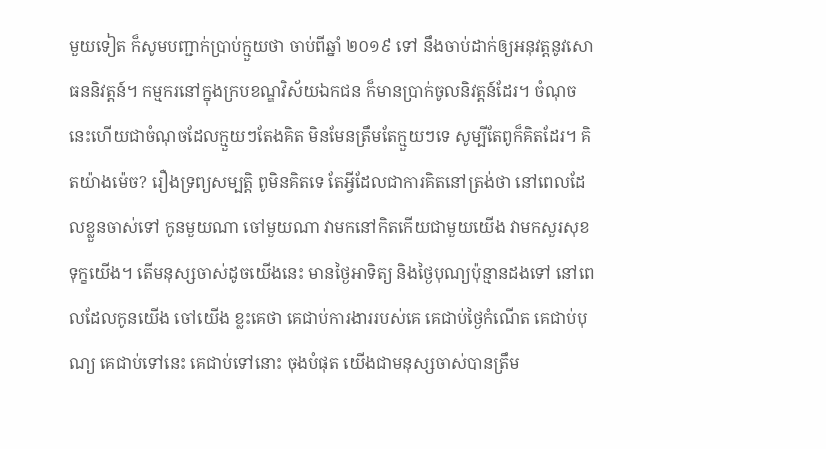មួយទៀត ក៏សូមបញ្ជាក់បា្រប់ក្មួយថា ចាប់ពីឆ្នាំ ២០១៩ ទៅ នឹងចាប់ដាក់ឲ្យអនុវត្តនូវសោធននិវត្តន៍។ កម្មករនៅក្នុងក្របខណ្ឌវិស័យឯកជន ក៏មានប្រាក់ចូលនិវត្តន៍ដែរ។ ចំណុចនេះហើយជាចំណុចដែលក្មួយៗតែងគិត មិនមែនត្រឹមតែក្មួយៗទេ សូម្បីតែពូក៏គិតដែរ។ គិតយ៉ាងម៉េច? រឿងទ្រព្យសម្បត្តិ ពូមិនគិតទេ តែអ្វីដែលជាការគិតនៅត្រង់ថា នៅពេលដែលខ្លួនចាស់ទៅ កូនមួយណា ចៅមួយណា វាមកនៅកិតកើយជាមួយយើង វាមកសួរសុខទុក្ខយើង។ តើមនុស្សចាស់ដូចយើងនេះ មានថ្ងៃអាទិត្យ និងថ្ងៃបុណ្យប៉ុន្មានដងទៅ នៅពេលដែលកូនយើង ចៅយើង ខ្លះគេថា គេជាប់ការងាររបស់គេ គេជាប់ថ្ងៃកំណើត គេជាប់បុណ្យ គេជាប់ទៅនេះ គេជាប់ទៅនោះ ចុងបំផុត យើងជាមនុស្សចាស់បានត្រឹម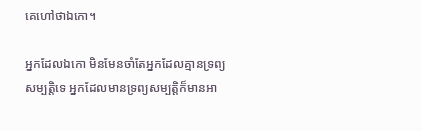គេហៅថាឯកោ។

អ្នកដែលឯកោ មិនមែនចាំតែអ្នកដែលគ្មានទ្រព្យសម្បត្តិទេ អ្នកដែលមានទ្រព្យសម្បត្តិក៏មានអា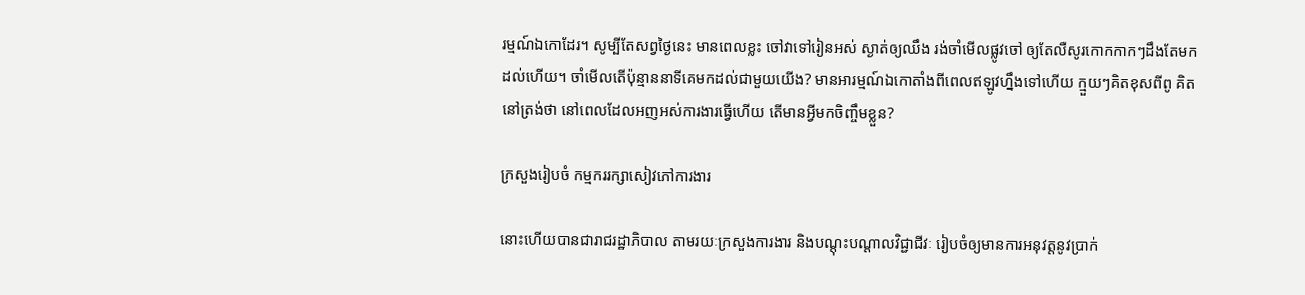រម្មណ៍ឯកោដែរ។ សូម្បីតែសព្វថ្ងៃនេះ មានពេលខ្លះ ចៅវាទៅរៀនអស់ ស្ងាត់ឲ្យឈឹង រង់ចាំមើលផ្លូវចៅ ឲ្យតែលឺសូរកោកកាកៗដឹងតែមកដល់ហើយ។ ចាំមើលតើប៉ុន្មាននាទីគេមកដល់ជាមួយយើង? មានអារម្មណ៍ឯកោតាំងពីពេលឥឡូវហ្នឹងទៅហើយ ក្មួយៗគិតខុសពីពូ គិតនៅត្រង់ថា នៅពេលដែលអញអស់ការងារធ្វើហើយ តើមានអ្វីមកចិញ្ចឹមខ្លួន?

ក្រសួងរៀបចំ កម្មកររក្សាសៀវភៅការងារ

នោះហើយបានជារាជរដ្ឋាភិបាល តាមរយៈក្រសួងការងារ និងបណ្តុះបណ្តាលវិជ្ជាជីវៈ រៀបចំឲ្យមានការអនុវត្តនូវប្រាក់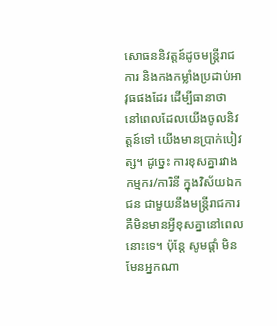សោធននិវត្តន៍ដូចមន្ត្រីរាជការ និងកងកម្លាំងប្រដាប់អាវុធផងដែរ ដើម្បីធានាថា នៅពេលដែលយើងចូលនិវត្តន៍ទៅ យើងមានប្រាក់បៀវត្ស។ ដូច្នេះ ការខុសគ្នារវាងកម្មករ/ការិនី ក្នុងវិស័យឯកជន ជាមួយនឹងមន្រ្តីរាជការ គឺមិនមានអ្វីខុសគ្នានៅពេលនោះទេ។ ប៉ុន្តែ សូមផ្តាំ មិនមែនអ្នកណា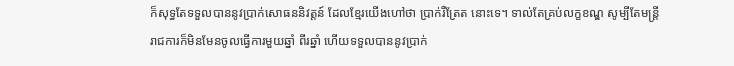ក៏សុទ្ធតែទទួលបាននូវប្រាក់សោធននិវត្តន៍ ដែលខ្មែរយើងហៅថា ប្រាក់រឺត្រែត នោះទេ។ ទាល់តែគ្រប់លក្ខខណ្ឌ សូម្បីតែមន្រ្តីរាជការក៏មិនមែនចូលធ្វើការមួយឆ្នាំ ពីរឆ្នាំ ហើយទទួលបាននូវប្រាក់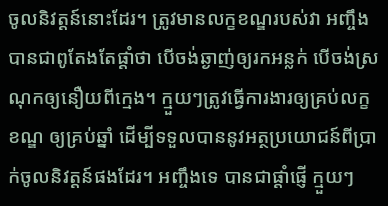ចូលនិវត្តន៍នោះដែរ។ ត្រូវមានលក្ខខណ្ឌរបស់វា អញ្ចឹងបានជាពូតែងតែផ្តាំថា បើចង់ឆ្ងាញ់ឲ្យរកអន្លក់ បើចង់ស្រណុកឲ្យនឿយពីក្មេង។ ក្មួយៗត្រូវធ្វើការងារឲ្យគ្រប់លក្ខខណ្ឌ ឲ្យគ្រប់ឆ្នាំ ដើម្បីទទួលបាននូវអត្ថប្រយោជន៍ពីប្រាក់ចូលនិវត្តន៍ផងដែរ។ អញ្ចឹងទេ បានជាផ្តាំផ្ញើ ក្មួយៗ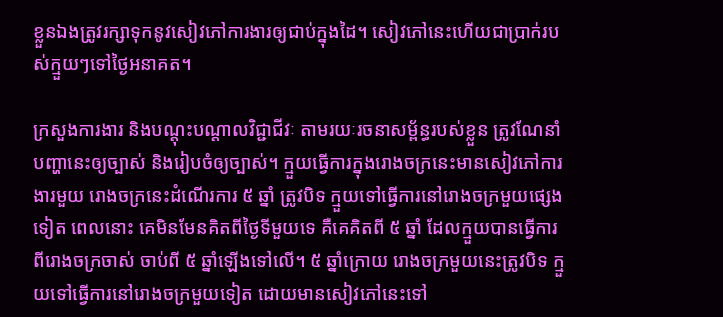ខ្លួនឯងត្រូវរក្សាទុកនូវសៀវភៅការងារឲ្យជាប់ក្នុងដៃ។ សៀវភៅនេះហើយជាប្រាក់របស់ក្មួយៗទៅថ្ងៃអនាគត។

ក្រសួងការងារ និងបណ្តុះបណ្តាលវិជ្ជាជីវៈ តាមរយៈរចនាសម្ព័ន្ធរបស់ខ្លួន ត្រូវណែនាំបញ្ហានេះឲ្យច្បាស់ និងរៀបចំឲ្យច្បាស់។ ក្មួយធ្វើការក្នុងរោងចក្រនេះមានសៀវភៅការងារមួយ រោងចក្រនេះដំណើរការ ៥ ឆ្នាំ ត្រូវបិទ ក្មួយទៅធ្វើការនៅរោងចក្រមួយផ្សេងទៀត ពេលនោះ គេមិនមែនគិតពីថ្ងៃទីមួយទេ គឺគេគិតពី ៥ ឆ្នាំ ដែលក្មួយបានធ្វើការពីរោងចក្រចាស់ ចាប់ពី ៥ ឆ្នាំឡើងទៅលើ។ ៥ ឆ្នាំក្រោយ រោងចក្រមួយនេះត្រូវបិទ ក្មួយទៅធ្វើការនៅរោងចក្រមួយទៀត ដោយមានសៀវភៅនេះទៅ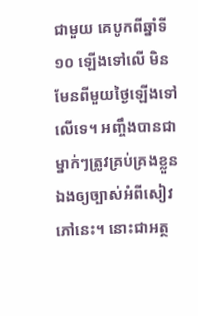ជាមួយ គេបូកពីឆ្នាំទី ១០ ឡើងទៅលើ មិនមែនពីមួយថ្ងៃឡើងទៅលើទេ។ អញ្ចឹងបានជាម្នាក់ៗត្រូវគ្រប់គ្រងខ្លួនឯងឲ្យច្បាស់អំពីសៀវភៅនេះ។ នោះជាអត្ថ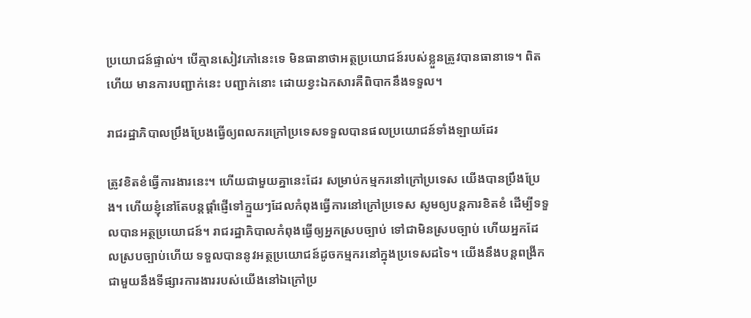ប្រយោជន៍ផ្ទាល់។ បើគ្មានសៀវភៅនេះទេ មិនធានាថាអត្ថប្រយោជន៍របស់ខ្លួនត្រូវបានធានាទេ។ ពិតហើយ មានការបញ្ជាក់នេះ បញ្ជាក់នោះ ដោយខ្វះឯកសារគឺពិបាកនឹងទទួល។

រាជរដ្ឋាភិបាលប្រឹងប្រែងធ្វើឲ្យពលករក្រៅប្រទេសទទួលបានផលប្រយោជន៍ទាំងឡាយដែរ

ត្រូវខិតខំធ្វើការងារនេះ។ ហើយជាមួយគ្នានេះដែរ សម្រាប់កម្មករនៅក្រៅប្រទេស យើងបានប្រឹងប្រែង។ ហើយខ្ញុំនៅតែបន្តផ្តាំផ្ញើទៅក្មួយៗដែលកំពុងធ្វើការនៅក្រៅប្រទេស សូមឲ្យបន្តការខិតខំ ដើម្បីទទួលបានអត្ថប្រយោជន៍។ រាជរដ្ឋាភិបាលកំពុងធ្វើឲ្យអ្នកស្របច្បាប់ ទៅជាមិនស្របច្បាប់ ហើយអ្នកដែលស្របច្បាប់ហើយ ទទួលបាននូវអត្ថប្រយោជន៍ដូចកម្មករនៅក្នុងប្រទេសដទៃ។ យើងនឹងបន្តពង្រីកជាមួយនឹងទីផ្សារការងាររបស់យើងនៅឯក្រៅប្រ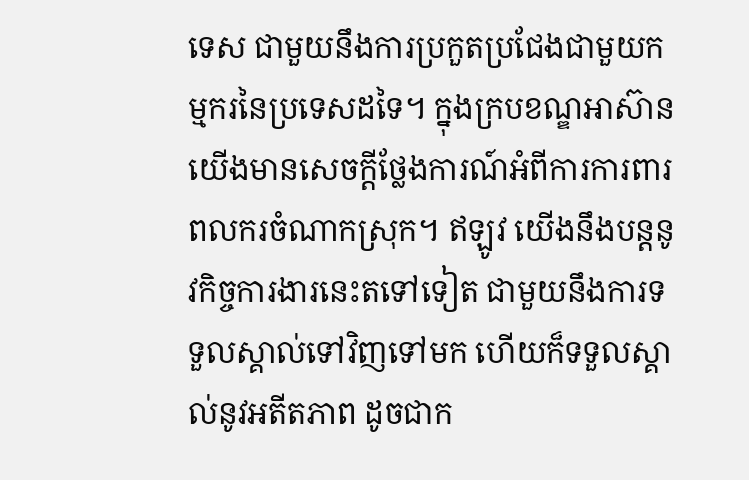ទេស ជាមួយនឹងការប្រកួតប្រជែងជាមួយកម្មករនៃប្រទេសដទៃ។ ក្នុងក្របខណ្ឌអាស៊ាន យើងមានសេចក្តីថ្លែងការណ៍អំពីការការពារពលករចំណាកស្រុក។ ឥឡូវ យើងនឹងបន្តនូវកិច្ចការងារនេះតទៅទៀត ជាមួយនឹងការទទួលស្គាល់ទៅវិញទៅមក ហើយក៏ទទួលស្គាល់នូវអតីតភាព ដូចជាក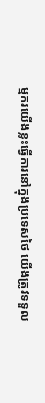ម្មករយើងខ្លះធ្វើការនៅក្នុងប្រទេសថៃ យើងត្រូវទទួល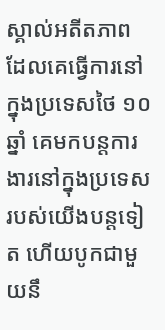ស្គាល់អតីតភាពដែលគេធ្វើការនៅក្នុងប្រទេសថៃ ១០ ឆ្នាំ គេមកបន្តការងារនៅក្នុងប្រទេសរបស់យើងបន្តទៀត ហើយបូកជាមួយនឹ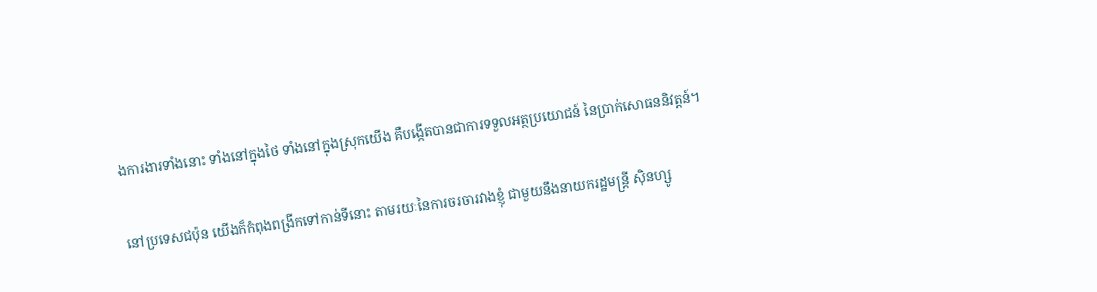ងការងារទាំងនោះ ទាំងនៅក្នុងថៃ ទាំងនៅក្នុងស្រុកយើង គឺបង្កើតបានជាការទទួលអត្ថប្រយោជន៍ នៃប្រាក់សោធននិវត្តន៍។

នៅប្រទេសជប៉ុន យើងក៏កំពុងពង្រីកទៅកាន់ទីនោះ តាមរយៈនៃការចរចារវាងខ្ញុំ ជាមួយនឹងនាយករដ្ឋមន្រ្តី ស៊ិនហ្សូ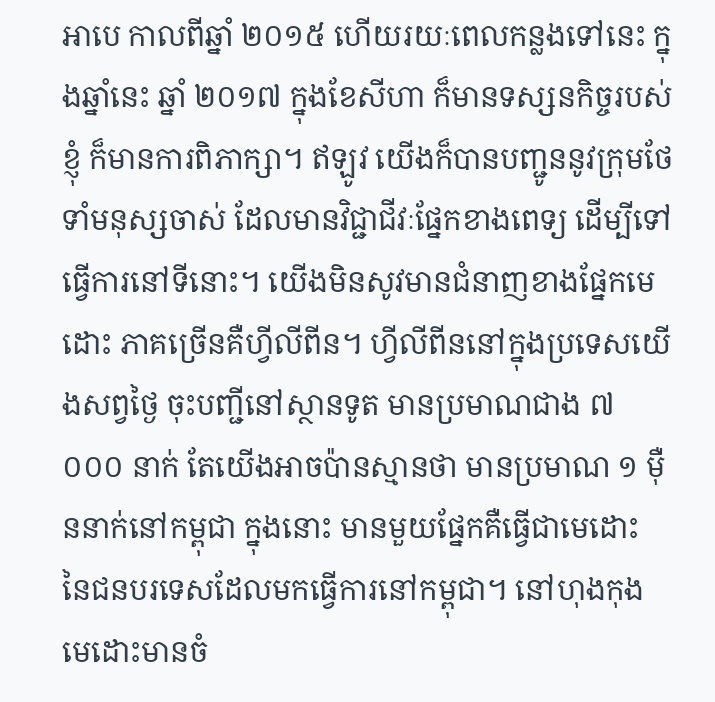អាបេ កាលពីឆ្នាំ ២០១៥ ហើយរយៈពេលកន្លងទៅនេះ ក្នុងឆ្នាំនេះ ឆ្នាំ ២០១៧ ក្នុងខែសីហា ក៏មានទស្សនកិច្ចរបស់ខ្ញុំ ក៏មានការពិភាក្សា។ ឥឡូវ យើងក៏បានបញ្ជូននូវក្រុមថែទាំមនុស្សចាស់ ដែលមានវិជ្ជាជីវៈផ្នែកខាងពេទ្យ ដើម្បីទៅធ្វើការនៅទីនោះ។ យើងមិនសូវមានជំនាញខាងផ្នែកមេដោះ ភាគច្រើនគឺហ្វីលីពីន។ ហ្វីលីពីននៅក្នុងប្រទេសយើងសព្វថ្ងៃ ចុះបញ្ជីនៅស្ថានទូត មានប្រមាណជាង ៧ ០០០ នាក់ តែយើងអាចប៉ានស្មានថា មានប្រមាណ ១ ម៉ឺននាក់នៅកម្ពុជា ក្នុងនោះ មានមួយផ្នែកគឺធ្វើជាមេដោះ នៃជនបរទេសដែលមកធ្វើការនៅកម្ពុជា។ នៅហុងកុង មេដោះមានចំ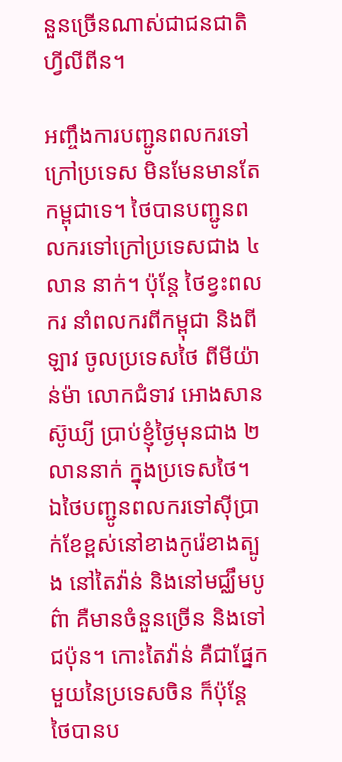នួនច្រើនណាស់ជាជនជាតិហ្វីលីពីន។

អញ្ចឹងការបញ្ជូនពលករទៅក្រៅប្រទេស មិនមែនមានតែកម្ពុជាទេ។ ថៃបានបញ្ជូនពលករទៅក្រៅប្រទេសជាង ៤ លាន នាក់។ ប៉ុន្តែ ថៃខ្វះពលករ នាំពលករពីកម្ពុជា និងពីឡាវ ចូលប្រទេសថៃ ពីមីយ៉ាន់ម៉ា លោកជំទាវ អោងសាន ស៊ូឃ្យី ប្រាប់ខ្ញុំថ្ងៃមុនជាង ២ លាននាក់ ក្នុងប្រទេសថៃ។ ឯថៃបញ្ជូនពលករទៅស៊ីប្រាក់ខែខ្ពស់នៅខាងកូរ៉េខាងត្បូង នៅតៃវ៉ាន់ និងនៅមជ្ឈឹមបូព៌ា គឺមានចំនួនច្រើន និងទៅជប៉ុន។ កោះតៃវ៉ាន់ គឺជាផ្នែកមួយនៃប្រទេសចិន ក៏ប៉ុន្តែ ថៃបានប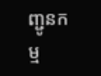ញ្ជូនកម្ម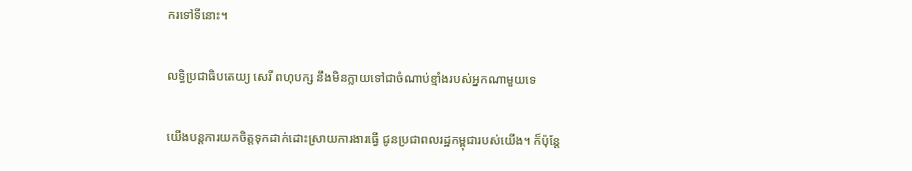ករទៅទីនោះ។

លទ្ធិប្រជាធិបតេយ្យ សេរី ពហុបក្ស នឹងមិនក្លាយទៅជាចំណាប់ខ្មាំងរបស់អ្នកណាមួយទេ

យើងបន្តការយកចិត្តទុកដាក់ដោះស្រាយការងារធ្វើ ជូនប្រជាពលរដ្ឋកម្ពុជារបស់យើង។ ក៏ប៉ុន្តែ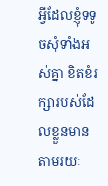អ្វីដែលខ្ញុំទទូចសុំទាំងអស់គ្នា ខិតខំរក្សារបស់ដែលខ្លួនមាន តាមរយៈ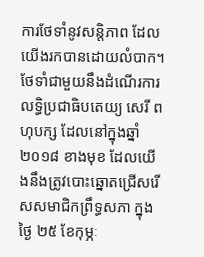ការថែទាំនូវសន្តិភាព ដែលយើងរកបានដោយលំបាក។ ថែទាំជាមួយនឹងដំណើរការលទ្ធិប្រជាធិបតេយ្យ សេរី ពហុបក្ស ដែលនៅក្នុងឆ្នាំ ២០១៨ ខាងមុខ ដែលយើងនឹងត្រូវបោះឆ្នោតជ្រើសរើសសមាជិកព្រឹទ្ធសភា ក្នុងថ្ងៃ ២៥ ខែកុម្ភៈ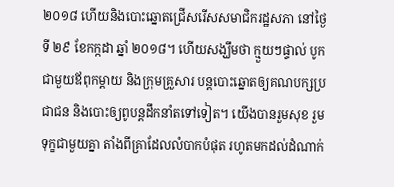២០១៨ ហើយនិងបោះឆ្នោតជ្រើសរើសសមាជិករដ្ឋសភា នៅថ្ងៃទី ២៩ ខែកក្កដា ឆ្នាំ ២០១៨។ ហើយសង្ឃឹមថា ក្មួយៗផ្ទាល់ បូកជាមួយឪពុកម្តាយ និងក្រុមគ្រួសារ បន្តបោះឆ្នោតឲ្យគណបក្សប្រជាជន និងបោះឲ្យពូបន្តដឹកនាំតទៅទៀត។ យើងបានរួមសុខ រួមទុក្ខជាមួយគ្នា តាំងពីគ្រាដែលលំបាកបំផុត រហូតមកដល់ដំណាក់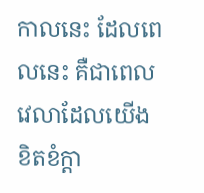កាលនេះ ដែលពេលនេះ គឺជាពេលវេលាដែលយើងខិតខំក្តា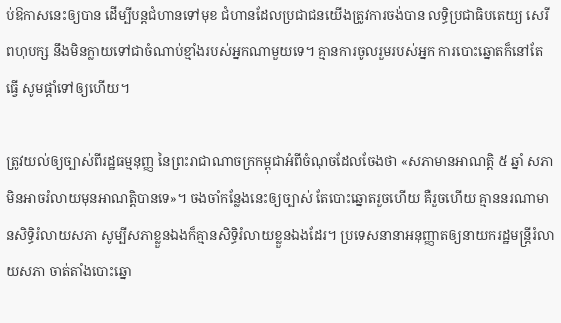ប់ឱកាសនេះឲ្យបាន ដើម្បីបន្តជំហានទៅមុខ ជំហានដែលប្រជាជនយើងត្រូវការចង់បាន លទ្ធិប្រជាធិបតេយ្យ សេរី ពហុបក្ស នឹងមិនក្លាយទៅជាចំណាប់ខ្មាំងរបស់អ្នកណាមួយទេ។ គ្មានការចូលរួមរបស់អ្នក ការបោះឆ្នោតក៏នៅតែធ្វើ សូមផ្តាំទៅឲ្យហើយ។

ត្រូវយល់ឲ្យច្បាស់ពីរដ្ឋធម្មនុញ្ញ នៃព្រះរាជាណាចក្រកម្ពុជាអំពីចំណុចដែលចែងថា «សភាមានអាណត្តិ ៥ ឆ្នាំ សភាមិនអាចរំលាយមុនអាណត្តិបានទេ»។ ចងចាំកន្លែងនេះឲ្យច្បាស់ តែបោះឆ្នោតរួចហើយ គឺរួចហើយ គ្មាននរណាមានសិទ្ធិរំលាយសភា សូម្បីសភាខ្លួនឯងក៏គ្មានសិទ្ធិរំលាយខ្លួនឯងដែរ។ ប្រទេសនានាអនុញ្ញាតឲ្យនាយករដ្ឋមន្រ្តីរំលាយសភា ចាត់តាំងបោះឆ្នោ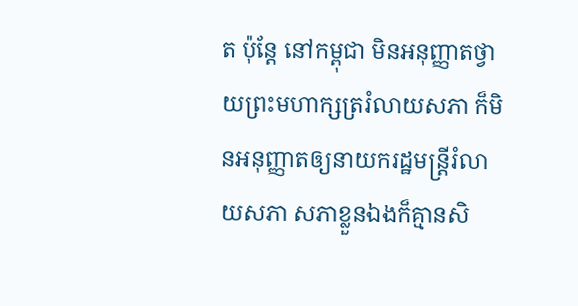ត ប៉ុន្តែ នៅកម្ពុជា មិនអនុញ្ញាតថ្វាយព្រះមហាក្សត្ររំលាយសភា ក៏មិនអនុញ្ញាតឲ្យនាយករដ្ឋមន្រ្តីរំលាយសភា សភាខ្លួនឯងក៏គ្មានសិ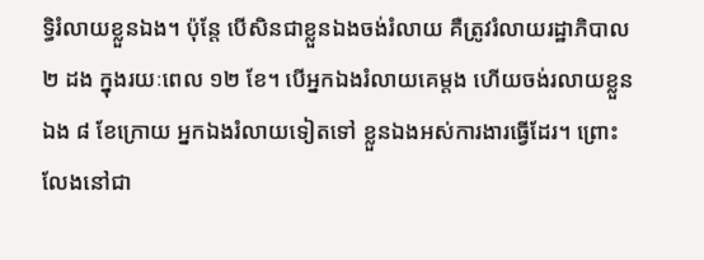ទ្ធិរំលាយខ្លួនឯង។ ប៉ុន្តែ បើសិនជាខ្លួនឯងចង់រំលាយ គឺត្រូវរំលាយរដ្ឋាភិបាល ២ ដង ក្នុងរយៈពេល ១២ ខែ។ បើអ្នកឯងរំលាយគេម្តង ហើយចង់រលាយខ្លួនឯង ៨ ខែក្រោយ អ្នកឯងរំលាយទៀតទៅ ខ្លួនឯងអស់ការងារធ្វើដែរ។ ព្រោះលែងនៅជា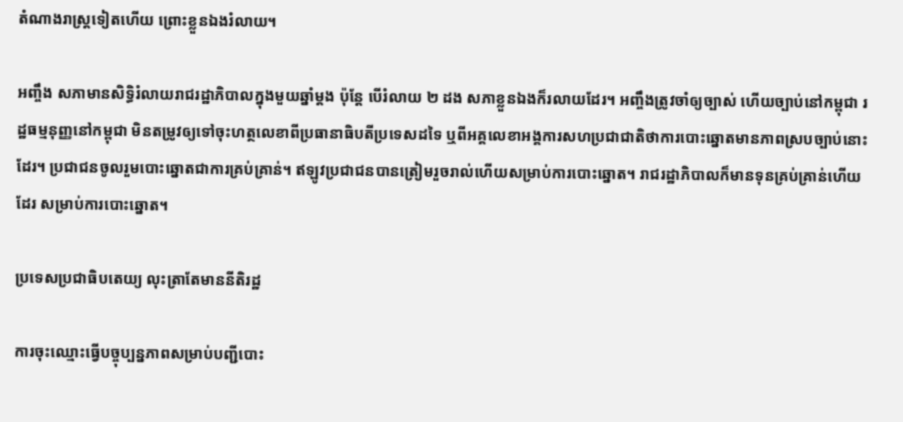តំណាងរាស្រ្តទៀតហើយ ព្រោះខ្លួនឯងរំលាយ។

អញ្ចឹង សភាមានសិទ្ធិរំលាយរាជរដ្ឋាភិបាលក្នុងមួយឆ្នាំម្តង ប៉ុន្តែ បើរំលាយ ២ ដង សភាខ្លួនឯងក៏រលាយដែរ។ អញ្ចឹងត្រូវចាំឲ្យច្បាស់ ហើយច្បាប់នៅកម្ពុជា រដ្ឋធម្មនុញ្ញនៅកម្ពុជា មិនតម្រូវឲ្យទៅចុះហត្ថលេខាពីប្រធានាធិបតីប្រទេសដទៃ ឬពីអគ្គលេខាអង្គការសហប្រជាជាតិថាការបោះឆ្នោតមានភាពស្របច្បាប់នោះដែរ។ ប្រជាជនចូលរួមបោះឆ្នោតជាការគ្រប់គ្រាន់។ ឥឡូវប្រជាជនបានត្រៀមរួចរាល់ហើយសម្រាប់ការបោះឆ្នោត។ រាជរដ្ឋាភិបាលក៏មានទុនគ្រប់គ្រាន់ហើយដែរ សម្រាប់ការបោះឆ្នោត។

ប្រទេសប្រជាធិបតេយ្យ លុះត្រាតែមាននីតិរដ្ឋ

ការចុះឈ្មោះធ្វើបច្ចុប្បន្នភាពសម្រាប់បញ្ជីបោះ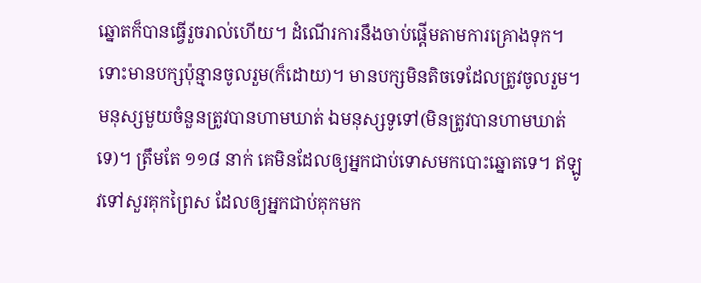ឆ្នោតក៏បានធ្វើរួចរាល់ហើយ។ ដំណើរការនឹងចាប់ផ្តើមតាមការគ្រោងទុក។ ទោះមានបក្សប៉ុន្មានចូលរួម(ក៏ដោយ)។ មានបក្សមិនតិចទេដែលត្រូវចូលរួម។ មនុស្សមួយចំនួនត្រូវបានហាមឃាត់ ឯមនុស្សទូទៅ(មិនត្រូវបានហាមឃាត់ទេ)។ ត្រឹមតែ ១១៨ នាក់ គេមិនដែលឲ្យអ្នកជាប់ទោសមកបោះឆ្នោតទេ។ ឥឡូវទៅសួរគុកព្រៃស ដែលឲ្យអ្នកជាប់គុកមក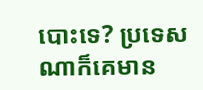បោះទេ? ប្រទេសណាក៏គេមាន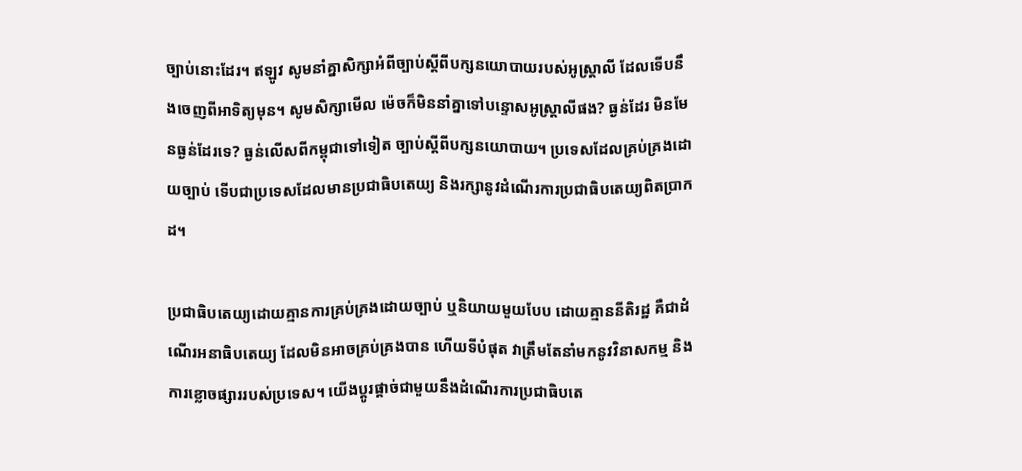ច្បាប់នោះដែរ។ ឥឡូវ សូមនាំគ្នាសិក្សាអំពីច្បាប់ស្តីពីបក្សនយោបាយរបស់អូស្រ្តាលី ដែលទើបនឹងចេញពីអាទិត្យមុន។ សូមសិក្សាមើល ម៉េចក៏មិននាំគ្នាទៅបន្ទោសអូស្រ្តាលីផង? ធ្ងន់ដែរ មិនមែនធ្ងន់ដែរទេ? ធ្ងន់លើសពីកម្ពុជាទៅទៀត ច្បាប់ស្តីពីបក្សនយោបាយ។ ប្រទេសដែលគ្រប់គ្រងដោយច្បាប់ ទើបជាប្រទេសដែលមានប្រជាធិបតេយ្យ និងរក្សានូវដំណើរការប្រជាធិបតេយ្យពិតប្រាកដ។

ប្រជាធិបតេយ្យដោយគ្មានការគ្រប់គ្រងដោយច្បាប់ ឬនិយាយមួយបែប ដោយគ្មាននីតិរដ្ឋ គឺជាដំណើរអនាធិបតេយ្យ ដែលមិនអាចគ្រប់គ្រងបាន ហើយទីបំផុត វាត្រឹមតែនាំមកនូវវិនាសកម្ម និងការខ្លោចផ្សាររបស់ប្រទេស។ យើងប្តូរផ្តាច់ជាមួយនឹងដំណើរការប្រជាធិបតេ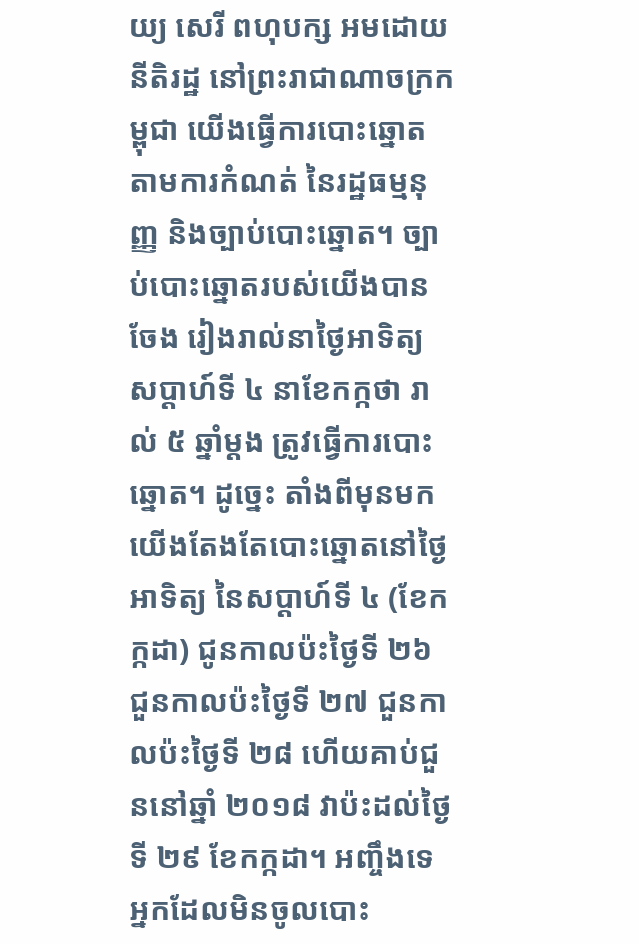យ្យ សេរី ពហុបក្ស អមដោយនីតិរដ្ឋ នៅព្រះរាជាណាចក្រកម្ពុជា យើងធ្វើការបោះឆ្នោតតាមការកំណត់ នៃរដ្ឋធម្មនុញ្ញ និងច្បាប់បោះឆ្នោត។ ច្បាប់បោះឆ្នោតរបស់យើងបានចែង រៀងរាល់នាថ្ងៃអាទិត្យ សប្តាហ៍ទី ៤ នាខែកក្កថា រាល់ ៥ ឆ្នាំម្តង ត្រូវធ្វើការបោះឆ្នោត។ ដូច្នេះ តាំងពីមុនមក យើងតែងតែបោះឆ្នោតនៅថ្ងៃអាទិត្យ នៃសប្តាហ៍ទី ៤ (ខែកក្កដា) ជូនកាលប៉ះថ្ងៃទី ២៦ ជួនកាលប៉ះថ្ងៃទី ២៧ ជួនកាលប៉ះថ្ងៃទី ២៨ ហើយគាប់ជួននៅឆ្នាំ ២០១៨ វាប៉ះដល់ថ្ងៃទី ២៩ ខែកក្កដា។ អញ្ចឹងទេ អ្នកដែលមិនចូលបោះ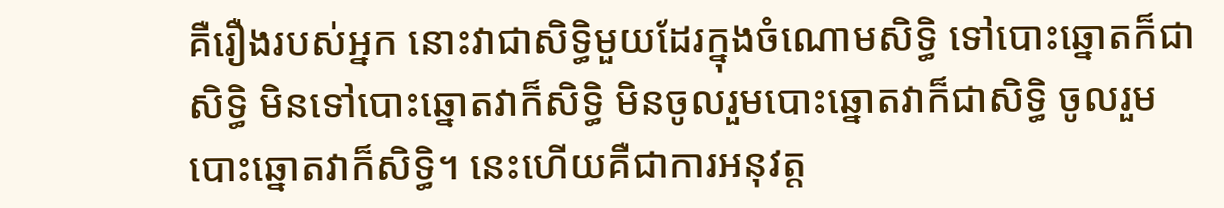គឺរឿងរបស់អ្នក នោះវាជាសិទ្ធិមួយដែរក្នុងចំណោមសិទ្ធិ ទៅបោះឆ្នោតក៏ជាសិទ្ធិ មិនទៅបោះឆ្នោតវាក៏សិទ្ធិ មិនចូលរួមបោះឆ្នោតវាក៏ជាសិទ្ធិ ចូលរួមបោះឆ្នោតវាក៏សិទ្ធិ។ នេះហើយគឺជាការអនុវត្ត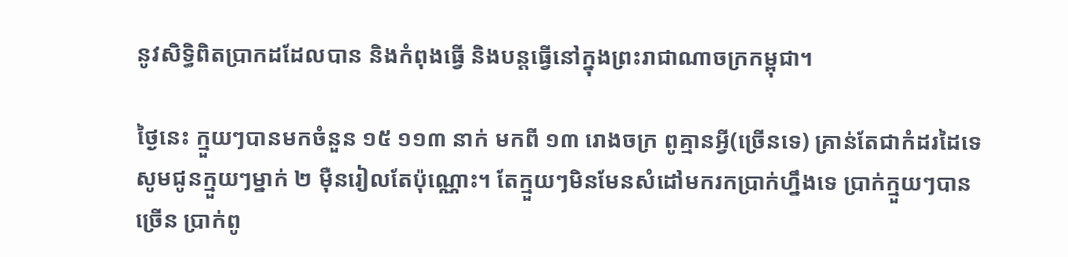នូវសិទ្ធិពិតប្រាកដដែលបាន និងកំពុងធ្វើ និងបន្តធ្វើនៅក្នុងព្រះរាជាណាចក្រកម្ពុជា។

ថ្ងៃនេះ ក្មួយៗបានមកចំនួន ១៥ ១១៣ នាក់ មកពី ១៣ រោងចក្រ ពូគ្មានអ្វី(ច្រើនទេ) គ្រាន់តែជាកំដរដៃទេ សូមជូនក្មួយៗម្នាក់ ២ ម៉ឺនរៀលតែប៉ុណ្ណោះ។ តែក្មួយៗមិនមែនសំដៅមករកប្រាក់ហ្នឹងទេ ប្រាក់ក្មួយៗបានច្រើន ប្រាក់ពូ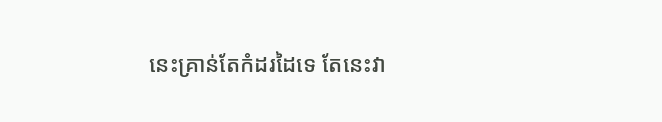នេះគ្រាន់តែកំដរដៃទេ តែនេះវា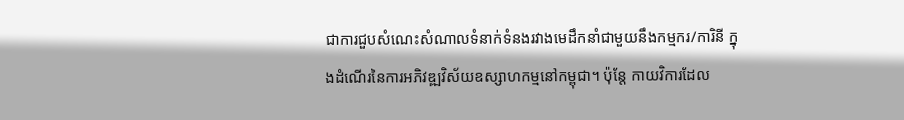ជាការជួបសំណេះសំណាលទំនាក់ទំនងរវាងមេដឹកនាំជាមួយនឹងកម្មករ/ការិនី ក្នុងដំណើរនៃការអភិវឌ្ឍវិស័យឧស្សាហកម្មនៅកម្ពុជា។ ប៉ុន្តែ កាយវិការដែល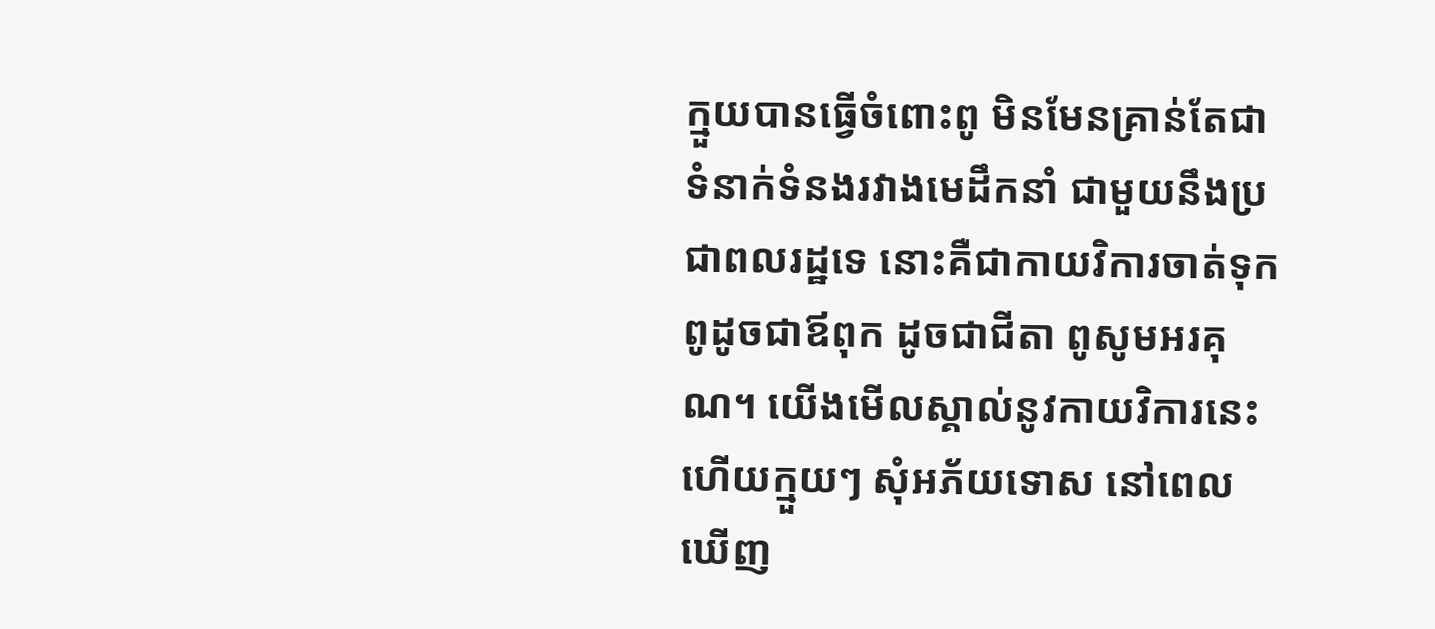ក្មួយបានធ្វើចំពោះពូ មិនមែនគ្រាន់តែជាទំនាក់ទំនងរវាងមេដឹកនាំ ជាមួយនឹងប្រជាពលរដ្ឋទេ នោះគឺជាកាយវិការចាត់ទុកពូដូចជាឪពុក ដូចជាជីតា ពូសូមអរគុណ។ យើងមើលស្គាល់នូវកាយវិការនេះ ហើយក្មួយៗ សុំអភ័យទោស នៅពេលឃើញ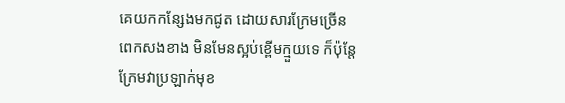គេយកកន្សែងមកជូត ដោយសារក្រែមច្រើនពេកសងខាង មិនមែនស្អប់ខ្ពើមក្មួយទេ ក៏ប៉ុន្តែ ក្រែមវាប្រឡាក់មុខ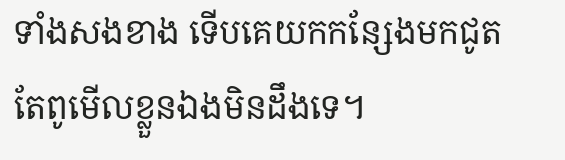ទាំងសងខាង ទើបគេយកកន្សែងមកជូត តែពូមើលខ្លួនឯងមិនដឹងទេ។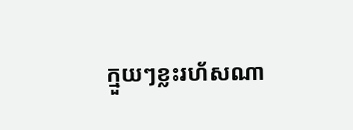ក្មួយៗខ្លះរហ័សណា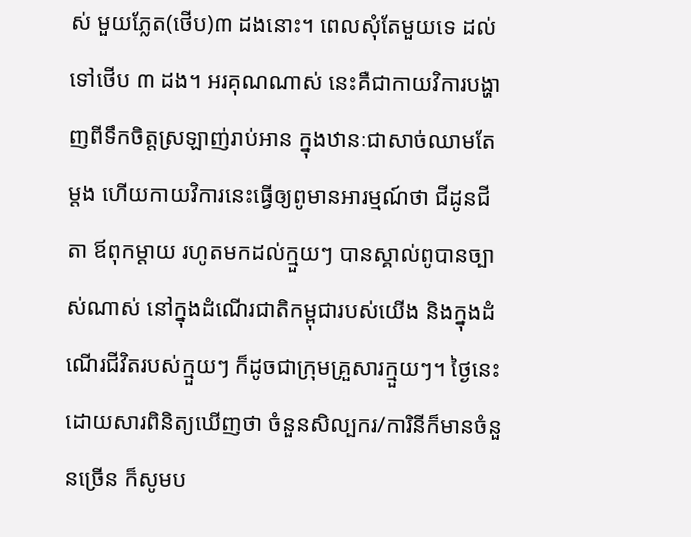ស់ មួយភ្លែត(ថើប)៣ ដងនោះ។ ពេលសុំតែមួយទេ ដល់ទៅថើប ៣ ដង។ អរគុណណាស់ នេះគឺជាកាយវិការបង្ហាញពីទឹកចិត្តស្រឡាញ់រាប់អាន ក្នុងឋានៈជាសាច់ឈាមតែម្តង ហើយកាយវិការនេះធ្វើឲ្យពូមានអារម្មណ៍ថា ជីដូនជីតា ឪពុកម្តាយ រហូតមកដល់ក្មួយៗ បានស្គាល់ពូបានច្បាស់ណាស់ នៅក្នុងដំណើរជាតិកម្ពុជារបស់យើង និងក្នុងដំណើរជីវិតរបស់ក្មួយៗ ក៏ដូចជាក្រុមគ្រួសារក្មួយៗ។ ថ្ងៃនេះ ដោយសារពិនិត្យឃើញថា ចំនួនសិល្បករ/ការិនីក៏មានចំនួនច្រើន ក៏សូមប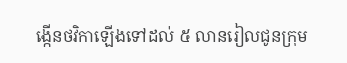ង្កើនថវិកាឡើងទៅដល់ ៥ លានរៀលជូនក្រុម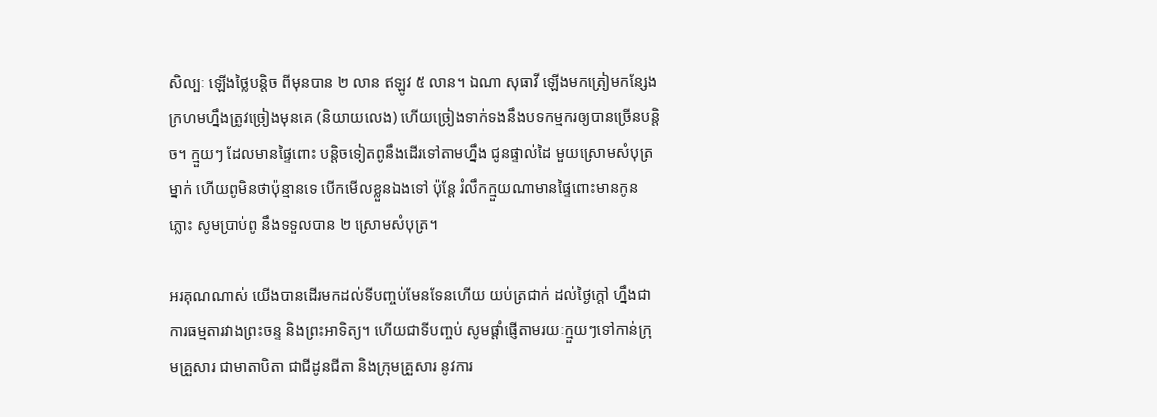សិល្បៈ ឡើងថ្លៃបន្តិច ពីមុនបាន ២ លាន ឥឡូវ ៥ លាន។ ឯណា សុធាវី ឡើងមកត្រៀមកន្សែងក្រហមហ្នឹងត្រូវច្រៀងមុនគេ (និយាយលេង) ហើយច្រៀងទាក់ទងនឹងបទកម្មករឲ្យបានច្រើនបន្តិច។ ក្មួយៗ ដែលមានផ្ទៃពោះ បន្តិចទៀតពូនឹងដើរទៅតាមហ្នឹង ជូនផ្ទាល់ដៃ មួយស្រោមសំបុត្រម្នាក់ ហើយពូមិនថាប៉ុន្មានទេ បើកមើលខ្លួនឯងទៅ ប៉ុន្តែ រំលឹកក្មួយណាមានផ្ទៃពោះមានកូនភ្លោះ សូមប្រាប់ពូ នឹងទទួលបាន ២ ស្រោមសំបុត្រ។

អរគុណណាស់ យើងបានដើរមកដល់ទីបញ្ចប់មែនទែនហើយ យប់ត្រជាក់ ដល់ថ្ងៃក្តៅ ហ្នឹងជាការធម្មតារវាងព្រះចន្ទ និងព្រះអាទិត្យ។ ហើយជាទីបញ្ចប់ សូមផ្តាំផ្ញើតាមរយៈក្មួយៗទៅកាន់ក្រុមគ្រួសារ ជាមាតាបិតា ជាជីដូនជីតា និងក្រុមគ្រួសារ នូវការ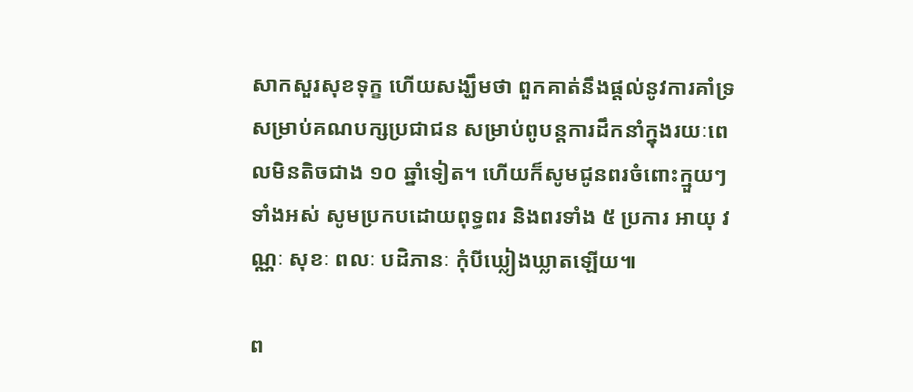សាកសួរសុខទុក្ខ ហើយសង្ឃឹមថា ពួកគាត់នឹងផ្តល់នូវការគាំទ្រសម្រាប់គណបក្សប្រជាជន សម្រាប់ពូបន្តការដឹកនាំក្នុងរយៈពេលមិនតិចជាង ១០ ឆ្នាំទៀត។ ហើយក៏សូមជូនពរចំពោះក្មួយៗទាំងអស់ សូមប្រកបដោយពុទ្ធពរ និងពរទាំង ៥ ប្រការ អាយុ វណ្ណៈ សុខៈ ពលៈ បដិភានៈ កុំបីឃ្លៀងឃ្លាតឡើយ៕

ព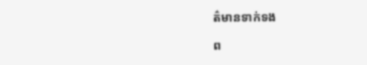ត៌មានទាក់ទង

ព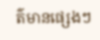ត៌មានផ្សេងៗ